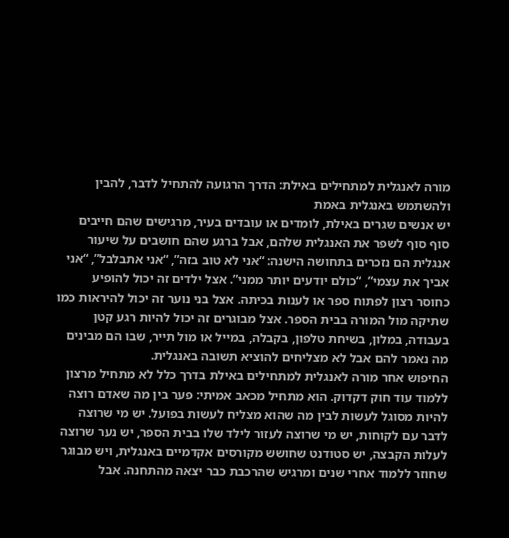מורה לאנגלית למתחילים באילת: הדרך הרגועה להתחיל לדבר, להבין ולהשתמש באנגלית באמת
יש אנשים שגרים באילת, לומדים או עובדים בעיר, מרגישים שהם חייבים סוף סוף לשפר את האנגלית שלהם, אבל ברגע שהם חושבים על שיעור אנגלית הם נזכרים בתחושה הישנה: “אני לא טוב בזה”, “אני אתבלבל”, “אני אביך את עצמי”, “כולם יודעים יותר ממני”. אצל ילדים זה יכול להופיע כחוסר רצון לפתוח ספר או לענות בכיתה. אצל בני נוער זה יכול להיראות כמו שתיקה מול המורה בבית הספר. אצל מבוגרים זה יכול להיות רגע קטן בעבודה, במלון, בשיחת טלפון, בקבלה, במייל או מול תייר, שבו הם מבינים מה נאמר להם אבל לא מצליחים להוציא תשובה באנגלית.
החיפוש אחר מורה לאנגלית למתחילים באילת בדרך כלל לא מתחיל מרצון ללמוד עוד חוק דקדוק. הוא מתחיל מכאב אמיתי: פער בין מה שאדם רוצה להיות מסוגל לעשות לבין מה שהוא מצליח לעשות בפועל. יש מי שרוצה לדבר עם לקוחות, יש מי שרוצה לעזור לילד שלו בבית הספר, יש נער שרוצה לעלות הקבצה, יש סטודנט שחושש מקורסים אקדמיים באנגלית, ויש מבוגר שחוזר ללמוד אחרי שנים ומרגיש שהרכבת כבר יצאה מהתחנה. אבל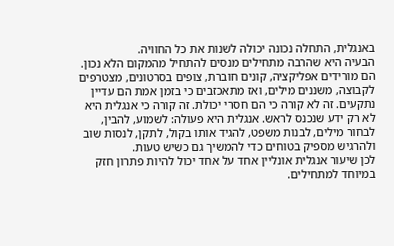באנגלית, התחלה נכונה יכולה לשנות את כל החוויה.
הבעיה היא שהרבה מתחילים מנסים להתחיל מהמקום הלא נכון. הם מורידים אפליקציה, קונים חוברת, צופים בסרטונים, מצטרפים לקבוצה, משננים מילים, ואז מתאכזבים כי בזמן אמת הם עדיין נתקעים. זה לא קורה כי הם חסרי יכולת. זה קורה כי אנגלית היא לא רק ידע שנכנס לראש. אנגלית היא פעולה: לשמוע, להבין, לבחור מילים, לבנות משפט, להגיד אותו בקול, לתקן, לנסות שוב ולהרגיש מספיק בטוחים כדי להמשיך גם כשיש טעות.
לכן שיעור אנגלית אונליין אחד על אחד יכול להיות פתרון חזק במיוחד למתחילים.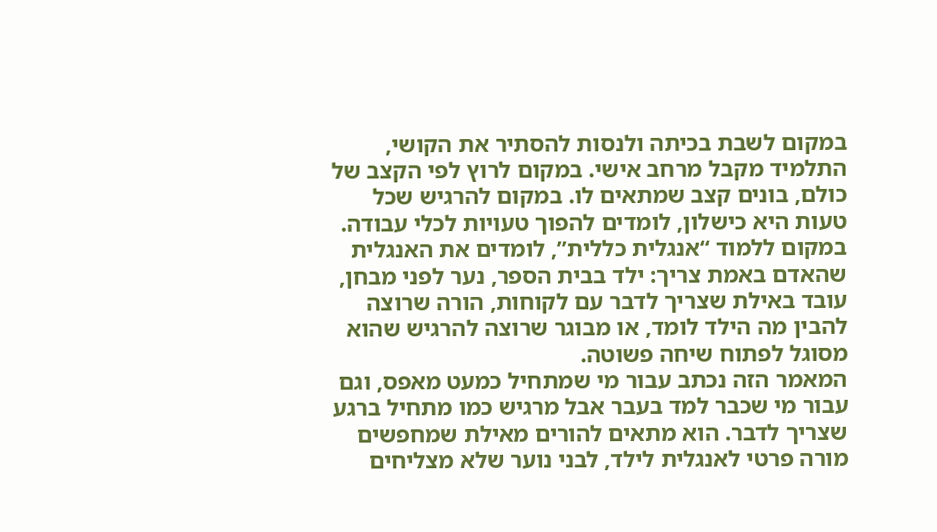במקום לשבת בכיתה ולנסות להסתיר את הקושי, התלמיד מקבל מרחב אישי. במקום לרוץ לפי הקצב של כולם, בונים קצב שמתאים לו. במקום להרגיש שכל טעות היא כישלון, לומדים להפוך טעויות לכלי עבודה. במקום ללמוד “אנגלית כללית”, לומדים את האנגלית שהאדם באמת צריך: ילד בבית הספר, נער לפני מבחן, עובד באילת שצריך לדבר עם לקוחות, הורה שרוצה להבין מה הילד לומד, או מבוגר שרוצה להרגיש שהוא מסוגל לפתוח שיחה פשוטה.
המאמר הזה נכתב עבור מי שמתחיל כמעט מאפס, וגם עבור מי שכבר למד בעבר אבל מרגיש כמו מתחיל ברגע שצריך לדבר. הוא מתאים להורים מאילת שמחפשים מורה פרטי לאנגלית לילד, לבני נוער שלא מצליחים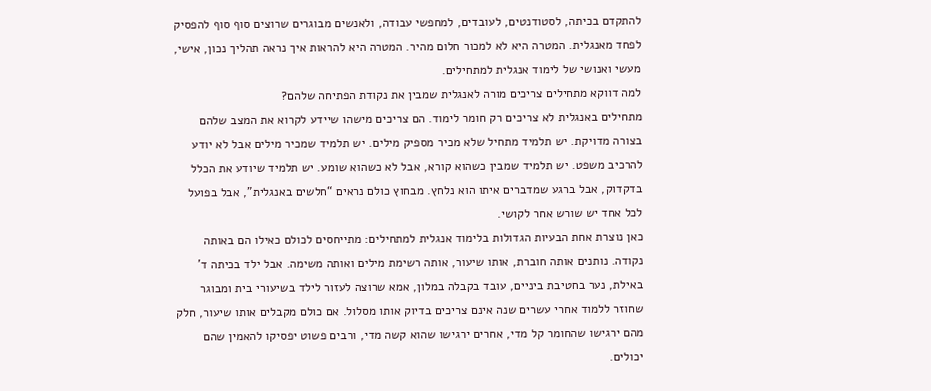להתקדם בכיתה, לסטודנטים, לעובדים, למחפשי עבודה, ולאנשים מבוגרים שרוצים סוף סוף להפסיק לפחד מאנגלית. המטרה היא לא למכור חלום מהיר. המטרה היא להראות איך נראה תהליך נכון, אישי, מעשי ואנושי של לימוד אנגלית למתחילים.
למה דווקא מתחילים צריכים מורה לאנגלית שמבין את נקודת הפתיחה שלהם?
מתחילים באנגלית לא צריכים רק חומר לימוד. הם צריכים מישהו שיידע לקרוא את המצב שלהם בצורה מדויקת. יש תלמיד מתחיל שלא מכיר מספיק מילים. יש תלמיד שמכיר מילים אבל לא יודע להרכיב משפט. יש תלמיד שמבין כשהוא קורא, אבל לא כשהוא שומע. יש תלמיד שיודע את הכלל בדקדוק, אבל ברגע שמדברים איתו הוא נלחץ. מבחוץ כולם נראים “חלשים באנגלית”, אבל בפועל לכל אחד יש שורש אחר לקושי.
כאן נוצרת אחת הבעיות הגדולות בלימוד אנגלית למתחילים: מתייחסים לכולם כאילו הם באותה נקודה. נותנים אותה חוברת, אותו שיעור, אותה רשימת מילים ואותה משימה. אבל ילד בכיתה ד’ באילת, נער בחטיבת ביניים, עובד בקבלה במלון, אמא שרוצה לעזור לילד בשיעורי בית ומבוגר שחוזר ללמוד אחרי עשרים שנה אינם צריכים בדיוק אותו מסלול. אם כולם מקבלים אותו שיעור, חלק מהם ירגישו שהחומר קל מדי, אחרים ירגישו שהוא קשה מדי, ורבים פשוט יפסיקו להאמין שהם יכולים.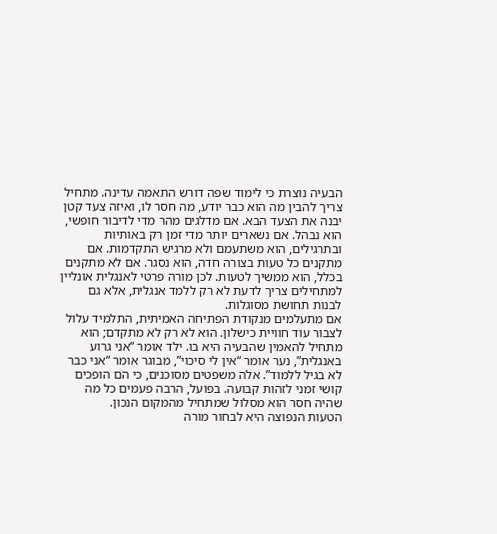הבעיה נוצרת כי לימוד שפה דורש התאמה עדינה. מתחיל צריך להבין מה הוא כבר יודע, מה חסר לו, ואיזה צעד קטן יבנה את הצעד הבא. אם מדלגים מהר מדי לדיבור חופשי, הוא נבהל. אם נשארים יותר מדי זמן רק באותיות ובתרגילים, הוא משתעמם ולא מרגיש התקדמות. אם מתקנים כל טעות בצורה חדה, הוא נסגר. אם לא מתקנים בכלל, הוא ממשיך לטעות. לכן מורה פרטי לאנגלית אונליין למתחילים צריך לדעת לא רק ללמד אנגלית, אלא גם לבנות תחושת מסוגלות.
אם מתעלמים מנקודת הפתיחה האמיתית, התלמיד עלול לצבור עוד חוויית כישלון. הוא לא רק לא מתקדם; הוא מתחיל להאמין שהבעיה היא בו. ילד אומר “אני גרוע באנגלית”, נער אומר “אין לי סיכוי”, מבוגר אומר “אני כבר לא בגיל ללמוד”. אלה משפטים מסוכנים, כי הם הופכים קושי זמני לזהות קבועה. בפועל, הרבה פעמים כל מה שהיה חסר הוא מסלול שמתחיל מהמקום הנכון.
הטעות הנפוצה היא לבחור מורה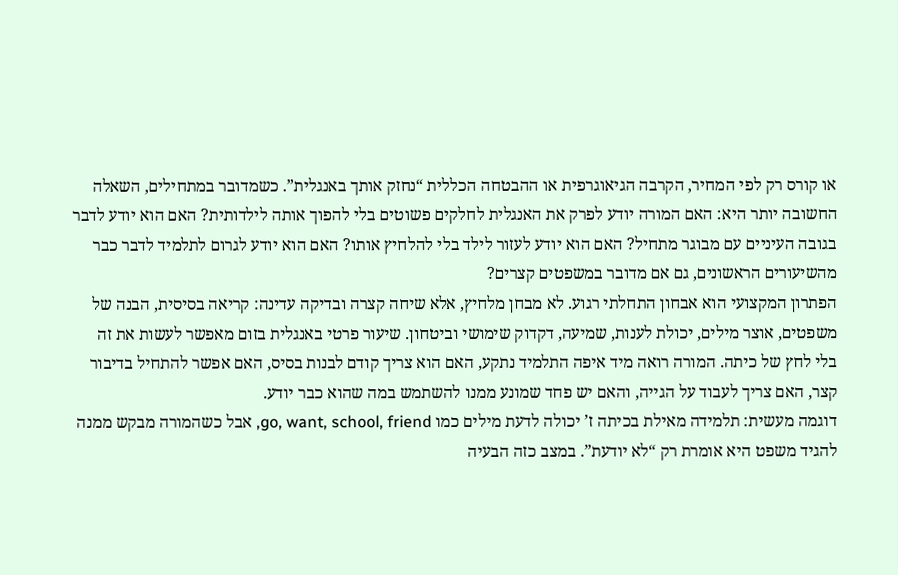או קורס רק לפי המחיר, הקרבה הגיאוגרפית או ההבטחה הכללית “נחזק אותך באנגלית”. כשמדובר במתחילים, השאלה החשובה יותר היא: האם המורה יודע לפרק את האנגלית לחלקים פשוטים בלי להפוך אותה לילדותית? האם הוא יודע לדבר בגובה העיניים עם מבוגר מתחיל? האם הוא יודע לעזור לילד בלי להלחיץ אותו? האם הוא יודע לגרום לתלמיד לדבר כבר מהשיעורים הראשונים, גם אם מדובר במשפטים קצרים?
הפתרון המקצועי הוא אבחון התחלתי רגוע. לא מבחן מלחיץ, אלא שיחה קצרה ובדיקה עדינה: קריאה בסיסית, הבנה של משפטים, אוצר מילים, יכולת לענות, שמיעה, דקדוק שימושי וביטחון. שיעור פרטי באנגלית בזום מאפשר לעשות את זה בלי לחץ של כיתה. המורה רואה מיד איפה התלמיד נתקע, האם הוא צריך קודם לבנות בסיס, האם אפשר להתחיל בדיבור קצר, האם צריך לעבוד על הגייה, והאם יש פחד שמונע ממנו להשתמש במה שהוא כבר יודע.
דוגמה מעשית: תלמידה מאילת בכיתה ז’ יכולה לדעת מילים כמו go, want, school, friend, אבל כשהמורה מבקש ממנה להגיד משפט היא אומרת רק “לא יודעת”. במצב כזה הבעיה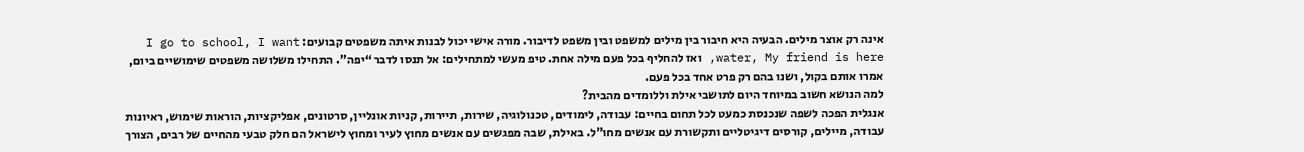אינה רק אוצר מילים. הבעיה היא חיבור בין מילים למשפט ובין משפט לדיבור. מורה אישי יכול לבנות איתה משפטים קבועים: I go to school, I want water, My friend is here, ואז להחליף בכל פעם מילה אחת. טיפ מעשי למתחילים: אל תנסו לדבר “יפה”. התחילו משלושה משפטים שימושיים ביום, אמרו אותם בקול, ושנו בהם רק פרט אחד בכל פעם.
למה הנושא חשוב במיוחד היום לתושבי אילת וללומדים מהבית?
אנגלית הפכה לשפה שנכנסת כמעט לכל תחום בחיים: עבודה, לימודים, טכנולוגיה, שירות, תיירות, קניות אונליין, סרטונים, אפליקציות, הוראות שימוש, ראיונות עבודה, מיילים, קורסים דיגיטליים ותקשורת עם אנשים מחו”ל. באילת, שבה מפגשים עם אנשים מחוץ לעיר ומחוץ לישראל הם חלק טבעי מהחיים של רבים, הצורך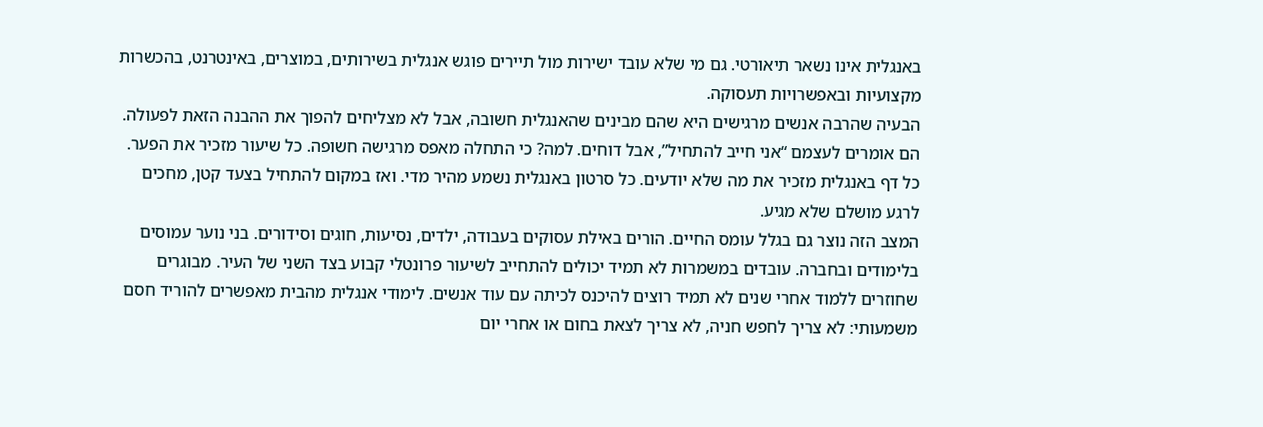באנגלית אינו נשאר תיאורטי. גם מי שלא עובד ישירות מול תיירים פוגש אנגלית בשירותים, במוצרים, באינטרנט, בהכשרות מקצועיות ובאפשרויות תעסוקה.
הבעיה שהרבה אנשים מרגישים היא שהם מבינים שהאנגלית חשובה, אבל לא מצליחים להפוך את ההבנה הזאת לפעולה. הם אומרים לעצמם “אני חייב להתחיל”, אבל דוחים. למה? כי התחלה מאפס מרגישה חשופה. כל שיעור מזכיר את הפער. כל דף באנגלית מזכיר את מה שלא יודעים. כל סרטון באנגלית נשמע מהיר מדי. ואז במקום להתחיל בצעד קטן, מחכים לרגע מושלם שלא מגיע.
המצב הזה נוצר גם בגלל עומס החיים. הורים באילת עסוקים בעבודה, ילדים, נסיעות, חוגים וסידורים. בני נוער עמוסים בלימודים ובחברה. עובדים במשמרות לא תמיד יכולים להתחייב לשיעור פרונטלי קבוע בצד השני של העיר. מבוגרים שחוזרים ללמוד אחרי שנים לא תמיד רוצים להיכנס לכיתה עם עוד אנשים. לימודי אנגלית מהבית מאפשרים להוריד חסם משמעותי: לא צריך לחפש חניה, לא צריך לצאת בחום או אחרי יום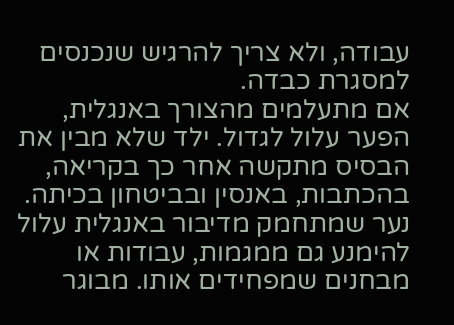עבודה, ולא צריך להרגיש שנכנסים למסגרת כבדה.
אם מתעלמים מהצורך באנגלית, הפער עלול לגדול. ילד שלא מבין את הבסיס מתקשה אחר כך בקריאה, בהכתבות, באנסין ובביטחון בכיתה. נער שמתחמק מדיבור באנגלית עלול להימנע גם ממגמות, עבודות או מבחנים שמפחידים אותו. מבוגר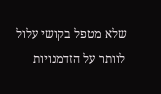שלא מטפל בקושי עלול לוותר על הזדמנויות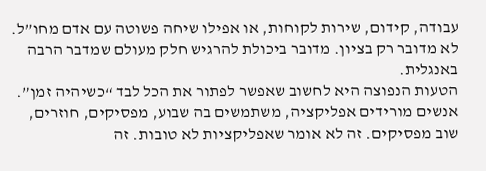עבודה, קידום, שירות לקוחות, או אפילו שיחה פשוטה עם אדם מחו”ל. לא מדובר רק בציון. מדובר ביכולת להרגיש חלק מעולם שמדבר הרבה באנגלית.
הטעות הנפוצה היא לחשוב שאפשר לפתור את הכל לבד “כשיהיה זמן”. אנשים מורידים אפליקציה, משתמשים בה שבוע, מפסיקים, חוזרים, שוב מפסיקים. זה לא אומר שאפליקציות לא טובות. זה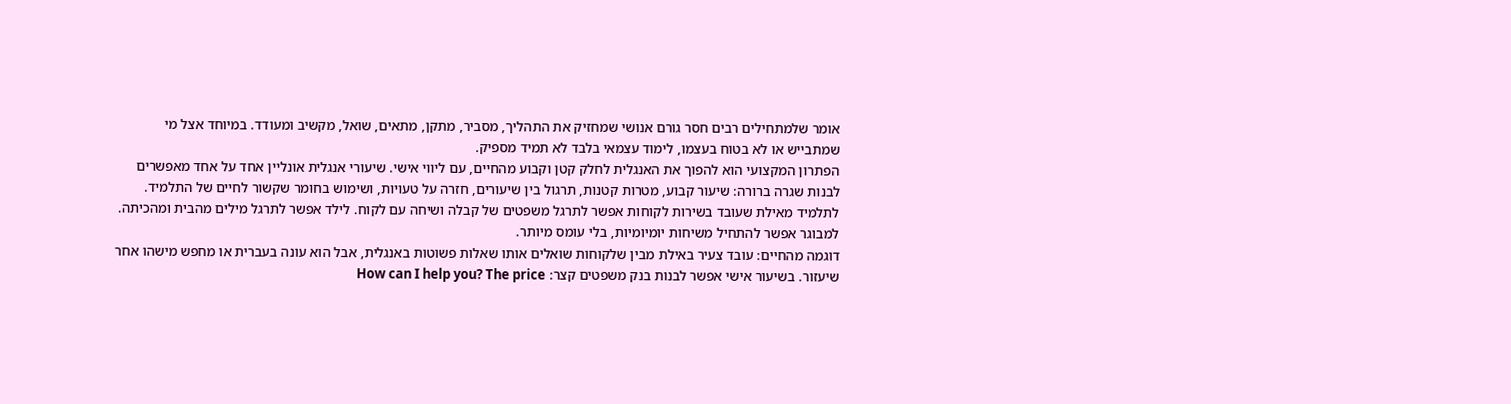אומר שלמתחילים רבים חסר גורם אנושי שמחזיק את התהליך, מסביר, מתקן, מתאים, שואל, מקשיב ומעודד. במיוחד אצל מי שמתבייש או לא בטוח בעצמו, לימוד עצמאי בלבד לא תמיד מספיק.
הפתרון המקצועי הוא להפוך את האנגלית לחלק קטן וקבוע מהחיים, עם ליווי אישי. שיעורי אנגלית אונליין אחד על אחד מאפשרים לבנות שגרה ברורה: שיעור קבוע, מטרות קטנות, תרגול בין שיעורים, חזרה על טעויות, ושימוש בחומר שקשור לחיים של התלמיד. לתלמיד מאילת שעובד בשירות לקוחות אפשר לתרגל משפטים של קבלה ושיחה עם לקוח. לילד אפשר לתרגל מילים מהבית ומהכיתה. למבוגר אפשר להתחיל משיחות יומיומיות, בלי עומס מיותר.
דוגמה מהחיים: עובד צעיר באילת מבין שלקוחות שואלים אותו שאלות פשוטות באנגלית, אבל הוא עונה בעברית או מחפש מישהו אחר שיעזור. בשיעור אישי אפשר לבנות בנק משפטים קצר: How can I help you? The price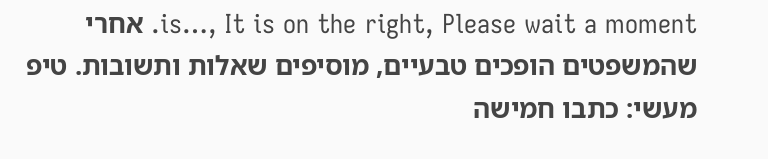is…, It is on the right, Please wait a moment. אחרי שהמשפטים הופכים טבעיים, מוסיפים שאלות ותשובות. טיפ מעשי: כתבו חמישה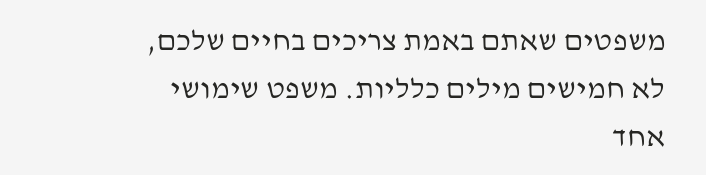משפטים שאתם באמת צריכים בחיים שלכם, לא חמישים מילים כלליות. משפט שימושי אחד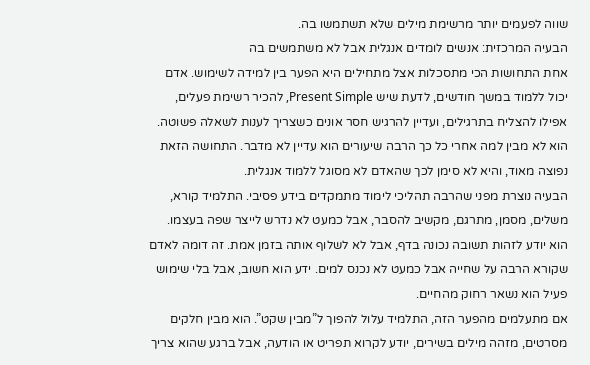שווה לפעמים יותר מרשימת מילים שלא תשתמשו בה.
הבעיה המרכזית: אנשים לומדים אנגלית אבל לא משתמשים בה
אחת התחושות הכי מתסכלות אצל מתחילים היא הפער בין למידה לשימוש. אדם יכול ללמוד במשך חודשים, לדעת שיש Present Simple, להכיר רשימת פעלים, אפילו להצליח בתרגילים, ועדיין להרגיש חסר אונים כשצריך לענות לשאלה פשוטה. הוא לא מבין למה אחרי כל כך הרבה שיעורים הוא עדיין לא מדבר. התחושה הזאת נפוצה מאוד, והיא לא סימן לכך שהאדם לא מסוגל ללמוד אנגלית.
הבעיה נוצרת מפני שהרבה תהליכי לימוד מתמקדים בידע פסיבי. התלמיד קורא, משלים, מסמן, מתרגם, מקשיב להסבר, אבל כמעט לא נדרש לייצר שפה בעצמו. הוא יודע לזהות תשובה נכונה בדף, אבל לא לשלוף אותה בזמן אמת. זה דומה לאדם שקורא הרבה על שחייה אבל כמעט לא נכנס למים. ידע הוא חשוב, אבל בלי שימוש פעיל הוא נשאר רחוק מהחיים.
אם מתעלמים מהפער הזה, התלמיד עלול להפוך ל”מבין שקט”. הוא מבין חלקים מסרטים, מזהה מילים בשירים, יודע לקרוא תפריט או הודעה, אבל ברגע שהוא צריך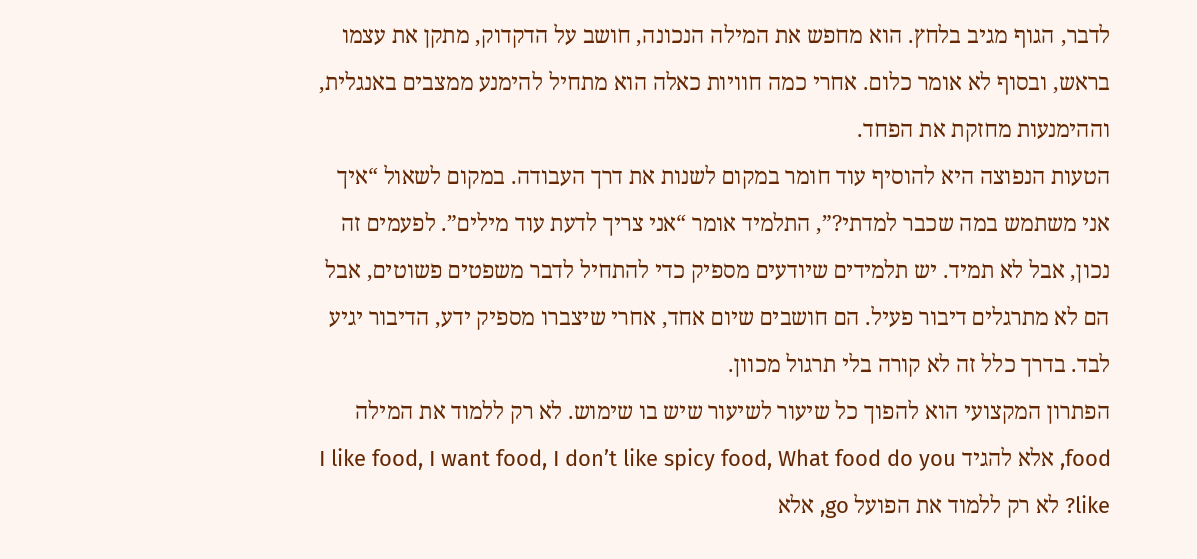לדבר, הגוף מגיב בלחץ. הוא מחפש את המילה הנכונה, חושב על הדקדוק, מתקן את עצמו בראש, ובסוף לא אומר כלום. אחרי כמה חוויות כאלה הוא מתחיל להימנע ממצבים באנגלית, וההימנעות מחזקת את הפחד.
הטעות הנפוצה היא להוסיף עוד חומר במקום לשנות את דרך העבודה. במקום לשאול “איך אני משתמש במה שכבר למדתי?”, התלמיד אומר “אני צריך לדעת עוד מילים”. לפעמים זה נכון, אבל לא תמיד. יש תלמידים שיודעים מספיק כדי להתחיל לדבר משפטים פשוטים, אבל הם לא מתרגלים דיבור פעיל. הם חושבים שיום אחד, אחרי שיצברו מספיק ידע, הדיבור יגיע לבד. בדרך כלל זה לא קורה בלי תרגול מכוון.
הפתרון המקצועי הוא להפוך כל שיעור לשיעור שיש בו שימוש. לא רק ללמוד את המילה food, אלא להגיד I like food, I want food, I don’t like spicy food, What food do you like? לא רק ללמוד את הפועל go, אלא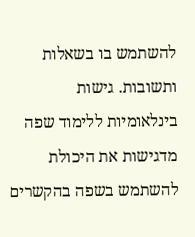להשתמש בו בשאלות ותשובות. גישות בינלאומיות ללימוד שפה מדגישות את היכולת להשתמש בשפה בהקשרים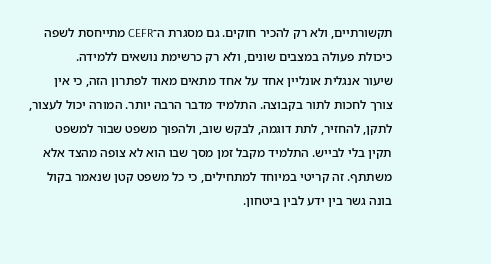תקשורתיים, ולא רק להכיר חוקים. גם מסגרת ה־CEFR מתייחסת לשפה כיכולת פעולה במצבים שונים, ולא רק כרשימת נושאים ללמידה.
שיעור אנגלית אונליין אחד על אחד מתאים מאוד לפתרון הזה, כי אין צורך לחכות לתור בקבוצה. התלמיד מדבר הרבה יותר. המורה יכול לעצור, לתקן, להחזיר, לתת דוגמה, לבקש שוב, ולהפוך משפט שבור למשפט תקין בלי לבייש. התלמיד מקבל זמן מסך שבו הוא לא צופה מהצד אלא משתתף. זה קריטי במיוחד למתחילים, כי כל משפט קטן שנאמר בקול בונה גשר בין ידע לבין ביטחון.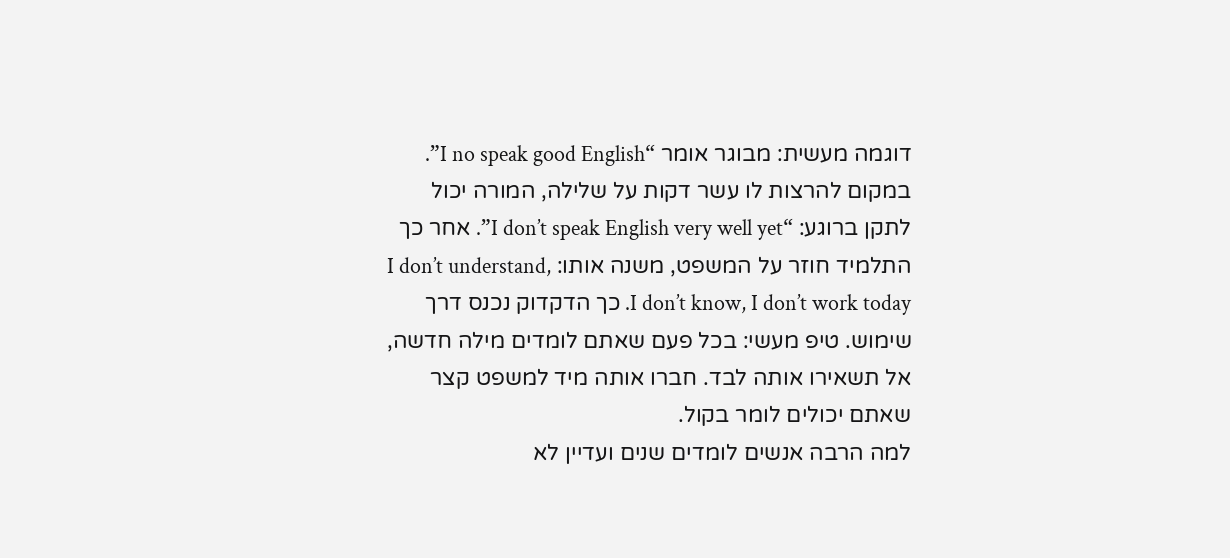דוגמה מעשית: מבוגר אומר “I no speak good English”. במקום להרצות לו עשר דקות על שלילה, המורה יכול לתקן ברוגע: “I don’t speak English very well yet”. אחר כך התלמיד חוזר על המשפט, משנה אותו: I don’t understand, I don’t know, I don’t work today. כך הדקדוק נכנס דרך שימוש. טיפ מעשי: בכל פעם שאתם לומדים מילה חדשה, אל תשאירו אותה לבד. חברו אותה מיד למשפט קצר שאתם יכולים לומר בקול.
למה הרבה אנשים לומדים שנים ועדיין לא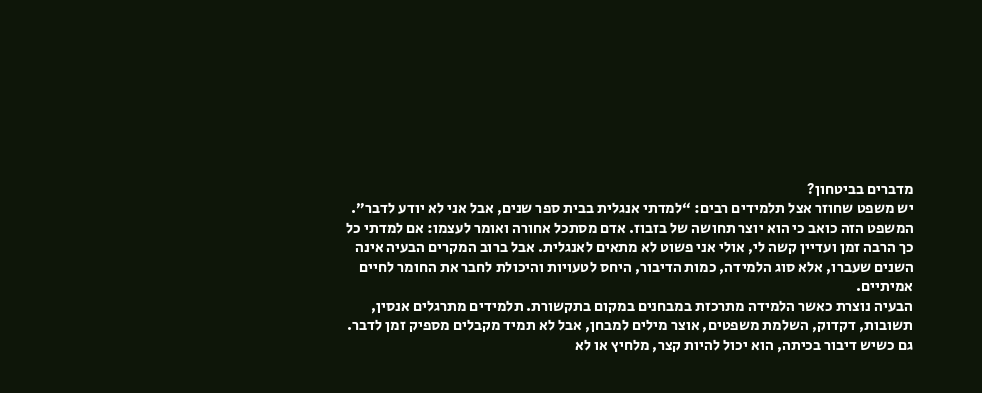מדברים בביטחון?
יש משפט שחוזר אצל תלמידים רבים: “למדתי אנגלית בבית ספר שנים, אבל אני לא יודע לדבר”. המשפט הזה כואב כי הוא יוצר תחושה של בזבוז. אדם מסתכל אחורה ואומר לעצמו: אם למדתי כל כך הרבה זמן ועדיין קשה לי, אולי אני פשוט לא מתאים לאנגלית. אבל ברוב המקרים הבעיה אינה השנים שעברו, אלא סוג הלמידה, כמות הדיבור, היחס לטעויות והיכולת לחבר את החומר לחיים אמיתיים.
הבעיה נוצרת כאשר הלמידה מתרכזת במבחנים במקום בתקשורת. תלמידים מתרגלים אנסין, תשובות, דקדוק, השלמת משפטים, אוצר מילים למבחן, אבל לא תמיד מקבלים מספיק זמן לדבר. גם כשיש דיבור בכיתה, הוא יכול להיות קצר, מלחיץ או לא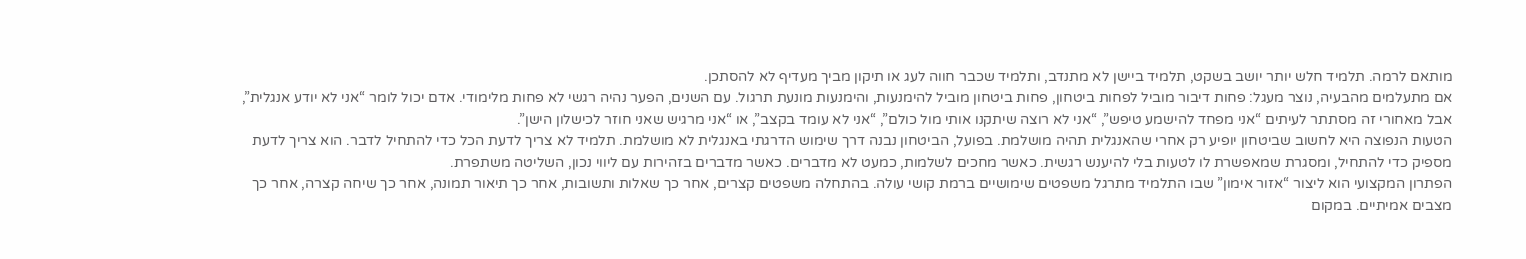מותאם לרמה. תלמיד חלש יותר יושב בשקט, תלמיד ביישן לא מתנדב, ותלמיד שכבר חווה לעג או תיקון מביך מעדיף לא להסתכן.
אם מתעלמים מהבעיה, נוצר מעגל: פחות דיבור מוביל לפחות ביטחון, פחות ביטחון מוביל להימנעות, והימנעות מונעת תרגול. עם השנים, הפער נהיה רגשי לא פחות מלימודי. אדם יכול לומר “אני לא יודע אנגלית”, אבל מאחורי זה מסתתר לעיתים “אני מפחד להישמע טיפש”, “אני לא רוצה שיתקנו אותי מול כולם”, “אני לא עומד בקצב”, או “אני מרגיש שאני חוזר לכישלון הישן”.
הטעות הנפוצה היא לחשוב שביטחון יופיע רק אחרי שהאנגלית תהיה מושלמת. בפועל, הביטחון נבנה דרך שימוש הדרגתי באנגלית לא מושלמת. תלמיד לא צריך לדעת הכל כדי להתחיל לדבר. הוא צריך לדעת מספיק כדי להתחיל, ומסגרת שמאפשרת לו לטעות בלי להיענש רגשית. כאשר מחכים לשלמות, כמעט לא מדברים. כאשר מדברים בזהירות עם ליווי נכון, השליטה משתפרת.
הפתרון המקצועי הוא ליצור “אזור אימון” שבו התלמיד מתרגל משפטים שימושיים ברמת קושי עולה. בהתחלה משפטים קצרים, אחר כך שאלות ותשובות, אחר כך תיאור תמונה, אחר כך שיחה קצרה, אחר כך מצבים אמיתיים. במקום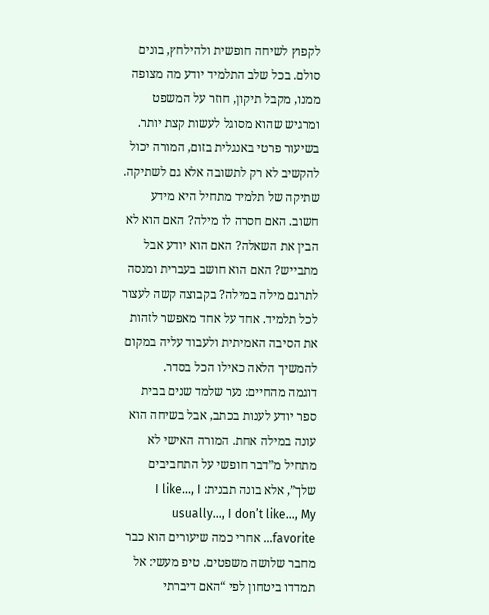לקפוץ לשיחה חופשית ולהילחץ, בונים סולם. בכל שלב התלמיד יודע מה מצופה ממנו, מקבל תיקון, חוזר על המשפט ומרגיש שהוא מסוגל לעשות קצת יותר.
בשיעור פרטי באנגלית בזום, המורה יכול להקשיב לא רק לתשובה אלא גם לשתיקה. שתיקה של תלמיד מתחיל היא מידע חשוב. האם חסרה לו מילה? האם הוא לא הבין את השאלה? האם הוא יודע אבל מתבייש? האם הוא חושב בעברית ומנסה לתרגם מילה במילה? בקבוצה קשה לעצור לכל תלמיד. אחד על אחד מאפשר לזהות את הסיבה האמיתית ולעבוד עליה במקום להמשיך הלאה כאילו הכל בסדר.
דוגמה מהחיים: נער שלמד שנים בבית ספר יודע לענות בכתב, אבל בשיחה הוא עונה במילה אחת. המורה האישי לא מתחיל מ”דבר חופשי על התחביבים שלך”, אלא בונה תבנית: I like…, I usually…, I don’t like…, My favorite… אחרי כמה שיעורים הוא כבר מחבר שלושה משפטים. טיפ מעשי: אל תמדדו ביטחון לפי “האם דיברתי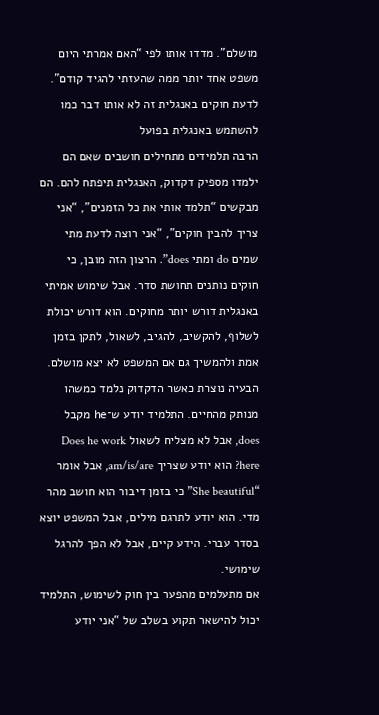מושלם”. מדדו אותו לפי “האם אמרתי היום משפט אחד יותר ממה שהעזתי להגיד קודם”.
לדעת חוקים באנגלית זה לא אותו דבר כמו להשתמש באנגלית בפועל
הרבה תלמידים מתחילים חושבים שאם הם ילמדו מספיק דקדוק, האנגלית תיפתח להם. הם מבקשים “תלמד אותי את כל הזמנים”, “אני צריך להבין חוקים”, “אני רוצה לדעת מתי שמים do ומתי does”. הרצון הזה מובן, כי חוקים נותנים תחושת סדר. אבל שימוש אמיתי באנגלית דורש יותר מחוקים. הוא דורש יכולת לשלוף, להקשיב, להגיב, לשאול, לתקן בזמן אמת ולהמשיך גם אם המשפט לא יצא מושלם.
הבעיה נוצרת כאשר הדקדוק נלמד כמשהו מנותק מהחיים. התלמיד יודע ש־he מקבל does, אבל לא מצליח לשאול Does he work here? הוא יודע שצריך am/is/are, אבל אומר “She beautiful” כי בזמן דיבור הוא חושב מהר מדי. הוא יודע לתרגם מילים, אבל המשפט יוצא בסדר עברי. הידע קיים, אבל לא הפך להרגל שימושי.
אם מתעלמים מהפער בין חוק לשימוש, התלמיד יכול להישאר תקוע בשלב של “אני יודע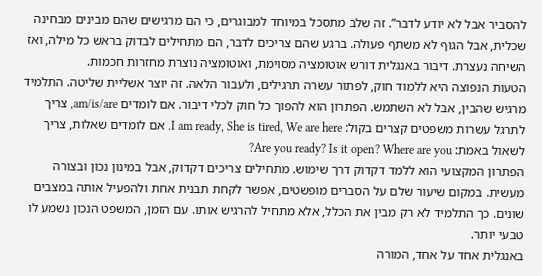להסביר אבל לא יודע לדבר”. זה שלב מתסכל במיוחד למבוגרים, כי הם מרגישים שהם מבינים מבחינה שכלית, אבל הגוף לא משתף פעולה. ברגע שהם צריכים לדבר, הם מתחילים לבדוק בראש כל מילה, ואז השיחה נעצרת. דיבור באנגלית דורש אוטומציה מסוימת, ואוטומציה נוצרת מחזרות חכמות.
הטעות הנפוצה היא ללמוד חוק, לפתור עשרה תרגילים, ולעבור הלאה. זה יוצר אשליית שליטה. התלמיד מרגיש שהבין, אבל לא השתמש. הפתרון הוא להפוך כל חוק לכלי דיבור. אם לומדים am/is/are, צריך לתרגל עשרות משפטים קצרים בקול: I am ready, She is tired, We are here. אם לומדים שאלות, צריך לשאול באמת: Are you ready? Is it open? Where are you?
הפתרון המקצועי הוא ללמד דקדוק דרך שימוש. מתחילים צריכים דקדוק, אבל במינון נכון ובצורה מעשית. במקום שיעור שלם על הסברים מופשטים, אפשר לקחת תבנית אחת ולהפעיל אותה במצבים שונים. כך התלמיד לא רק מבין את הכלל, אלא מתחיל להרגיש אותו. עם הזמן, המשפט הנכון נשמע לו טבעי יותר.
באנגלית אחד על אחד, המורה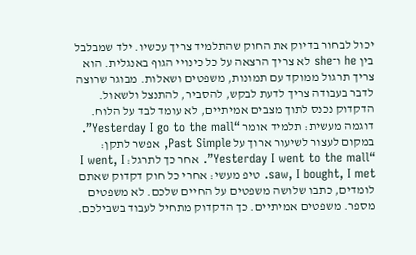יכול לבחור בדיוק את החוק שהתלמיד צריך עכשיו. ילד שמבלבל בין he ו־she לא צריך הרצאה על כל כינויי הגוף באנגלית. הוא צריך תרגול ממוקד עם תמונות, משפטים ושאלות. מבוגר שרוצה לדבר בעבודה צריך לדעת לבקש, להסביר, להתנצל ולשאול. הדקדוק נכנס לתוך מצבים אמיתיים, לא עומד לבד על הלוח.
דוגמה מעשית: תלמיד אומר “Yesterday I go to the mall”. במקום לעצור לשיעור ארוך על Past Simple, אפשר לתקן: “Yesterday I went to the mall”. אחר כך לתרגל: I went, I saw, I bought, I met. טיפ מעשי: אחרי כל חוק דקדוק שאתם לומדים, כתבו שלושה משפטים על החיים שלכם. לא משפטים מספר. משפטים אמיתיים. כך הדקדוק מתחיל לעבוד בשבילכם.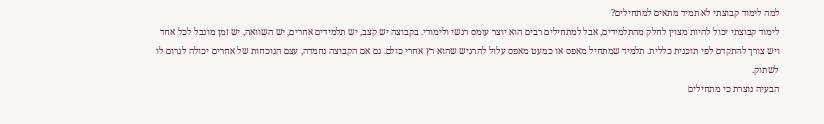למה לימוד קבוצתי לא תמיד מתאים למתחילים?
לימוד קבוצתי יכול להיות מצוין לחלק מהתלמידים, אבל למתחילים רבים הוא יוצר עומס רגשי ולימודי. בקבוצה יש קצב, יש תלמידים אחרים, יש השוואה, יש זמן מוגבל לכל אחד ויש צורך להתקדם לפי תוכנית כללית. תלמיד שמתחיל מאפס או כמעט מאפס עלול להרגיש שהוא רץ אחרי כולם. גם אם הקבוצה נחמדה, עצם הנוכחות של אחרים יכולה לגרום לו לשתוק.
הבעיה נוצרת כי מתחילים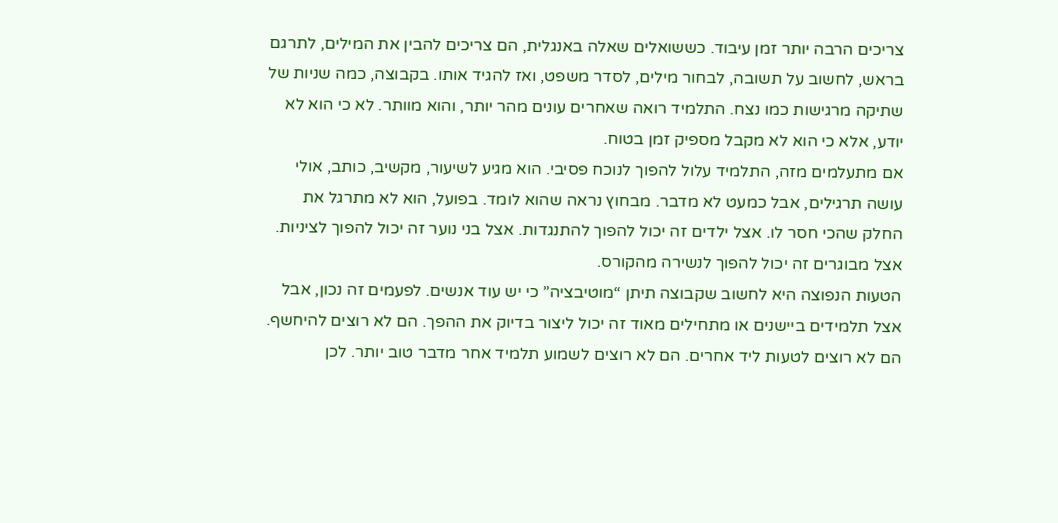צריכים הרבה יותר זמן עיבוד. כששואלים שאלה באנגלית, הם צריכים להבין את המילים, לתרגם בראש, לחשוב על תשובה, לבחור מילים, לסדר משפט, ואז להגיד אותו. בקבוצה, כמה שניות של שתיקה מרגישות כמו נצח. התלמיד רואה שאחרים עונים מהר יותר, והוא מוותר. לא כי הוא לא יודע, אלא כי הוא לא מקבל מספיק זמן בטוח.
אם מתעלמים מזה, התלמיד עלול להפוך לנוכח פסיבי. הוא מגיע לשיעור, מקשיב, כותב, אולי עושה תרגילים, אבל כמעט לא מדבר. מבחוץ נראה שהוא לומד. בפועל, הוא לא מתרגל את החלק שהכי חסר לו. אצל ילדים זה יכול להפוך להתנגדות. אצל בני נוער זה יכול להפוך לציניות. אצל מבוגרים זה יכול להפוך לנשירה מהקורס.
הטעות הנפוצה היא לחשוב שקבוצה תיתן “מוטיבציה” כי יש עוד אנשים. לפעמים זה נכון, אבל אצל תלמידים ביישנים או מתחילים מאוד זה יכול ליצור בדיוק את ההפך. הם לא רוצים להיחשף. הם לא רוצים לטעות ליד אחרים. הם לא רוצים לשמוע תלמיד אחר מדבר טוב יותר. לכן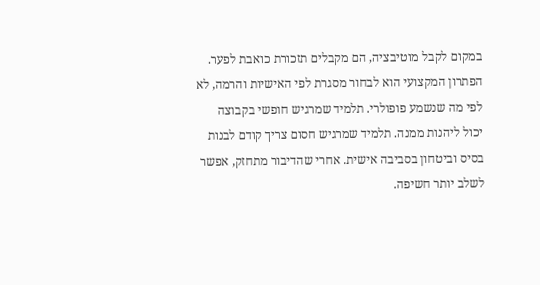במקום לקבל מוטיבציה, הם מקבלים תזכורת כואבת לפער.
הפתרון המקצועי הוא לבחור מסגרת לפי האישיות והרמה, לא לפי מה שנשמע פופולרי. תלמיד שמרגיש חופשי בקבוצה יכול ליהנות ממנה. תלמיד שמרגיש חסום צריך קודם לבנות בסיס וביטחון בסביבה אישית. אחרי שהדיבור מתחזק, אפשר לשלב יותר חשיפה.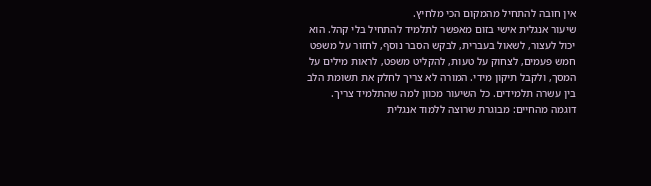אין חובה להתחיל מהמקום הכי מלחיץ.
שיעור אנגלית אישי בזום מאפשר לתלמיד להתחיל בלי קהל. הוא יכול לעצור, לשאול בעברית, לבקש הסבר נוסף, לחזור על משפט חמש פעמים, לצחוק על טעות, להקליט משפט, לראות מילים על המסך, ולקבל תיקון מידי. המורה לא צריך לחלק את תשומת הלב בין עשרה תלמידים. כל השיעור מכוון למה שהתלמיד צריך.
דוגמה מהחיים: מבוגרת שרוצה ללמוד אנגלית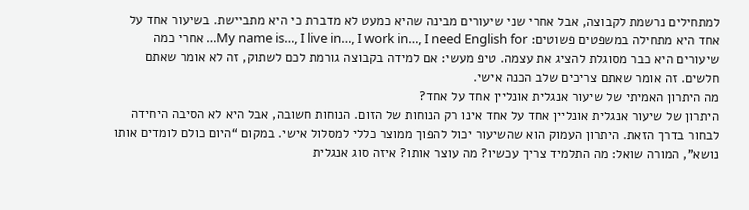למתחילים נרשמת לקבוצה, אבל אחרי שני שיעורים מבינה שהיא כמעט לא מדברת כי היא מתביישת. בשיעור אחד על אחד היא מתחילה במשפטים פשוטים: My name is…, I live in…, I work in…, I need English for… אחרי כמה שיעורים היא כבר מסוגלת להציג את עצמה. טיפ מעשי: אם למידה בקבוצה גורמת לכם לשתוק, זה לא אומר שאתם חלשים. זה אומר שאתם צריכים שלב הכנה אישי.
מה היתרון האמיתי של שיעור אנגלית אונליין אחד על אחד?
היתרון של שיעור אנגלית אונליין אחד על אחד אינו רק הנוחות של הזום. הנוחות חשובה, אבל היא לא הסיבה היחידה לבחור בדרך הזאת. היתרון העמוק הוא שהשיעור יכול להפוך ממוצר כללי למסלול אישי. במקום “היום כולם לומדים אותו נושא”, המורה שואל: מה התלמיד צריך עכשיו? מה עוצר אותו? איזה סוג אנגלית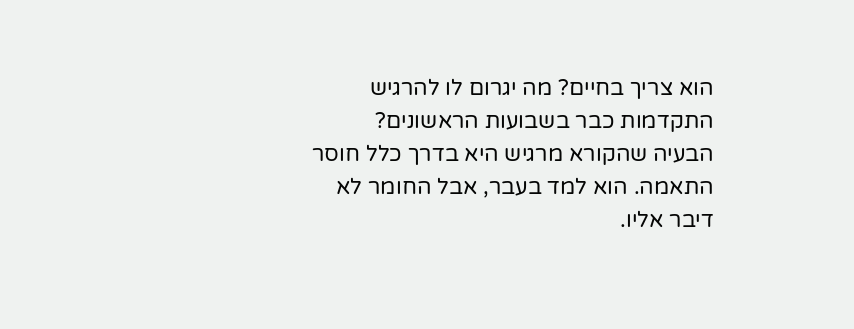הוא צריך בחיים? מה יגרום לו להרגיש התקדמות כבר בשבועות הראשונים?
הבעיה שהקורא מרגיש היא בדרך כלל חוסר התאמה. הוא למד בעבר, אבל החומר לא דיבר אליו.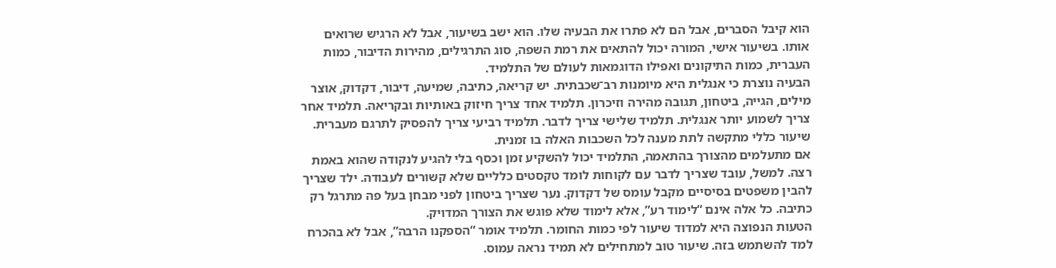הוא קיבל הסברים, אבל הם לא פתרו את הבעיה שלו. הוא ישב בשיעור, אבל לא הרגיש שרואים אותו. בשיעור אישי, המורה יכול להתאים את רמת השפה, סוג התרגילים, מהירות הדיבור, כמות העברית, כמות התיקונים ואפילו הדוגמאות לעולם של התלמיד.
הבעיה נוצרת כי אנגלית היא מיומנות רב־שכבתית. יש קריאה, כתיבה, שמיעה, דיבור, דקדוק, אוצר מילים, הגייה, ביטחון, תגובה מהירה וזיכרון. תלמיד אחד צריך חיזוק באותיות ובקריאה. תלמיד אחר צריך לשמוע יותר אנגלית. תלמיד שלישי צריך לדבר. תלמיד רביעי צריך להפסיק לתרגם מעברית. שיעור כללי מתקשה לתת מענה לכל השכבות האלה בו זמנית.
אם מתעלמים מהצורך בהתאמה, התלמיד יכול להשקיע זמן וכסף בלי להגיע לנקודה שהוא באמת רצה. למשל, עובד שצריך לדבר עם לקוחות לומד טקסטים כלליים שלא קשורים לעבודה. ילד שצריך להבין משפטים בסיסיים מקבל עומס של דקדוק. נער שצריך ביטחון לפני מבחן בעל פה מתרגל רק כתיבה. כל אלה אינם “לימוד רע”, אלא לימוד שלא פוגש את הצורך המדויק.
הטעות הנפוצה היא למדוד שיעור לפי כמות החומר. תלמיד אומר “הספקנו הרבה”, אבל לא בהכרח למד להשתמש בזה. שיעור טוב למתחילים לא תמיד נראה עמוס.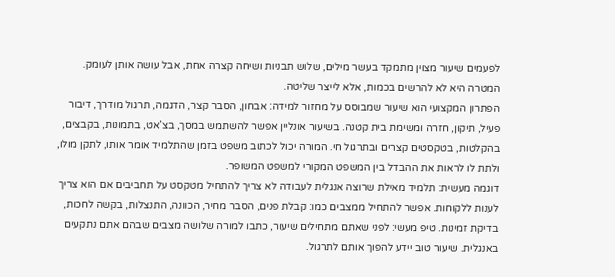לפעמים שיעור מצוין מתמקד בעשר מילים, שלוש תבניות ושיחה קצרה אחת, אבל עושה אותן לעומק. המטרה היא לא להרשים בכמות, אלא לייצר שליטה.
הפתרון המקצועי הוא שיעור שמבוסס על מחזור למידה: אבחון, הסבר קצר, הדגמה, תרגול מודרך, דיבור פעיל, תיקון, חזרה ומשימת בית קטנה. בשיעור אונליין אפשר להשתמש במסך, בצ’אט, בתמונות, בקבצים, בהקלטות, בטקסטים קצרים ובתרגול חי. המורה יכול לכתוב משפט בזמן שהתלמיד אומר אותו, לתקן מולו, ולתת לו לראות את ההבדל בין המשפט המקורי למשפט המשופר.
דוגמה מעשית: תלמיד מאילת שרוצה אנגלית לעבודה לא צריך להתחיל מטקסט על תחביבים אם הוא צריך לענות ללקוחות. אפשר להתחיל ממצבים כמו: קבלת פנים, הסבר מחיר, הכוונה, התנצלות, בקשה לחכות, בדיקת זמינות. טיפ מעשי: לפני שאתם מתחילים שיעור, כתבו למורה שלושה מצבים שבהם אתם נתקעים באנגלית. שיעור טוב יידע להפוך אותם לתרגול.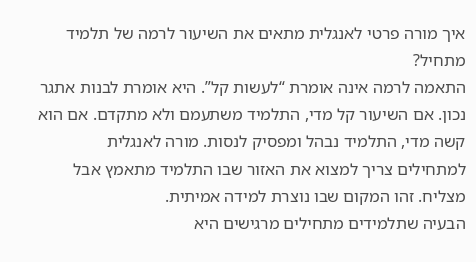איך מורה פרטי לאנגלית מתאים את השיעור לרמה של תלמיד מתחיל?
התאמה לרמה אינה אומרת “לעשות קל”. היא אומרת לבנות אתגר נכון. אם השיעור קל מדי, התלמיד משתעמם ולא מתקדם. אם הוא קשה מדי, התלמיד נבהל ומפסיק לנסות. מורה לאנגלית למתחילים צריך למצוא את האזור שבו התלמיד מתאמץ אבל מצליח. זהו המקום שבו נוצרת למידה אמיתית.
הבעיה שתלמידים מתחילים מרגישים היא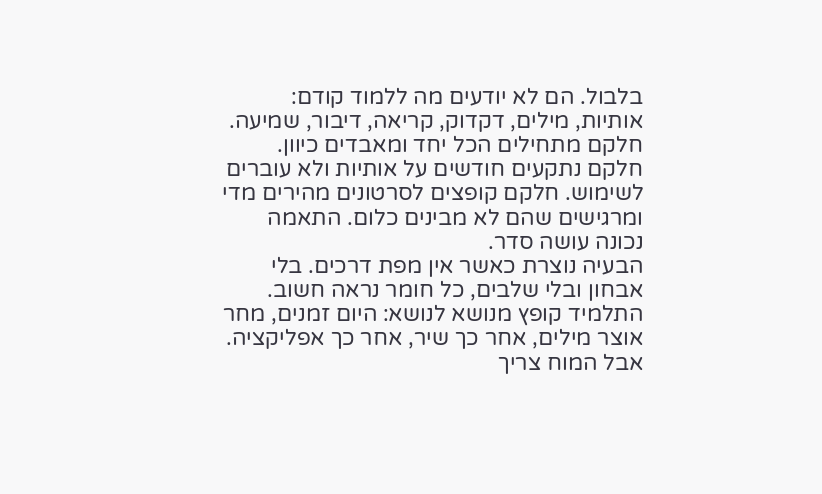בלבול. הם לא יודעים מה ללמוד קודם: אותיות, מילים, דקדוק, קריאה, דיבור, שמיעה. חלקם מתחילים הכל יחד ומאבדים כיוון. חלקם נתקעים חודשים על אותיות ולא עוברים לשימוש. חלקם קופצים לסרטונים מהירים מדי ומרגישים שהם לא מבינים כלום. התאמה נכונה עושה סדר.
הבעיה נוצרת כאשר אין מפת דרכים. בלי אבחון ובלי שלבים, כל חומר נראה חשוב. התלמיד קופץ מנושא לנושא: היום זמנים, מחר אוצר מילים, אחר כך שיר, אחר כך אפליקציה. אבל המוח צריך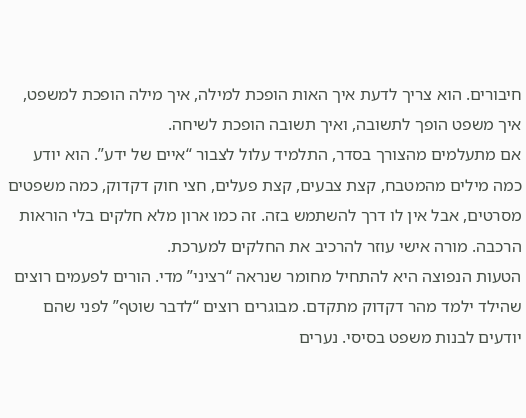חיבורים. הוא צריך לדעת איך האות הופכת למילה, איך מילה הופכת למשפט, איך משפט הופך לתשובה, ואיך תשובה הופכת לשיחה.
אם מתעלמים מהצורך בסדר, התלמיד עלול לצבור “איים של ידע”. הוא יודע כמה מילים מהמטבח, קצת צבעים, קצת פעלים, חצי חוק דקדוק, כמה משפטים מסרטים, אבל אין לו דרך להשתמש בזה. זה כמו ארון מלא חלקים בלי הוראות הרכבה. מורה אישי עוזר להרכיב את החלקים למערכת.
הטעות הנפוצה היא להתחיל מחומר שנראה “רציני” מדי. הורים לפעמים רוצים שהילד ילמד מהר דקדוק מתקדם. מבוגרים רוצים “לדבר שוטף” לפני שהם יודעים לבנות משפט בסיסי. נערים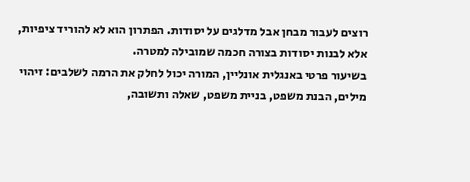רוצים לעבור מבחן אבל מדלגים על יסודות. הפתרון הוא לא להוריד ציפיות, אלא לבנות יסודות בצורה חכמה שמובילה למטרה.
בשיעור פרטי באנגלית אונליין, המורה יכול לחלק את הרמה לשלבים: זיהוי מילים, הבנת משפט, בניית משפט, שאלה ותשובה,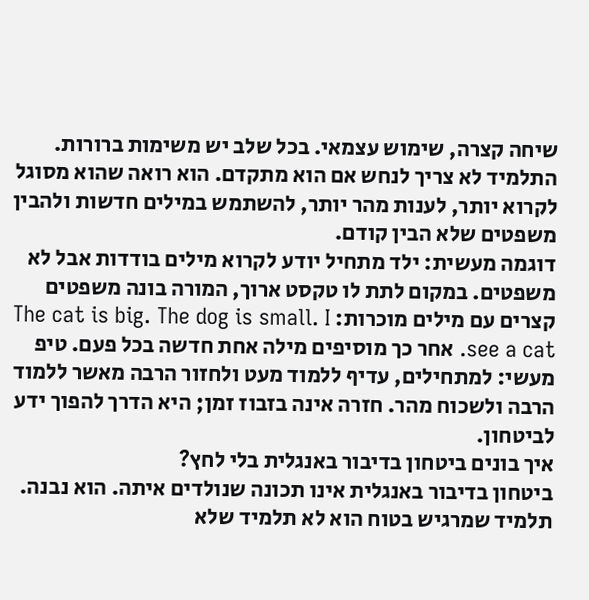שיחה קצרה, שימוש עצמאי. בכל שלב יש משימות ברורות. התלמיד לא צריך לנחש אם הוא מתקדם. הוא רואה שהוא מסוגל לקרוא יותר, לענות מהר יותר, להשתמש במילים חדשות ולהבין משפטים שלא הבין קודם.
דוגמה מעשית: ילד מתחיל יודע לקרוא מילים בודדות אבל לא משפטים. במקום לתת לו טקסט ארוך, המורה בונה משפטים קצרים עם מילים מוכרות: The cat is big. The dog is small. I see a cat. אחר כך מוסיפים מילה אחת חדשה בכל פעם. טיפ מעשי: למתחילים, עדיף ללמוד מעט ולחזור הרבה מאשר ללמוד הרבה ולשכוח מהר. חזרה אינה בזבוז זמן; היא הדרך להפוך ידע לביטחון.
איך בונים ביטחון בדיבור באנגלית בלי לחץ?
ביטחון בדיבור באנגלית אינו תכונה שנולדים איתה. הוא נבנה. תלמיד שמרגיש בטוח הוא לא תלמיד שלא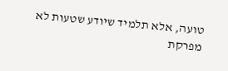טועה, אלא תלמיד שיודע שטעות לא מפרקת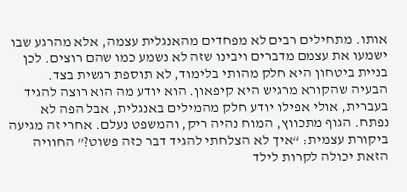אותו. מתחילים רבים לא מפחדים מהאנגלית עצמה, אלא מהרגע שבו ישמעו את עצמם מדברים ויבינו שזה לא נשמע כמו שהם רוצים. לכן בניית ביטחון היא חלק מהותי בלימוד, לא תוספת רגשית בצד.
הבעיה שהקורא מרגיש היא קיפאון. הוא יודע מה הוא רוצה להגיד בעברית, אולי אפילו יודע חלק מהמילים באנגלית, אבל הפה לא נפתח. הגוף מתכווץ, המוח נהיה ריק, והמשפט נעלם. אחרי זה מגיעה ביקורת עצמית: “איך לא הצלחתי להגיד דבר כזה פשוט?” החוויה הזאת יכולה לקרות לילד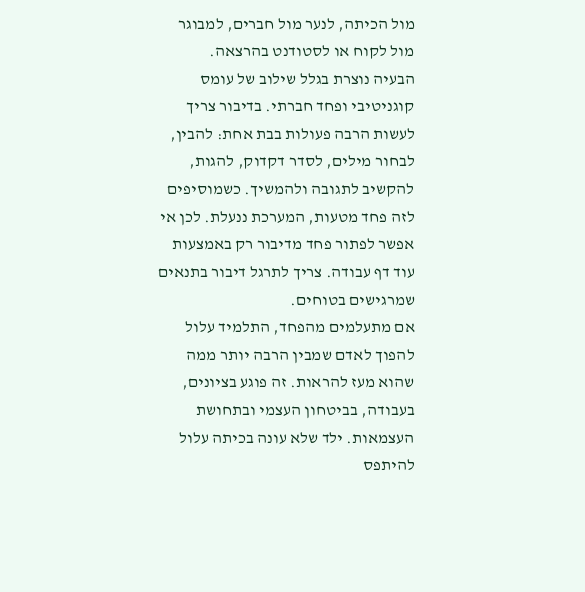מול הכיתה, לנער מול חברים, למבוגר מול לקוח או לסטודנט בהרצאה.
הבעיה נוצרת בגלל שילוב של עומס קוגניטיבי ופחד חברתי. בדיבור צריך לעשות הרבה פעולות בבת אחת: להבין, לבחור מילים, לסדר דקדוק, להגות, להקשיב לתגובה ולהמשיך. כשמוסיפים לזה פחד מטעות, המערכת ננעלת. לכן אי אפשר לפתור פחד מדיבור רק באמצעות עוד דף עבודה. צריך לתרגל דיבור בתנאים שמרגישים בטוחים.
אם מתעלמים מהפחד, התלמיד עלול להפוך לאדם שמבין הרבה יותר ממה שהוא מעז להראות. זה פוגע בציונים, בעבודה, בביטחון העצמי ובתחושת העצמאות. ילד שלא עונה בכיתה עלול להיתפס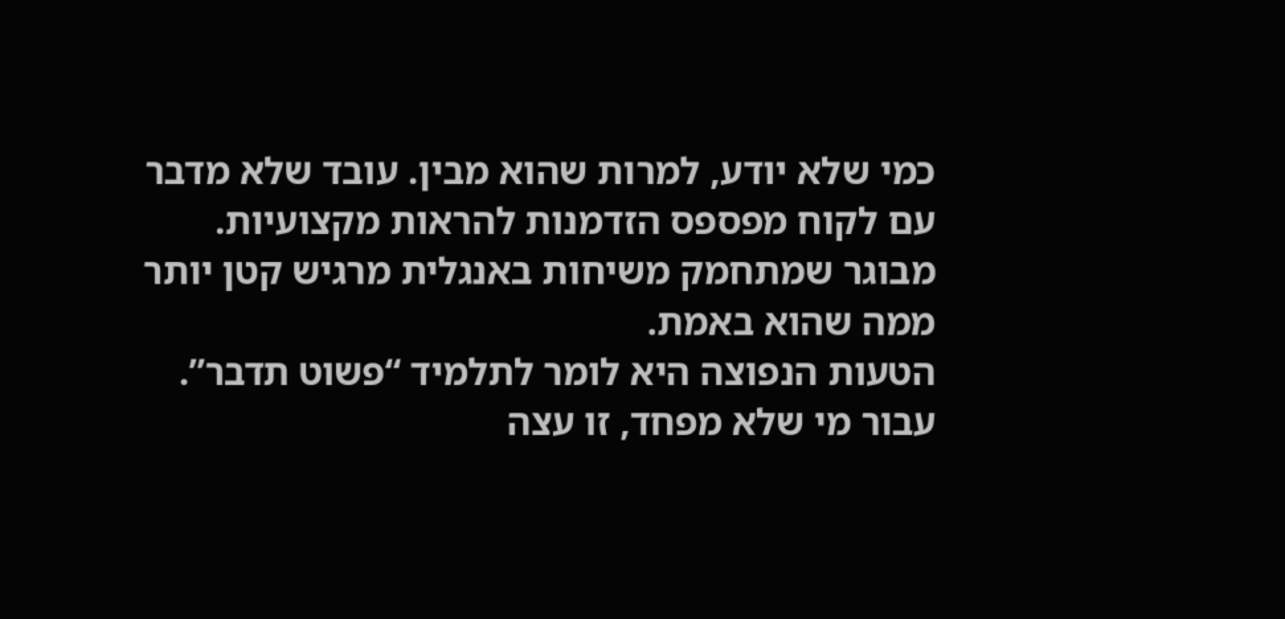כמי שלא יודע, למרות שהוא מבין. עובד שלא מדבר עם לקוח מפספס הזדמנות להראות מקצועיות. מבוגר שמתחמק משיחות באנגלית מרגיש קטן יותר ממה שהוא באמת.
הטעות הנפוצה היא לומר לתלמיד “פשוט תדבר”. עבור מי שלא מפחד, זו עצה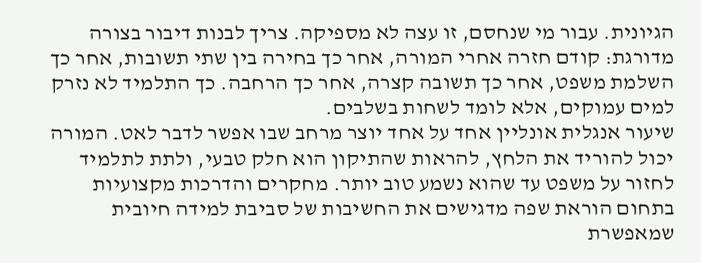הגיונית. עבור מי שנחסם, זו עצה לא מספיקה. צריך לבנות דיבור בצורה מדורגת: קודם חזרה אחרי המורה, אחר כך בחירה בין שתי תשובות, אחר כך השלמת משפט, אחר כך תשובה קצרה, אחר כך הרחבה. כך התלמיד לא נזרק למים עמוקים, אלא לומד לשחות בשלבים.
שיעור אנגלית אונליין אחד על אחד יוצר מרחב שבו אפשר לדבר לאט. המורה יכול להוריד את הלחץ, להראות שהתיקון הוא חלק טבעי, ולתת לתלמיד לחזור על משפט עד שהוא נשמע טוב יותר. מחקרים והדרכות מקצועיות בתחום הוראת שפה מדגישים את החשיבות של סביבת למידה חיובית שמאפשרת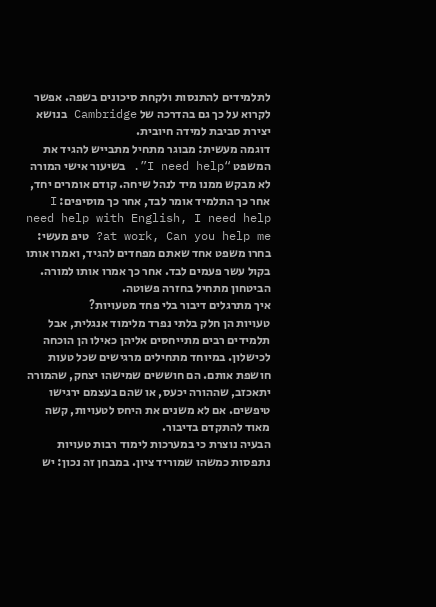לתלמידים להתנסות ולקחת סיכונים בשפה. אפשר לקרוא על כך גם בהדרכה של Cambridge בנושא יצירת סביבת למידה חיובית.
דוגמה מעשית: מבוגר מתחיל מתבייש להגיד את המשפט “I need help”. בשיעור אישי המורה לא מבקש ממנו מיד לנהל שיחה. קודם אומרים יחד, אחר כך התלמיד אומר לבד, אחר כך מוסיפים: I need help with English, I need help at work, Can you help me? טיפ מעשי: בחרו משפט אחד שאתם מפחדים להגיד, ואמרו אותו בקול עשר פעמים לבד. אחר כך אמרו אותו למורה. הביטחון מתחיל בחזרה פשוטה.
איך מתרגלים דיבור בלי פחד מטעויות?
טעויות הן חלק בלתי נפרד מלימוד אנגלית, אבל תלמידים רבים מתייחסים אליהן כאילו הן הוכחה לכישלון. במיוחד מתחילים מרגישים שכל טעות חושפת אותם. הם חוששים שמישהו יצחק, שהמורה יתאכזב, שההורה יכעס, או שהם בעצמם ירגישו טיפשים. אם לא משנים את היחס לטעויות, קשה מאוד להתקדם בדיבור.
הבעיה נוצרת כי במערכות לימוד רבות טעויות נתפסות כמשהו שמוריד ציון. במבחן זה נכון: יש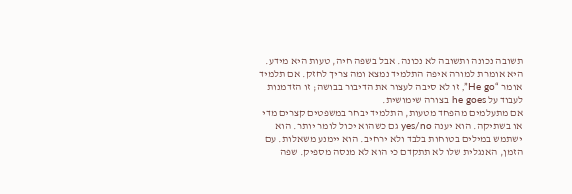תשובה נכונה ותשובה לא נכונה. אבל בשפה חיה, טעות היא מידע. היא אומרת למורה איפה התלמיד נמצא ומה צריך לחזק. אם תלמיד אומר “He go”, זו לא סיבה לעצור את הדיבור בבושה; זו הזדמנות לעבוד על he goes בצורה שימושית.
אם מתעלמים מהפחד מטעות, התלמיד יבחר במשפטים קצרים מדי או בשתיקה. הוא יענה yes/no גם כשהוא יכול לומר יותר. הוא ישתמש במילים בטוחות בלבד ולא ירחיב. הוא יימנע משאלות. עם הזמן, האנגלית שלו לא תתקדם כי הוא לא מנסה מספיק. שפה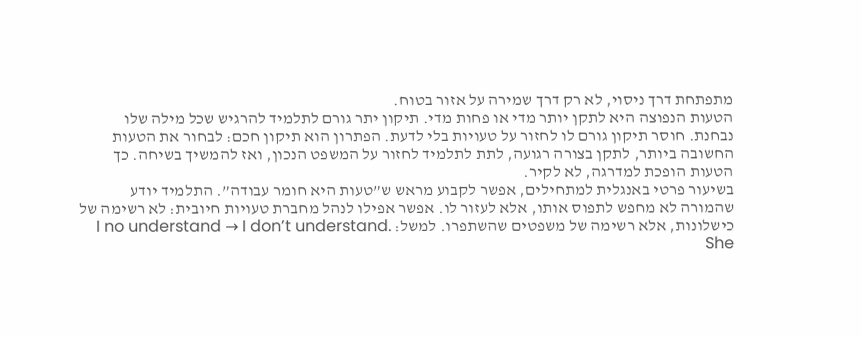מתפתחת דרך ניסוי, לא רק דרך שמירה על אזור בטוח.
הטעות הנפוצה היא לתקן יותר מדי או פחות מדי. תיקון יתר גורם לתלמיד להרגיש שכל מילה שלו נבחנת. חוסר תיקון גורם לו לחזור על טעויות בלי לדעת. הפתרון הוא תיקון חכם: לבחור את הטעות החשובה ביותר, לתקן בצורה רגועה, לתת לתלמיד לחזור על המשפט הנכון, ואז להמשיך בשיחה. כך הטעות הופכת למדרגה, לא לקיר.
בשיעור פרטי באנגלית למתחילים, אפשר לקבוע מראש ש”טעות היא חומר עבודה”. התלמיד יודע שהמורה לא מחפש לתפוס אותו, אלא לעזור לו. אפשר אפילו לנהל מחברת טעויות חיובית: לא רשימה של כישלונות, אלא רשימה של משפטים שהשתפרו. למשל: I no understand → I don’t understand. She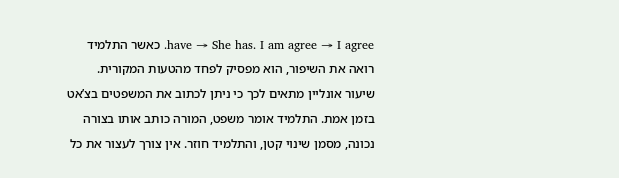have → She has. I am agree → I agree. כאשר התלמיד רואה את השיפור, הוא מפסיק לפחד מהטעות המקורית.
שיעור אונליין מתאים לכך כי ניתן לכתוב את המשפטים בצ’אט בזמן אמת. התלמיד אומר משפט, המורה כותב אותו בצורה נכונה, מסמן שינוי קטן, והתלמיד חוזר. אין צורך לעצור את כל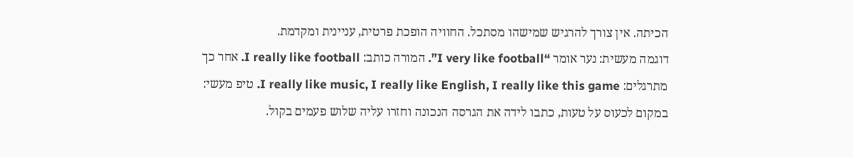הכיתה. אין צורך להרגיש שמישהו מסתכל. החוויה הופכת פרטית, עניינית ומקדמת.
דוגמה מעשית: נער אומר “I very like football”. המורה כותב: I really like football. אחר כך מתרגלים: I really like music, I really like English, I really like this game. טיפ מעשי: במקום לכעוס על טעות, כתבו לידה את הגרסה הנכונה וחזרו עליה שלוש פעמים בקול.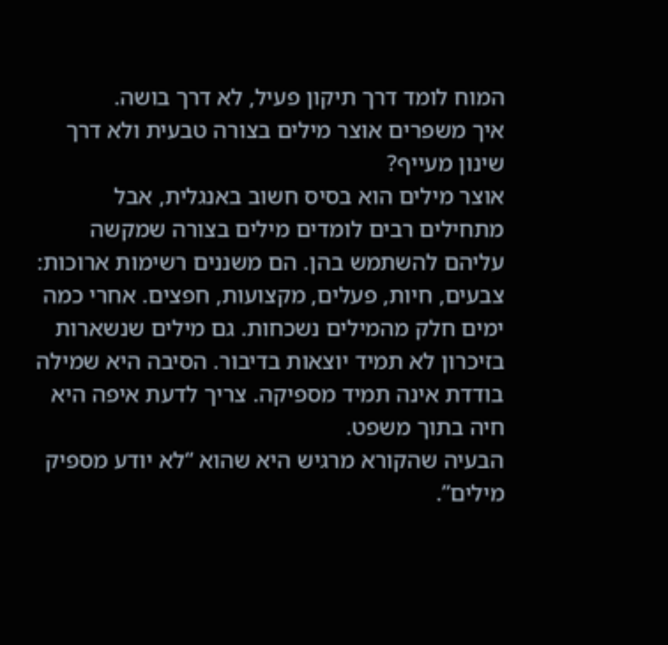המוח לומד דרך תיקון פעיל, לא דרך בושה.
איך משפרים אוצר מילים בצורה טבעית ולא דרך שינון מעייף?
אוצר מילים הוא בסיס חשוב באנגלית, אבל מתחילים רבים לומדים מילים בצורה שמקשה עליהם להשתמש בהן. הם משננים רשימות ארוכות: צבעים, חיות, פעלים, מקצועות, חפצים. אחרי כמה ימים חלק מהמילים נשכחות. גם מילים שנשארות בזיכרון לא תמיד יוצאות בדיבור. הסיבה היא שמילה בודדת אינה תמיד מספיקה. צריך לדעת איפה היא חיה בתוך משפט.
הבעיה שהקורא מרגיש היא שהוא “לא יודע מספיק מילים”.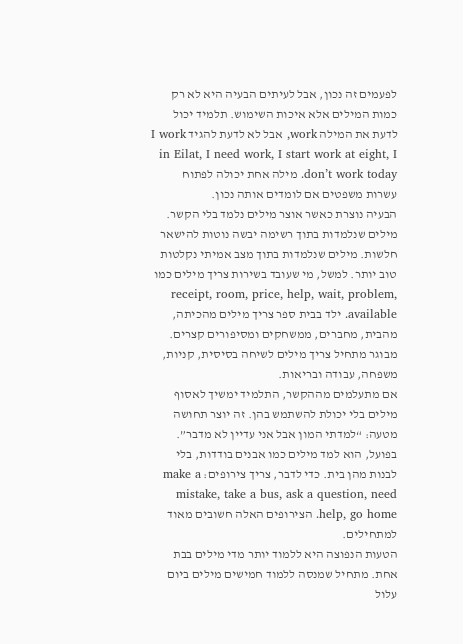לפעמים זה נכון, אבל לעיתים הבעיה היא לא רק כמות המילים אלא איכות השימוש. תלמיד יכול לדעת את המילה work, אבל לא לדעת להגיד I work in Eilat, I need work, I start work at eight, I don’t work today. מילה אחת יכולה לפתוח עשרות משפטים אם לומדים אותה נכון.
הבעיה נוצרת כאשר אוצר מילים נלמד בלי הקשר. מילים שנלמדות בתוך רשימה יבשה נוטות להישאר חלשות. מילים שנלמדות בתוך מצב אמיתי נקלטות טוב יותר. למשל, מי שעובד בשירות צריך מילים כמו receipt, room, price, help, wait, problem, available. ילד בבית ספר צריך מילים מהכיתה, מהבית, מחברים, ממשחקים ומסיפורים קצרים. מבוגר מתחיל צריך מילים לשיחה בסיסית, קניות, משפחה, עבודה ובריאות.
אם מתעלמים מההקשר, התלמיד ימשיך לאסוף מילים בלי יכולת להשתמש בהן. זה יוצר תחושה מטעה: “למדתי המון אבל אני עדיין לא מדבר”. בפועל, הוא למד מילים כמו אבנים בודדות, בלי לבנות מהן בית. כדי לדבר, צריך צירופים: make a mistake, take a bus, ask a question, need help, go home. הצירופים האלה חשובים מאוד למתחילים.
הטעות הנפוצה היא ללמוד יותר מדי מילים בבת אחת. מתחיל שמנסה ללמוד חמישים מילים ביום עלול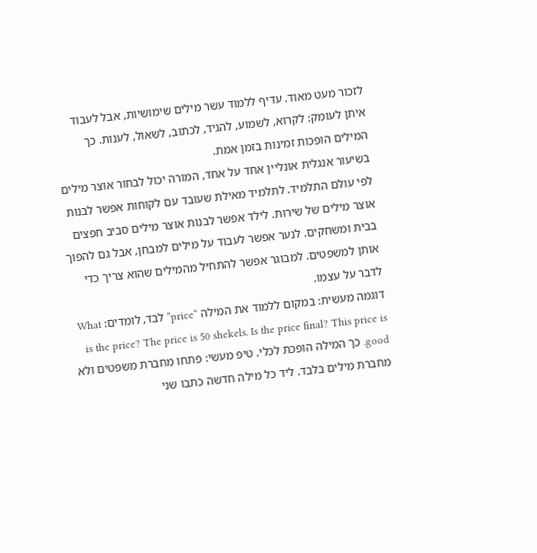לזכור מעט מאוד. עדיף ללמוד עשר מילים שימושיות, אבל לעבוד איתן לעומק: לקרוא, לשמוע, להגיד, לכתוב, לשאול, לענות. כך המילים הופכות זמינות בזמן אמת.
בשיעור אנגלית אונליין אחד על אחד, המורה יכול לבחור אוצר מילים לפי עולם התלמיד. לתלמיד מאילת שעובד עם לקוחות אפשר לבנות אוצר מילים של שירות. לילד אפשר לבנות אוצר מילים סביב חפצים בבית ומשחקים. לנער אפשר לעבוד על מילים למבחן, אבל גם להפוך אותן למשפטים. למבוגר אפשר להתחיל מהמילים שהוא צריך כדי לדבר על עצמו.
דוגמה מעשית: במקום ללמוד את המילה “price” לבד, לומדים: What is the price? The price is 50 shekels. Is the price final? This price is good. כך המילה הופכת לכלי. טיפ מעשי: פתחו מחברת משפטים ולא מחברת מילים בלבד. ליד כל מילה חדשה כתבו שני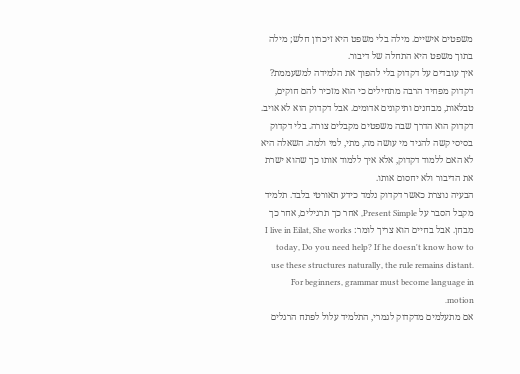משפטים אישיים. מילה בלי משפט היא זיכרון חלש; מילה בתוך משפט היא התחלה של דיבור.
איך עובדים על דקדוק בלי להפוך את הלמידה למשעממת?
דקדוק מפחיד הרבה מתחילים כי הוא מזכיר להם חוקים, טבלאות, מבחנים ותיקונים אדומים. אבל דקדוק הוא לא אויב. דקדוק הוא הדרך שבה משפטים מקבלים צורה. בלי דקדוק בסיסי קשה להגיד מי עושה מה, מתי, למי ולמה. השאלה היא לא האם ללמוד דקדוק, אלא איך ללמוד אותו כך שהוא ישרת את הדיבור ולא יחסום אותו.
הבעיה נוצרת כאשר דקדוק נלמד כידע תאורטי בלבד. תלמיד מקבל הסבר על Present Simple, אחר כך תרגילים, אחר כך מבחן. אבל בחיים הוא צריך לומר: I live in Eilat, She works today, Do you need help? If he doesn't know how to use these structures naturally, the rule remains distant. For beginners, grammar must become language in motion.
אם מתעלמים מדקדוק לגמרי, התלמיד עלול לפתח הרגלים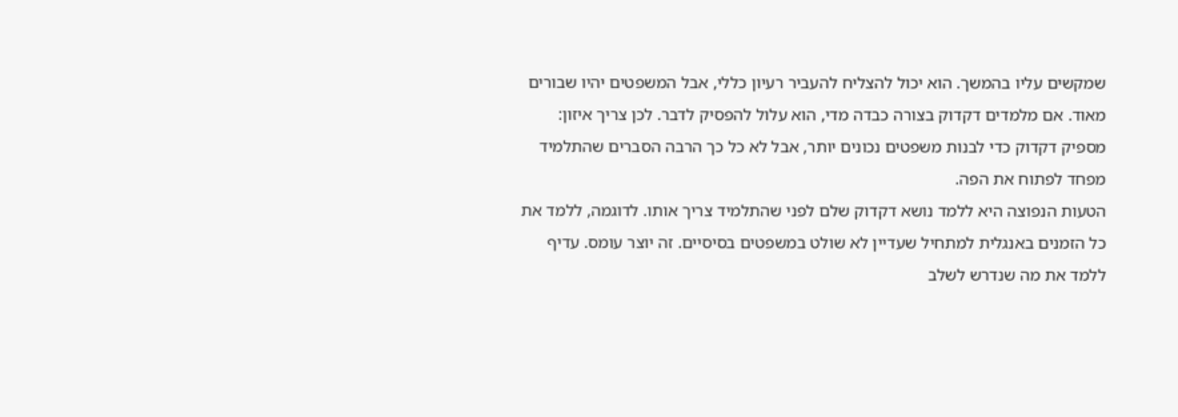שמקשים עליו בהמשך. הוא יכול להצליח להעביר רעיון כללי, אבל המשפטים יהיו שבורים מאוד. אם מלמדים דקדוק בצורה כבדה מדי, הוא עלול להפסיק לדבר. לכן צריך איזון: מספיק דקדוק כדי לבנות משפטים נכונים יותר, אבל לא כל כך הרבה הסברים שהתלמיד מפחד לפתוח את הפה.
הטעות הנפוצה היא ללמד נושא דקדוק שלם לפני שהתלמיד צריך אותו. לדוגמה, ללמד את כל הזמנים באנגלית למתחיל שעדיין לא שולט במשפטים בסיסיים. זה יוצר עומס. עדיף ללמד את מה שנדרש לשלב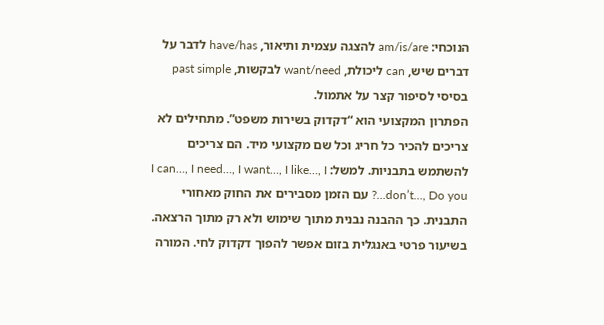הנוכחי: am/is/are להצגה עצמית ותיאור, have/has לדבר על דברים שיש, can ליכולת, want/need לבקשות, past simple בסיסי לסיפור קצר על אתמול.
הפתרון המקצועי הוא “דקדוק בשירות משפט”. מתחילים לא צריכים להכיר כל חריג וכל שם מקצועי מיד. הם צריכים להשתמש בתבניות. למשל: I can…, I need…, I want…, I like…, I don’t…, Do you…? עם הזמן מסבירים את החוק מאחורי התבנית. כך ההבנה נבנית מתוך שימוש ולא רק מתוך הרצאה.
בשיעור פרטי באנגלית בזום אפשר להפוך דקדוק לחי. המורה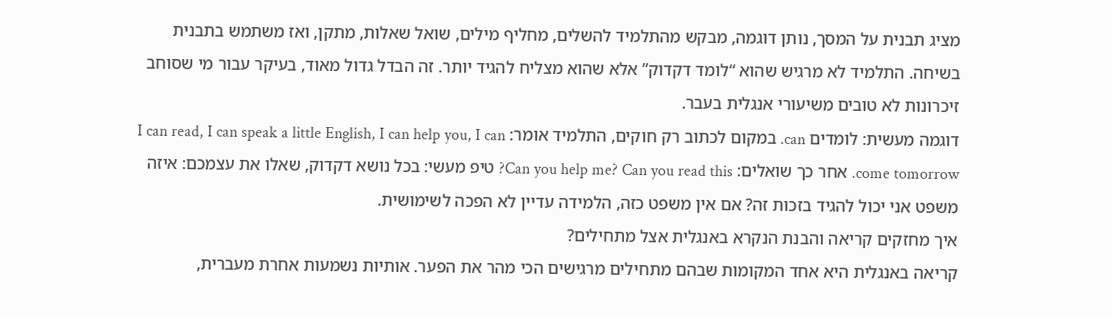מציג תבנית על המסך, נותן דוגמה, מבקש מהתלמיד להשלים, מחליף מילים, שואל שאלות, מתקן, ואז משתמש בתבנית בשיחה. התלמיד לא מרגיש שהוא “לומד דקדוק” אלא שהוא מצליח להגיד יותר. זה הבדל גדול מאוד, בעיקר עבור מי שסוחב זיכרונות לא טובים משיעורי אנגלית בעבר.
דוגמה מעשית: לומדים can. במקום לכתוב רק חוקים, התלמיד אומר: I can read, I can speak a little English, I can help you, I can come tomorrow. אחר כך שואלים: Can you help me? Can you read this? טיפ מעשי: בכל נושא דקדוק, שאלו את עצמכם: איזה משפט אני יכול להגיד בזכות זה? אם אין משפט כזה, הלמידה עדיין לא הפכה לשימושית.
איך מחזקים קריאה והבנת הנקרא באנגלית אצל מתחילים?
קריאה באנגלית היא אחד המקומות שבהם מתחילים מרגישים הכי מהר את הפער. אותיות נשמעות אחרת מעברית,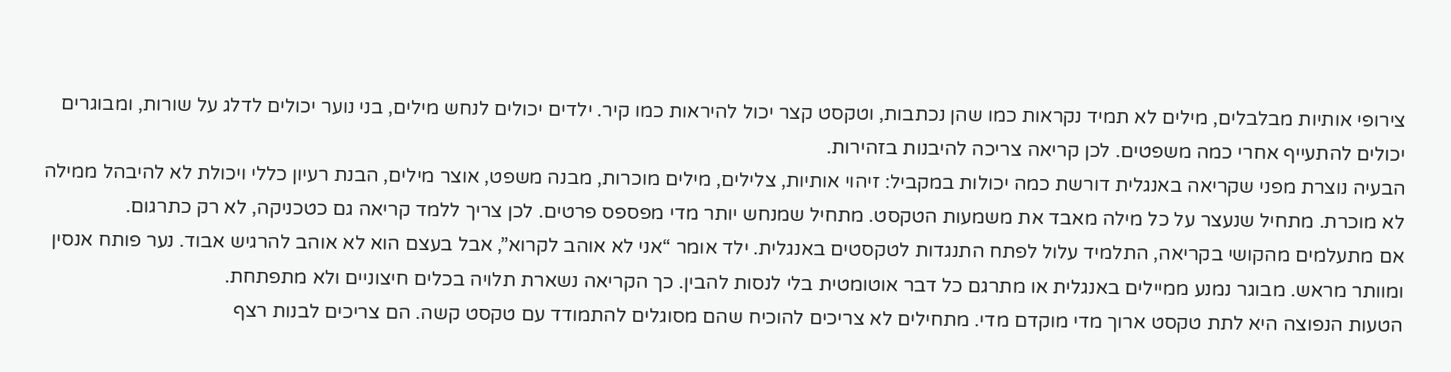צירופי אותיות מבלבלים, מילים לא תמיד נקראות כמו שהן נכתבות, וטקסט קצר יכול להיראות כמו קיר. ילדים יכולים לנחש מילים, בני נוער יכולים לדלג על שורות, ומבוגרים יכולים להתעייף אחרי כמה משפטים. לכן קריאה צריכה להיבנות בזהירות.
הבעיה נוצרת מפני שקריאה באנגלית דורשת כמה יכולות במקביל: זיהוי אותיות, צלילים, מילים מוכרות, מבנה משפט, אוצר מילים, הבנת רעיון כללי ויכולת לא להיבהל ממילה לא מוכרת. מתחיל שנעצר על כל מילה מאבד את משמעות הטקסט. מתחיל שמנחש יותר מדי מפספס פרטים. לכן צריך ללמד קריאה גם כטכניקה, לא רק כתרגום.
אם מתעלמים מהקושי בקריאה, התלמיד עלול לפתח התנגדות לטקסטים באנגלית. ילד אומר “אני לא אוהב לקרוא”, אבל בעצם הוא לא אוהב להרגיש אבוד. נער פותח אנסין ומוותר מראש. מבוגר נמנע ממיילים באנגלית או מתרגם כל דבר אוטומטית בלי לנסות להבין. כך הקריאה נשארת תלויה בכלים חיצוניים ולא מתפתחת.
הטעות הנפוצה היא לתת טקסט ארוך מדי מוקדם מדי. מתחילים לא צריכים להוכיח שהם מסוגלים להתמודד עם טקסט קשה. הם צריכים לבנות רצף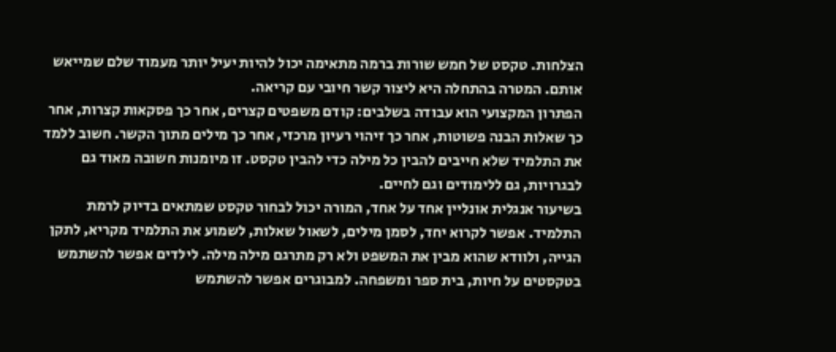הצלחות. טקסט של חמש שורות ברמה מתאימה יכול להיות יעיל יותר מעמוד שלם שמייאש אותם. המטרה בהתחלה היא ליצור קשר חיובי עם קריאה.
הפתרון המקצועי הוא עבודה בשלבים: קודם משפטים קצרים, אחר כך פסקאות קצרות, אחר כך שאלות הבנה פשוטות, אחר כך זיהוי רעיון מרכזי, אחר כך מילים מתוך הקשר. חשוב ללמד את התלמיד שלא חייבים להבין כל מילה כדי להבין טקסט. זו מיומנות חשובה מאוד גם לבגרויות, גם ללימודים וגם לחיים.
בשיעור אנגלית אונליין אחד על אחד, המורה יכול לבחור טקסט שמתאים בדיוק לרמת התלמיד. אפשר לקרוא יחד, לסמן מילים, לשאול שאלות, לשמוע את התלמיד מקריא, לתקן הגייה, ולוודא שהוא מבין את המשפט ולא רק מתרגם מילה מילה. לילדים אפשר להשתמש בטקסטים על חיות, בית ספר ומשפחה. למבוגרים אפשר להשתמש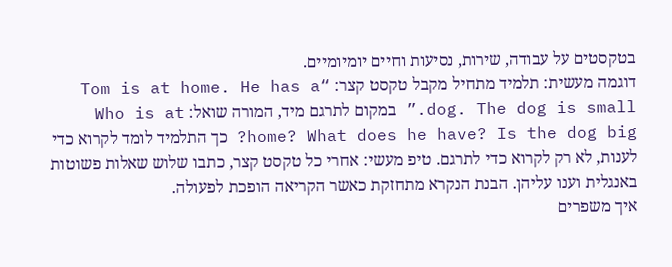בטקסטים על עבודה, שירות, נסיעות וחיים יומיומיים.
דוגמה מעשית: תלמיד מתחיל מקבל טקסט קצר: “Tom is at home. He has a dog. The dog is small.” במקום לתרגם מיד, המורה שואל: Who is at home? What does he have? Is the dog big? כך התלמיד לומד לקרוא כדי לענות, לא רק לקרוא כדי לתרגם. טיפ מעשי: אחרי כל טקסט קצר, כתבו שלוש שאלות פשוטות באנגלית וענו עליהן. הבנת הנקרא מתחזקת כאשר הקריאה הופכת לפעולה.
איך משפרים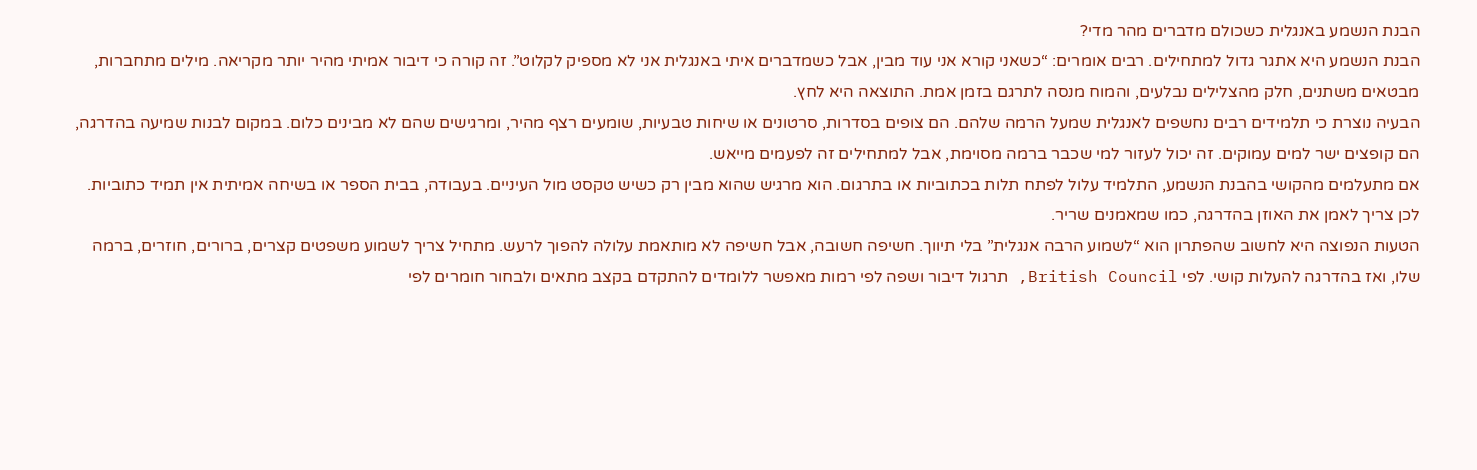הבנת הנשמע באנגלית כשכולם מדברים מהר מדי?
הבנת הנשמע היא אתגר גדול למתחילים. רבים אומרים: “כשאני קורא אני עוד מבין, אבל כשמדברים איתי באנגלית אני לא מספיק לקלוט”. זה קורה כי דיבור אמיתי מהיר יותר מקריאה. מילים מתחברות, מבטאים משתנים, חלק מהצלילים נבלעים, והמוח מנסה לתרגם בזמן אמת. התוצאה היא לחץ.
הבעיה נוצרת כי תלמידים רבים נחשפים לאנגלית שמעל הרמה שלהם. הם צופים בסדרות, סרטונים או שיחות טבעיות, שומעים רצף מהיר, ומרגישים שהם לא מבינים כלום. במקום לבנות שמיעה בהדרגה, הם קופצים ישר למים עמוקים. זה יכול לעזור למי שכבר ברמה מסוימת, אבל למתחילים זה לפעמים מייאש.
אם מתעלמים מהקושי בהבנת הנשמע, התלמיד עלול לפתח תלות בכתוביות או בתרגום. הוא מרגיש שהוא מבין רק כשיש טקסט מול העיניים. בעבודה, בבית הספר או בשיחה אמיתית אין תמיד כתוביות. לכן צריך לאמן את האוזן בהדרגה, כמו שמאמנים שריר.
הטעות הנפוצה היא לחשוב שהפתרון הוא “לשמוע הרבה אנגלית” בלי תיווך. חשיפה חשובה, אבל חשיפה לא מותאמת עלולה להפוך לרעש. מתחיל צריך לשמוע משפטים קצרים, ברורים, חוזרים, ברמה שלו, ואז בהדרגה להעלות קושי. לפי British Council, תרגול דיבור ושפה לפי רמות מאפשר ללומדים להתקדם בקצב מתאים ולבחור חומרים לפי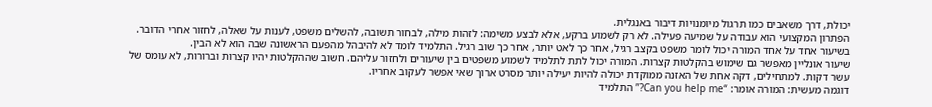יכולת, דרך משאבים כמו תרגול מיומנויות דיבור באנגלית.
הפתרון המקצועי הוא עבודה על שמיעה פעילה. לא רק לשמוע ברקע, אלא לבצע משימה: לזהות מילה, לבחור תשובה, להשלים משפט, לענות על שאלה, לחזור אחרי הדובר. בשיעור אחד על אחד המורה יכול לומר משפט בקצב רגיל, אחר כך לאט יותר, אחר כך שוב רגיל. התלמיד לומד לא להיבהל מהפעם הראשונה שבה הוא לא הבין.
שיעור אונליין מאפשר גם שימוש בהקלטות קצרות. המורה יכול לתת לתלמיד לשמוע משפטים בין שיעורים ולחזור עליהם. חשוב שההקלטות יהיו קצרות וברורות, לא עומס של עשר דקות. למתחילים, דקה אחת של האזנה ממוקדת יכולה להיות יעילה יותר מסרט ארוך שאי אפשר לעקוב אחריו.
דוגמה מעשית: המורה אומר: “Can you help me?” התלמיד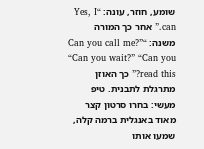שומע, חוזר, עונה: “Yes, I can.” אחר כך המורה משנה: “Can you call me?” “Can you wait?” “Can you read this?” כך האוזן מתרגלת לתבנית. טיפ מעשי: בחרו סרטון קצר מאוד באנגלית ברמה קלה, שמעו אותו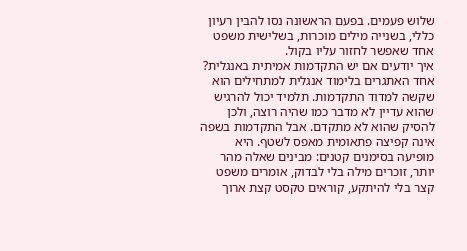שלוש פעמים. בפעם הראשונה נסו להבין רעיון כללי, בשנייה מילים מוכרות, בשלישית משפט אחד שאפשר לחזור עליו בקול.
איך יודעים אם יש התקדמות אמיתית באנגלית?
אחד האתגרים בלימוד אנגלית למתחילים הוא שקשה למדוד התקדמות. תלמיד יכול להרגיש שהוא עדיין לא מדבר כמו שהיה רוצה, ולכן להסיק שהוא לא מתקדם. אבל התקדמות בשפה אינה קפיצה פתאומית מאפס לשטף. היא מופיעה בסימנים קטנים: מבינים שאלה מהר יותר, זוכרים מילה בלי לבדוק, אומרים משפט קצר בלי להיתקע, קוראים טקסט קצת ארוך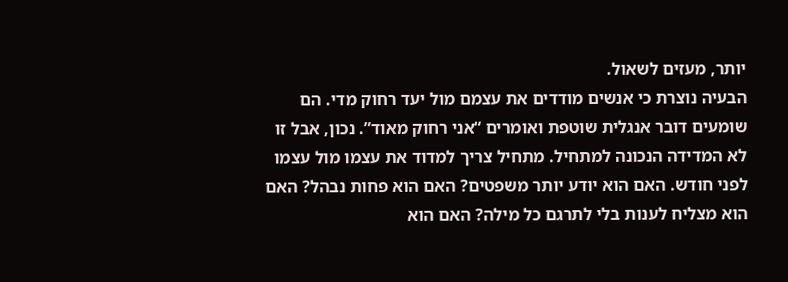יותר, מעזים לשאול.
הבעיה נוצרת כי אנשים מודדים את עצמם מול יעד רחוק מדי. הם שומעים דובר אנגלית שוטפת ואומרים “אני רחוק מאוד”. נכון, אבל זו לא המדידה הנכונה למתחיל. מתחיל צריך למדוד את עצמו מול עצמו לפני חודש. האם הוא יודע יותר משפטים? האם הוא פחות נבהל? האם הוא מצליח לענות בלי לתרגם כל מילה? האם הוא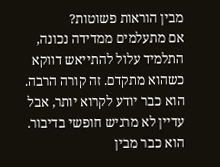מבין הוראות פשוטות?
אם מתעלמים ממדידה נכונה, התלמיד עלול להתייאש דווקא כשהוא מתקדם. זה קורה הרבה. הוא כבר יודע לקרוא יותר, אבל עדיין לא מרגיש חופשי בדיבור. הוא כבר מבין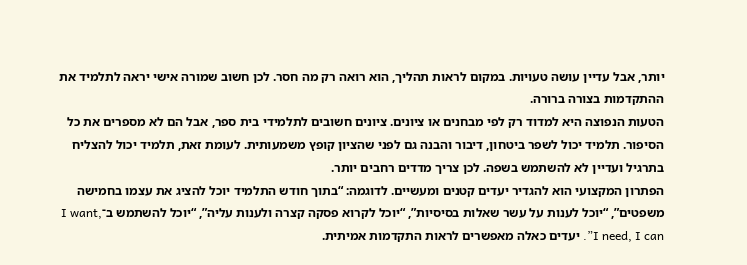יותר, אבל עדיין עושה טעויות. במקום לראות תהליך, הוא רואה רק מה חסר. לכן חשוב שמורה אישי יראה לתלמיד את ההתקדמות בצורה ברורה.
הטעות הנפוצה היא למדוד רק לפי מבחנים או ציונים. ציונים חשובים לתלמידי בית ספר, אבל הם לא מספרים את כל הסיפור. תלמיד יכול לשפר ביטחון, דיבור והבנה גם לפני שהציון קופץ משמעותית. לעומת זאת, תלמיד יכול להצליח בתרגיל ועדיין לא להשתמש בשפה. לכן צריך מדדים רחבים יותר.
הפתרון המקצועי הוא להגדיר יעדים קטנים ומעשיים. לדוגמה: “בתוך חודש התלמיד יוכל להציג את עצמו בחמישה משפטים”, “יוכל לענות על עשר שאלות בסיסיות”, “יוכל לקרוא פסקה קצרה ולענות עליה”, “יוכל להשתמש ב־I want, I need, I can”. יעדים כאלה מאפשרים לראות התקדמות אמיתית.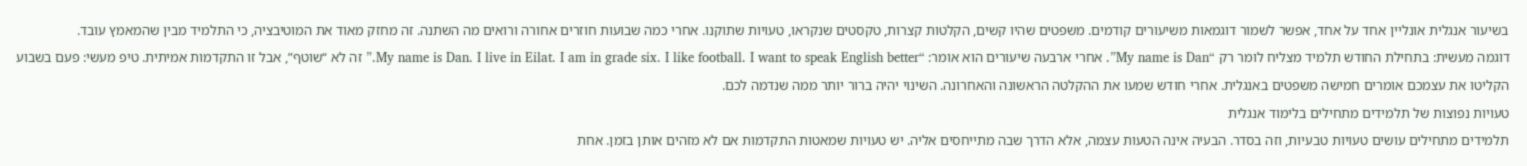בשיעור אנגלית אונליין אחד על אחד, אפשר לשמור דוגמאות משיעורים קודמים. משפטים שהיו קשים, הקלטות קצרות, טקסטים שנקראו, טעויות שתוקנו. אחרי כמה שבועות חוזרים אחורה ורואים מה השתנה. זה מחזק מאוד את המוטיבציה, כי התלמיד מבין שהמאמץ עובד.
דוגמה מעשית: בתחילת החודש תלמיד מצליח לומר רק “My name is Dan”. אחרי ארבעה שיעורים הוא אומר: “My name is Dan. I live in Eilat. I am in grade six. I like football. I want to speak English better.” זה לא “שוטף”, אבל זו התקדמות אמיתית. טיפ מעשי: פעם בשבוע הקליטו את עצמכם אומרים חמישה משפטים באנגלית. אחרי חודש שמעו את ההקלטה הראשונה והאחרונה. השינוי יהיה ברור יותר ממה שנדמה לכם.
טעויות נפוצות של תלמידים מתחילים בלימוד אנגלית
תלמידים מתחילים עושים טעויות טבעיות, וזה בסדר. הבעיה אינה הטעות עצמה, אלא הדרך שבה מתייחסים אליה. יש טעויות שמאטות התקדמות אם לא מזהים אותן בזמן. אחת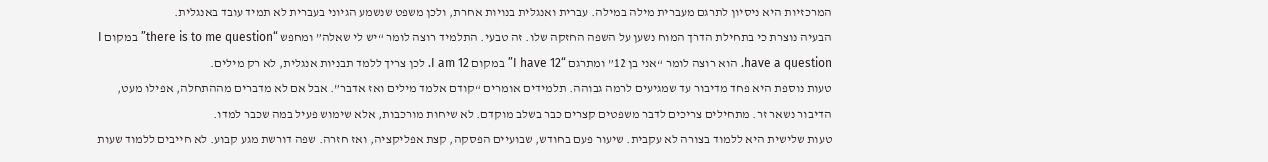המרכזיות היא ניסיון לתרגם מעברית מילה במילה. עברית ואנגלית בנויות אחרת, ולכן משפט שנשמע הגיוני בעברית לא תמיד עובד באנגלית.
הבעיה נוצרת כי בתחילת הדרך המוח נשען על השפה החזקה שלו. זה טבעי. התלמיד רוצה לומר “יש לי שאלה” ומחפש “there is to me question” במקום I have a question. הוא רוצה לומר “אני בן 12” ומתרגם “I have 12” במקום I am 12. לכן צריך ללמד תבניות אנגלית, לא רק מילים.
טעות נוספת היא פחד מדיבור עד שמגיעים לרמה גבוהה. תלמידים אומרים “קודם אלמד מילים ואז אדבר”. אבל אם לא מדברים מההתחלה, אפילו מעט, הדיבור נשאר זר. מתחילים צריכים לדבר משפטים קצרים כבר בשלב מוקדם. לא שיחות מורכבות, אלא שימוש פעיל במה שכבר למדו.
טעות שלישית היא ללמוד בצורה לא עקבית. שיעור פעם בחודש, שבועיים הפסקה, קצת אפליקציה, ואז חזרה. שפה דורשת מגע קבוע. לא חייבים ללמוד שעות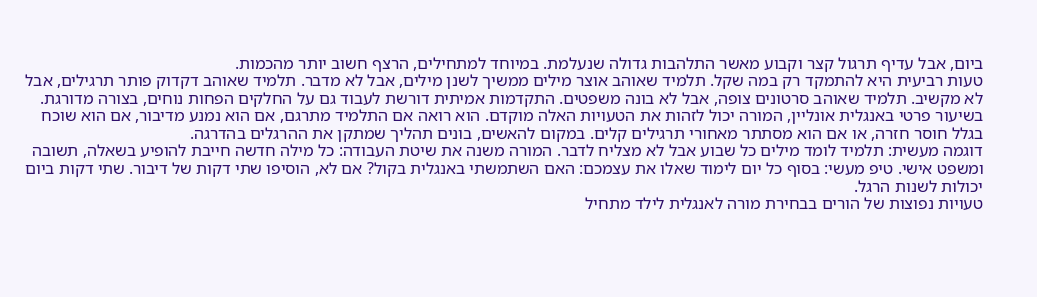ביום, אבל עדיף תרגול קצר וקבוע מאשר התלהבות גדולה שנעלמת. במיוחד למתחילים, הרצף חשוב יותר מהכמות.
טעות רביעית היא להתמקד רק במה שקל. תלמיד שאוהב אוצר מילים ממשיך לשנן מילים, אבל לא מדבר. תלמיד שאוהב דקדוק פותר תרגילים, אבל לא מקשיב. תלמיד שאוהב סרטונים צופה, אבל לא בונה משפטים. התקדמות אמיתית דורשת לעבוד גם על החלקים הפחות נוחים, בצורה מדורגת.
בשיעור פרטי באנגלית אונליין, המורה יכול לזהות את הטעויות האלה מוקדם. הוא רואה אם התלמיד מתרגם, אם הוא נמנע מדיבור, אם הוא שוכח בגלל חוסר חזרה, או אם הוא מסתתר מאחורי תרגילים קלים. במקום להאשים, בונים תהליך שמתקן את ההרגלים בהדרגה.
דוגמה מעשית: תלמיד לומד מילים כל שבוע אבל לא מצליח לדבר. המורה משנה את שיטת העבודה: כל מילה חדשה חייבת להופיע בשאלה, תשובה ומשפט אישי. טיפ מעשי: בסוף כל יום לימוד שאלו את עצמכם: האם השתמשתי באנגלית בקול? אם לא, הוסיפו שתי דקות של דיבור. שתי דקות ביום יכולות לשנות הרגל.
טעויות נפוצות של הורים בבחירת מורה לאנגלית לילד מתחיל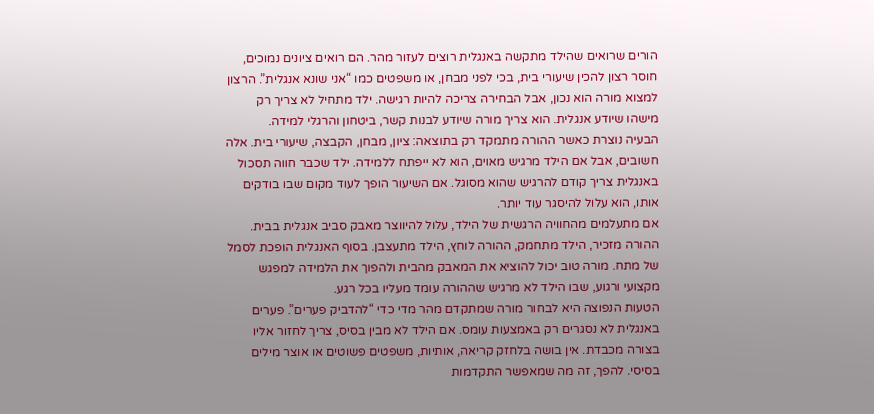הורים שרואים שהילד מתקשה באנגלית רוצים לעזור מהר. הם רואים ציונים נמוכים, חוסר רצון להכין שיעורי בית, בכי לפני מבחן, או משפטים כמו “אני שונא אנגלית”. הרצון למצוא מורה הוא נכון, אבל הבחירה צריכה להיות רגישה. ילד מתחיל לא צריך רק מישהו שיודע אנגלית. הוא צריך מורה שיודע לבנות קשר, ביטחון והרגלי למידה.
הבעיה נוצרת כאשר ההורה מתמקד רק בתוצאה: ציון, מבחן, הקבצה, שיעורי בית. אלה חשובים, אבל אם הילד מרגיש מאוים, הוא לא ייפתח ללמידה. ילד שכבר חווה תסכול באנגלית צריך קודם להרגיש שהוא מסוגל. אם השיעור הופך לעוד מקום שבו בודקים אותו, הוא עלול להיסגר עוד יותר.
אם מתעלמים מהחוויה הרגשית של הילד, עלול להיווצר מאבק סביב אנגלית בבית. ההורה מזכיר, הילד מתחמק, ההורה לוחץ, הילד מתעצבן. בסוף האנגלית הופכת לסמל של מתח. מורה טוב יכול להוציא את המאבק מהבית ולהפוך את הלמידה למפגש מקצועי ורגוע, שבו הילד לא מרגיש שההורה עומד מעליו בכל רגע.
הטעות הנפוצה היא לבחור מורה שמתקדם מהר מדי כדי “להדביק פערים”. פערים באנגלית לא נסגרים רק באמצעות עומס. אם הילד לא מבין בסיס, צריך לחזור אליו בצורה מכבדת. אין בושה בלחזק קריאה, אותיות, משפטים פשוטים או אוצר מילים בסיסי. להפך, זה מה שמאפשר התקדמות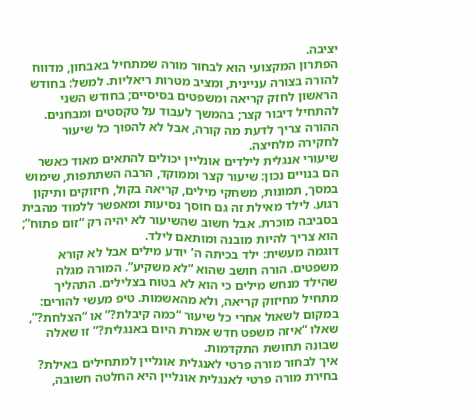יציבה.
הפתרון המקצועי הוא לבחור מורה שמתחיל באבחון, מדווח להורה בצורה עניינית, ומציב מטרות ריאליות. למשל: בחודש הראשון לחזק קריאה ומשפטים בסיסיים; בחודש השני להתחיל דיבור קצר; בהמשך לעבוד על טקסטים ומבחנים. ההורה צריך לדעת מה קורה, אבל לא להפוך כל שיעור לחקירה מלחיצה.
שיעורי אנגלית לילדים אונליין יכולים להתאים מאוד כאשר הם בנויים נכון: שיעור קצר וממוקד, הרבה השתתפות, שימוש במסך, תמונות, משחקי מילים, קריאה בקול, חיזוקים ותיקון רגוע. לילד מאילת זה גם חוסך נסיעות ומאפשר ללמוד מהבית בסביבה מוכרת. אבל חשוב שהשיעור לא יהיה רק “זום פתוח”; הוא צריך להיות מובנה ומותאם לילד.
דוגמה מעשית: ילד בכיתה ה’ יודע מילים אבל לא קורא משפטים. הורה חושב שהוא “לא משקיע”. המורה מגלה שהילד מנחש מילים כי הוא לא בטוח בצלילים. התהליך מתחיל מחיזוק קריאה, ולא מהאשמות. טיפ מעשי להורים: במקום לשאול אחרי כל שיעור “כמה קיבלת?” או “הצלחת?”, שאלו “איזה משפט חדש אמרת היום באנגלית?” זו שאלה שבונה תחושת התקדמות.
איך לבחור מורה פרטי לאנגלית אונליין למתחילים באילת?
בחירת מורה פרטי לאנגלית אונליין היא החלטה חשובה,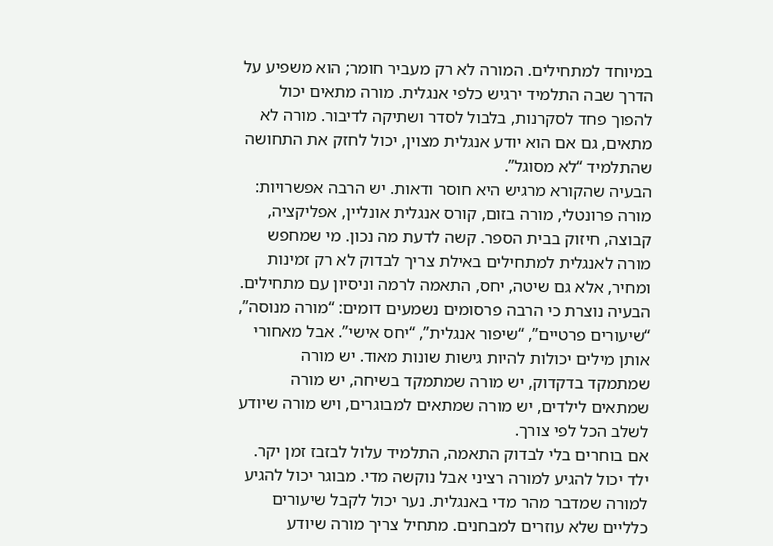במיוחד למתחילים. המורה לא רק מעביר חומר; הוא משפיע על הדרך שבה התלמיד ירגיש כלפי אנגלית. מורה מתאים יכול להפוך פחד לסקרנות, בלבול לסדר ושתיקה לדיבור. מורה לא מתאים, גם אם הוא יודע אנגלית מצוין, יכול לחזק את התחושה שהתלמיד “לא מסוגל”.
הבעיה שהקורא מרגיש היא חוסר ודאות. יש הרבה אפשרויות: מורה פרונטלי, מורה בזום, קורס אנגלית אונליין, אפליקציה, קבוצה, חיזוק בבית הספר. קשה לדעת מה נכון. מי שמחפש מורה לאנגלית למתחילים באילת צריך לבדוק לא רק זמינות ומחיר, אלא גם שיטה, יחס, התאמה לרמה וניסיון עם מתחילים.
הבעיה נוצרת כי הרבה פרסומים נשמעים דומים: “מורה מנוסה”, “שיעורים פרטיים”, “שיפור אנגלית”, “יחס אישי”. אבל מאחורי אותן מילים יכולות להיות גישות שונות מאוד. יש מורה שמתמקד בדקדוק, יש מורה שמתמקד בשיחה, יש מורה שמתאים לילדים, יש מורה שמתאים למבוגרים, ויש מורה שיודע לשלב הכל לפי צורך.
אם בוחרים בלי לבדוק התאמה, התלמיד עלול לבזבז זמן יקר. ילד יכול להגיע למורה רציני אבל נוקשה מדי. מבוגר יכול להגיע למורה שמדבר מהר מדי באנגלית. נער יכול לקבל שיעורים כלליים שלא עוזרים למבחנים. מתחיל צריך מורה שיודע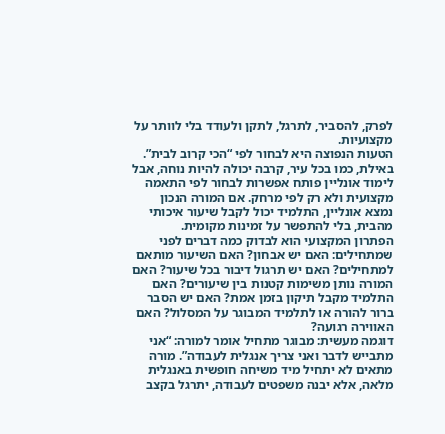לפרק, להסביר, לתרגל, לתקן ולעודד בלי לוותר על מקצועיות.
הטעות הנפוצה היא לבחור לפי “הכי קרוב לבית”. באילת, כמו בכל עיר, קרבה יכולה להיות נוחה, אבל לימוד אונליין פותח אפשרות לבחור לפי התאמה מקצועית ולא רק לפי מרחק. אם המורה הנכון נמצא אונליין, התלמיד יכול לקבל שיעור איכותי מהבית, בלי להתפשר על זמינות מקומית.
הפתרון המקצועי הוא לבדוק כמה דברים לפני שמתחילים: האם יש אבחון? האם השיעור מותאם למתחילים? האם יש תרגול דיבור בכל שיעור? האם המורה נותן משימות קטנות בין שיעורים? האם התלמיד מקבל תיקון בזמן אמת? האם יש הסבר ברור להורה או לתלמיד המבוגר על המסלול? האם האווירה רגועה?
דוגמה מעשית: מבוגר מתחיל אומר למורה: “אני מתבייש לדבר ואני צריך אנגלית לעבודה”. מורה מתאים לא יתחיל מיד משיחה חופשית באנגלית מלאה, אלא יבנה משפטים לעבודה, יתרגל בקצב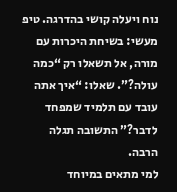נוח ויעלה קושי בהדרגה. טיפ מעשי: בשיחת היכרות עם מורה, אל תשאלו רק “כמה עולה?”. שאלו: “איך אתה עובד עם תלמיד שמפחד לדבר?” התשובה תגלה הרבה.
למי מתאים במיוחד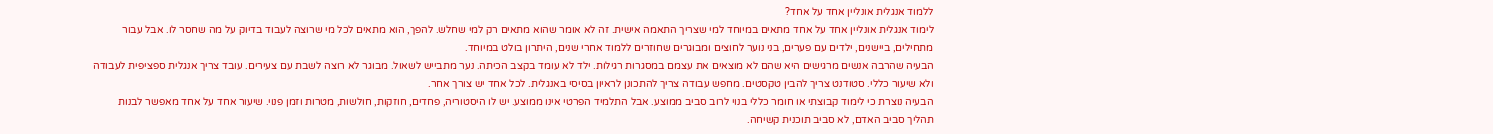ללמוד אנגלית אונליין אחד על אחד?
לימוד אנגלית אונליין אחד על אחד מתאים במיוחד למי שצריך התאמה אישית. זה לא אומר שהוא מתאים רק למי שחלש. להפך, הוא מתאים לכל מי שרוצה לעבוד בדיוק על מה שחסר לו. אבל עבור מתחילים, ביישנים, ילדים עם פערים, בני נוער לחוצים ומבוגרים שחוזרים ללמוד אחרי שנים, היתרון בולט במיוחד.
הבעיה שהרבה אנשים מרגישים היא שהם לא מוצאים את עצמם במסגרות רגילות. ילד לא עומד בקצב הכיתה. נער מתבייש לשאול. מבוגר לא רוצה לשבת עם צעירים. עובד צריך אנגלית ספציפית לעבודה ולא שיעור כללי. סטודנט צריך להבין טקסטים. מחפש עבודה צריך להתכונן לראיון בסיסי באנגלית. לכל אחד יש צורך אחר.
הבעיה נוצרת כי לימוד קבוצתי או חומר כללי בנוי לרוב סביב ממוצע. אבל התלמיד הפרטי אינו ממוצע. יש לו היסטוריה, פחדים, חוזקות, חולשות, מטרות וזמן פנוי. שיעור אחד על אחד מאפשר לבנות תהליך סביב האדם, לא סביב תוכנית קשיחה.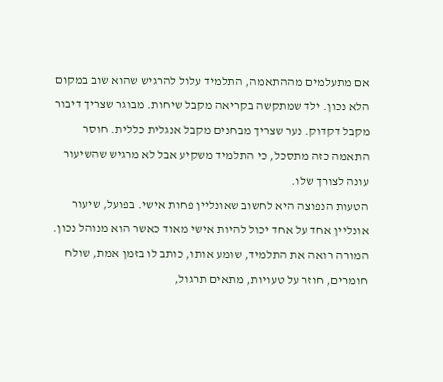אם מתעלמים מההתאמה, התלמיד עלול להרגיש שהוא שוב במקום הלא נכון. ילד שמתקשה בקריאה מקבל שיחות. מבוגר שצריך דיבור מקבל דקדוק. נער שצריך מבחנים מקבל אנגלית כללית. חוסר התאמה כזה מתסכל, כי התלמיד משקיע אבל לא מרגיש שהשיעור עונה לצורך שלו.
הטעות הנפוצה היא לחשוב שאונליין פחות אישי. בפועל, שיעור אונליין אחד על אחד יכול להיות אישי מאוד כאשר הוא מנוהל נכון. המורה רואה את התלמיד, שומע אותו, כותב לו בזמן אמת, שולח חומרים, חוזר על טעויות, מתאים תרגול,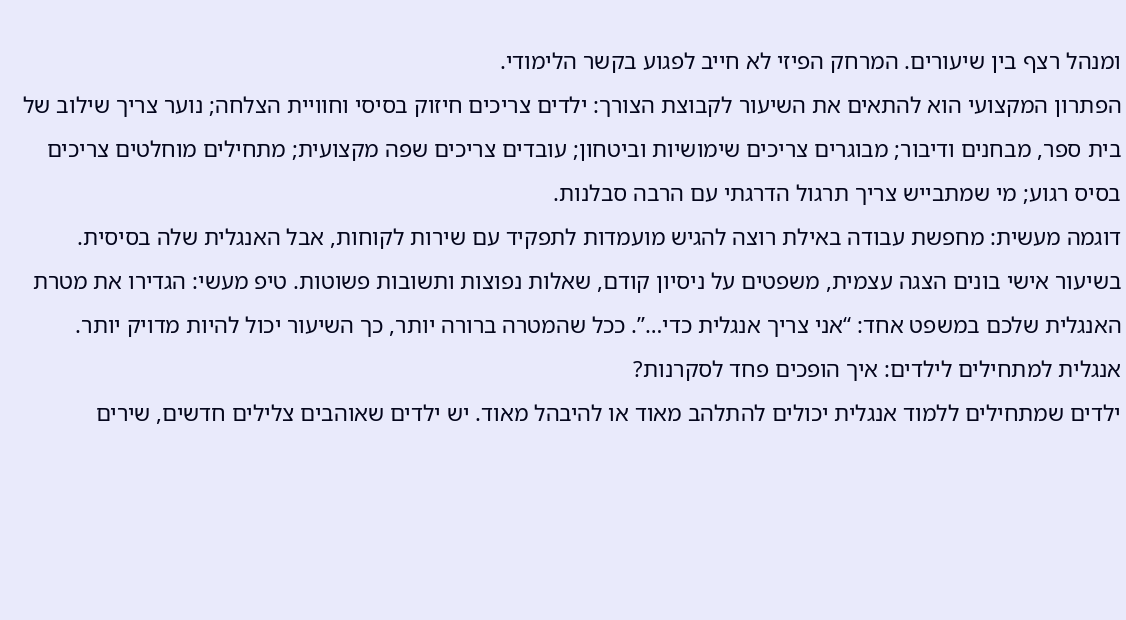ומנהל רצף בין שיעורים. המרחק הפיזי לא חייב לפגוע בקשר הלימודי.
הפתרון המקצועי הוא להתאים את השיעור לקבוצת הצורך: ילדים צריכים חיזוק בסיסי וחוויית הצלחה; נוער צריך שילוב של בית ספר, מבחנים ודיבור; מבוגרים צריכים שימושיות וביטחון; עובדים צריכים שפה מקצועית; מתחילים מוחלטים צריכים בסיס רגוע; מי שמתבייש צריך תרגול הדרגתי עם הרבה סבלנות.
דוגמה מעשית: מחפשת עבודה באילת רוצה להגיש מועמדות לתפקיד עם שירות לקוחות, אבל האנגלית שלה בסיסית. בשיעור אישי בונים הצגה עצמית, משפטים על ניסיון קודם, שאלות נפוצות ותשובות פשוטות. טיפ מעשי: הגדירו את מטרת האנגלית שלכם במשפט אחד: “אני צריך אנגלית כדי…”. ככל שהמטרה ברורה יותר, כך השיעור יכול להיות מדויק יותר.
אנגלית למתחילים לילדים: איך הופכים פחד לסקרנות?
ילדים שמתחילים ללמוד אנגלית יכולים להתלהב מאוד או להיבהל מאוד. יש ילדים שאוהבים צלילים חדשים, שירים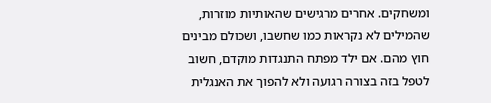ומשחקים. אחרים מרגישים שהאותיות מוזרות, שהמילים לא נקראות כמו שחשבו, ושכולם מבינים חוץ מהם. אם ילד מפתח התנגדות מוקדם, חשוב לטפל בזה בצורה רגועה ולא להפוך את האנגלית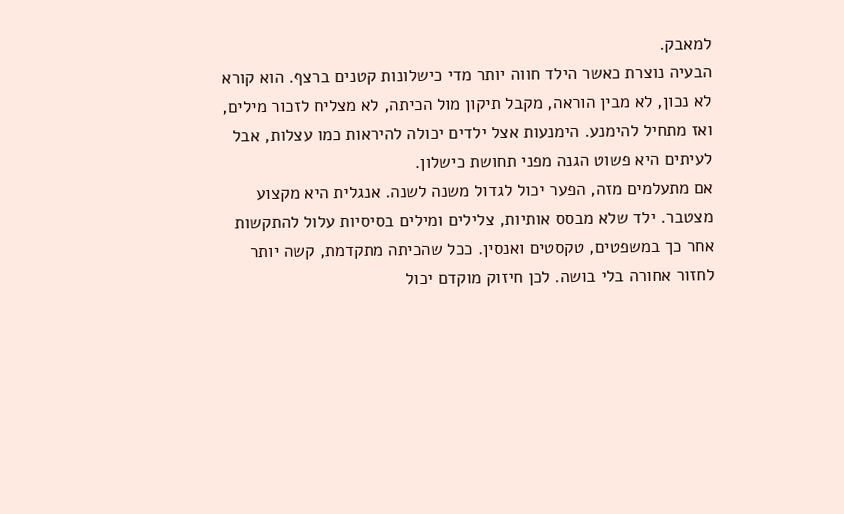למאבק.
הבעיה נוצרת כאשר הילד חווה יותר מדי כישלונות קטנים ברצף. הוא קורא לא נכון, לא מבין הוראה, מקבל תיקון מול הכיתה, לא מצליח לזכור מילים, ואז מתחיל להימנע. הימנעות אצל ילדים יכולה להיראות כמו עצלות, אבל לעיתים היא פשוט הגנה מפני תחושת כישלון.
אם מתעלמים מזה, הפער יכול לגדול משנה לשנה. אנגלית היא מקצוע מצטבר. ילד שלא מבסס אותיות, צלילים ומילים בסיסיות עלול להתקשות אחר כך במשפטים, טקסטים ואנסין. ככל שהכיתה מתקדמת, קשה יותר לחזור אחורה בלי בושה. לכן חיזוק מוקדם יכול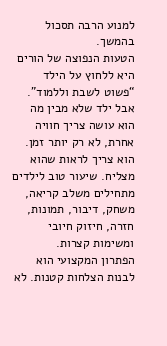למנוע הרבה תסכול בהמשך.
הטעות הנפוצה של הורים היא ללחוץ על הילד “פשוט לשבת וללמוד”. אבל ילד שלא מבין מה הוא עושה צריך חוויה אחרת, לא רק יותר זמן. הוא צריך לראות שהוא מצליח. שיעור טוב לילדים מתחילים משלב קריאה, משחק, דיבור, תמונות, חזרה, חיזוק חיובי ומשימות קצרות.
הפתרון המקצועי הוא לבנות הצלחות קטנות. לא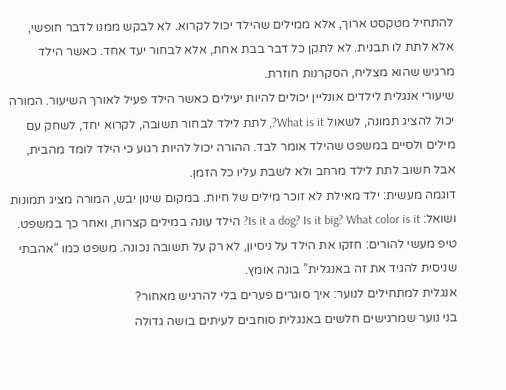להתחיל מטקסט ארוך, אלא ממילים שהילד יכול לקרוא. לא לבקש ממנו לדבר חופשי, אלא לתת לו תבנית. לא לתקן כל דבר בבת אחת, אלא לבחור יעד אחד. כאשר הילד מרגיש שהוא מצליח, הסקרנות חוזרת.
שיעורי אנגלית לילדים אונליין יכולים להיות יעילים כאשר הילד פעיל לאורך השיעור. המורה יכול להציג תמונה, לשאול What is it?, לתת לילד לבחור תשובה, לקרוא יחד, לשחק עם מילים ולסיים במשפט שהילד אומר לבד. ההורה יכול להיות רגוע כי הילד לומד מהבית, אבל חשוב לתת לילד מרחב ולא לשבת עליו כל הזמן.
דוגמה מעשית: ילד מאילת לא זוכר מילים של חיות. במקום שינון יבש, המורה מציג תמונות ושואל: Is it a dog? Is it big? What color is it? הילד עונה במילים קצרות, ואחר כך במשפט. טיפ מעשי להורים: חזקו את הילד על ניסיון, לא רק על תשובה נכונה. משפט כמו “אהבתי שניסית להגיד את זה באנגלית” בונה אומץ.
אנגלית למתחילים לנוער: איך סוגרים פערים בלי להרגיש מאחור?
בני נוער שמרגישים חלשים באנגלית סוחבים לעיתים בושה גדולה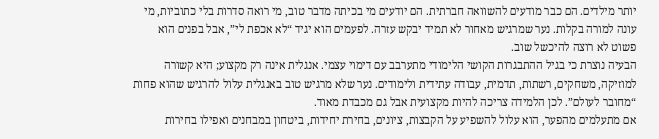יותר מילדים. הם כבר מודעים להשוואה חברתית. הם יודעים מי בכיתה מדבר טוב, מי רואה סדרות בלי כתוביות, מי עונה למורה בקלות. נער שמרגיש מאחור לא תמיד יבקש עזרה. לפעמים הוא יגיד “לא אכפת לי”, אבל בפנים הוא פשוט לא רוצה להיכשל שוב.
הבעיה נוצרת כי בגיל ההתבגרות הקושי הלימודי מתערבב עם דימוי עצמי. אנגלית אינה רק מקצוע; היא קשורה למוזיקה, משחקים, רשתות, תדמית, עבודה עתידית ולימודים. נער שלא מרגיש טוב באנגלית עלול להרגיש שהוא פחות “מחובר לעולם”. לכן הלמידה צריכה להיות מקצועית אבל גם מכבדת מאוד.
אם מתעלמים מהפער, הוא עלול להשפיע על הקבצות, ציונים, בחירת יחידות, ביטחון במבחנים ואפילו בחירות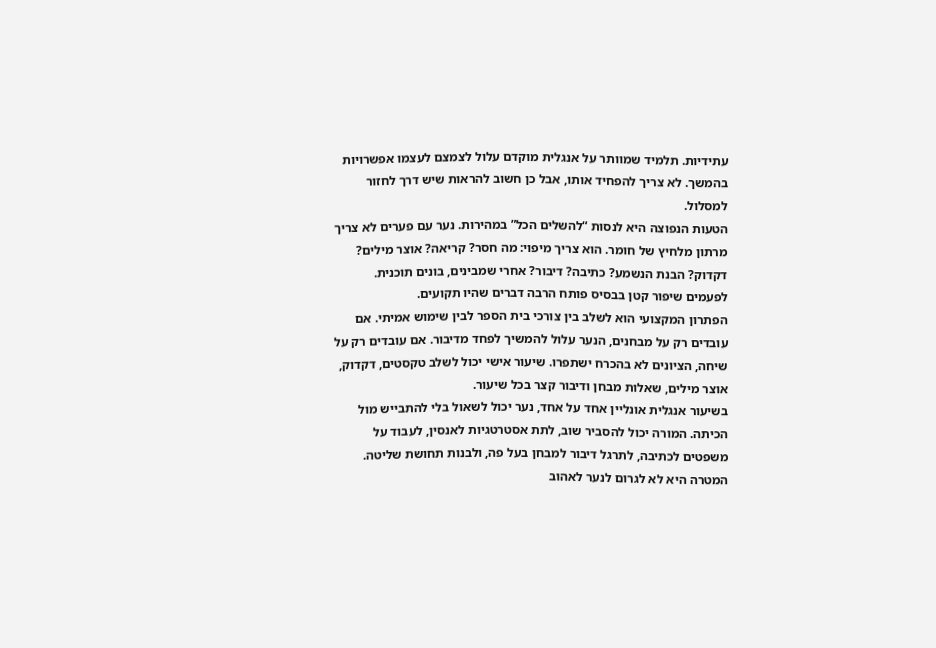עתידיות. תלמיד שמוותר על אנגלית מוקדם עלול לצמצם לעצמו אפשרויות בהמשך. לא צריך להפחיד אותו, אבל כן חשוב להראות שיש דרך לחזור למסלול.
הטעות הנפוצה היא לנסות “להשלים הכל” במהירות. נער עם פערים לא צריך מרתון מלחיץ של חומר. הוא צריך מיפוי: מה חסר? קריאה? אוצר מילים? דקדוק? הבנת הנשמע? כתיבה? דיבור? אחרי שמבינים, בונים תוכנית. לפעמים שיפור קטן בבסיס פותח הרבה דברים שהיו תקועים.
הפתרון המקצועי הוא לשלב בין צורכי בית הספר לבין שימוש אמיתי. אם עובדים רק על מבחנים, הנער עלול להמשיך לפחד מדיבור. אם עובדים רק על שיחה, הציונים לא בהכרח ישתפרו. שיעור אישי יכול לשלב טקסטים, דקדוק, אוצר מילים, שאלות מבחן ודיבור קצר בכל שיעור.
בשיעור אנגלית אונליין אחד על אחד, נער יכול לשאול בלי להתבייש מול הכיתה. המורה יכול להסביר שוב, לתת אסטרטגיות לאנסין, לעבוד על משפטים לכתיבה, לתרגל דיבור למבחן בעל פה, ולבנות תחושת שליטה. המטרה היא לא לגרום לנער לאהוב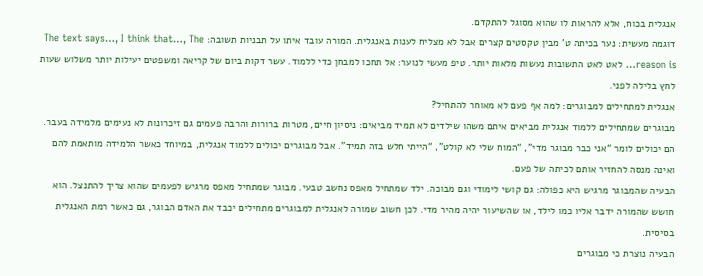אנגלית בכוח, אלא להראות לו שהוא מסוגל להתקדם.
דוגמה מעשית: נער בכיתה ט’ מבין טקסטים קצרים אבל לא מצליח לענות באנגלית. המורה עובד איתו על תבניות תשובה: The text says…, I think that…, The reason is… לאט לאט התשובות נעשות מלאות יותר. טיפ מעשי לנוער: אל תחכו למבחן כדי ללמוד. עשר דקות ביום של קריאה ומשפטים יעילות יותר משלוש שעות לחץ בלילה לפני.
אנגלית למתחילים למבוגרים: למה אף פעם לא מאוחר להתחיל?
מבוגרים שמתחילים ללמוד אנגלית מביאים איתם משהו שילדים לא תמיד מביאים: ניסיון חיים, מטרות ברורות והרבה פעמים גם זיכרונות לא נעימים מלמידה בעבר. הם יכולים לומר “אני כבר מבוגר מדי”, “המוח שלי לא קולט”, “הייתי חלש בזה תמיד”. אבל מבוגרים יכולים ללמוד אנגלית, במיוחד כאשר הלמידה מותאמת להם ואינה מנסה להחזיר אותם לכיתה של פעם.
הבעיה שהמבוגר מרגיש היא כפולה: גם קושי לימודי וגם מבוכה. ילד שמתחיל מאפס נחשב טבעי. מבוגר שמתחיל מאפס מרגיש לפעמים שהוא צריך להתנצל. הוא חושש שהמורה ידבר אליו כמו לילד, או שהשיעור יהיה מהיר מדי. לכן חשוב שמורה לאנגלית למבוגרים מתחילים יכבד את האדם הבוגר, גם כאשר רמת האנגלית בסיסית.
הבעיה נוצרת כי מבוגרים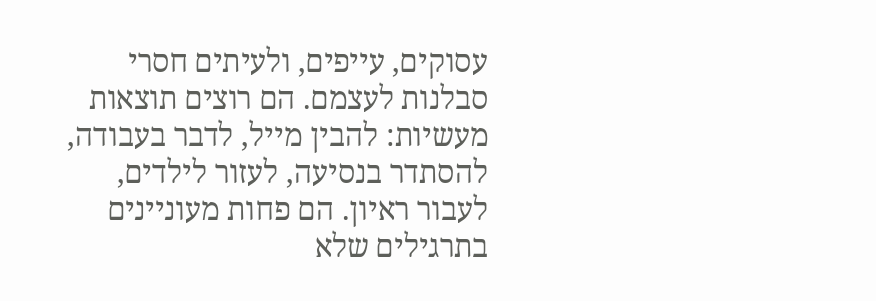עסוקים, עייפים, ולעיתים חסרי סבלנות לעצמם. הם רוצים תוצאות מעשיות: להבין מייל, לדבר בעבודה, להסתדר בנסיעה, לעזור לילדים, לעבור ראיון. הם פחות מעוניינים בתרגילים שלא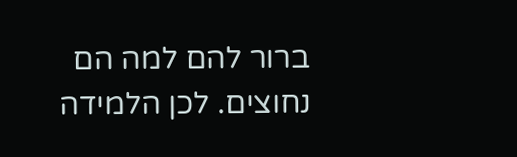ברור להם למה הם נחוצים. לכן הלמידה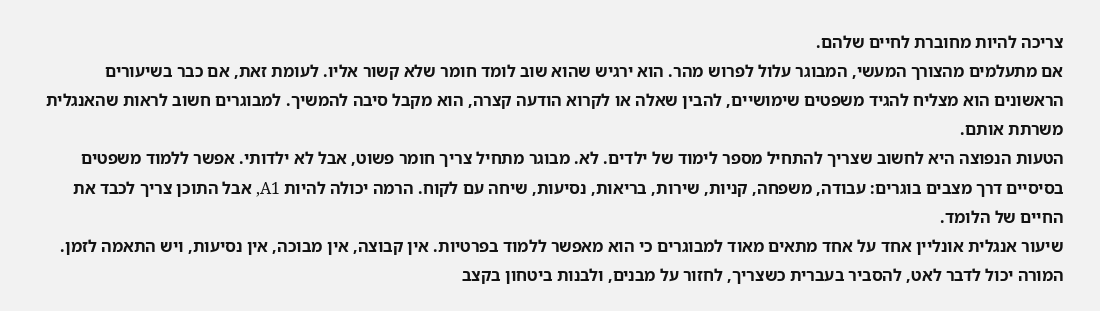צריכה להיות מחוברת לחיים שלהם.
אם מתעלמים מהצורך המעשי, המבוגר עלול לפרוש מהר. הוא ירגיש שהוא שוב לומד חומר שלא קשור אליו. לעומת זאת, אם כבר בשיעורים הראשונים הוא מצליח להגיד משפטים שימושיים, להבין שאלה או לקרוא הודעה קצרה, הוא מקבל סיבה להמשיך. למבוגרים חשוב לראות שהאנגלית משרתת אותם.
הטעות הנפוצה היא לחשוב שצריך להתחיל מספר לימוד של ילדים. לא. מבוגר מתחיל צריך חומר פשוט, אבל לא ילדותי. אפשר ללמוד משפטים בסיסיים דרך מצבים בוגרים: עבודה, משפחה, קניות, שירות, בריאות, נסיעות, שיחה עם לקוח. הרמה יכולה להיות A1, אבל התוכן צריך לכבד את החיים של הלומד.
שיעור אנגלית אונליין אחד על אחד מתאים מאוד למבוגרים כי הוא מאפשר ללמוד בפרטיות. אין קבוצה, אין מבוכה, אין נסיעות, ויש התאמה לזמן. המורה יכול לדבר לאט, להסביר בעברית כשצריך, לחזור על מבנים, ולבנות ביטחון בקצב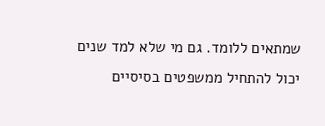שמתאים ללומד. גם מי שלא למד שנים יכול להתחיל ממשפטים בסיסיים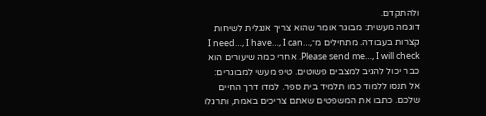ולהתקדם.
דוגמה מעשית: מבוגר אומר שהוא צריך אנגלית לשיחות קצרות בעבודה. מתחילים מ־I need…, I have…, I can…, Please send me…, I will check. אחרי כמה שיעורים הוא כבר יכול להגיב למצבים פשוטים. טיפ מעשי למבוגרים: אל תנסו ללמוד כמו תלמיד בית ספר. למדו דרך החיים שלכם. כתבו את המשפטים שאתם צריכים באמת, ותרגלו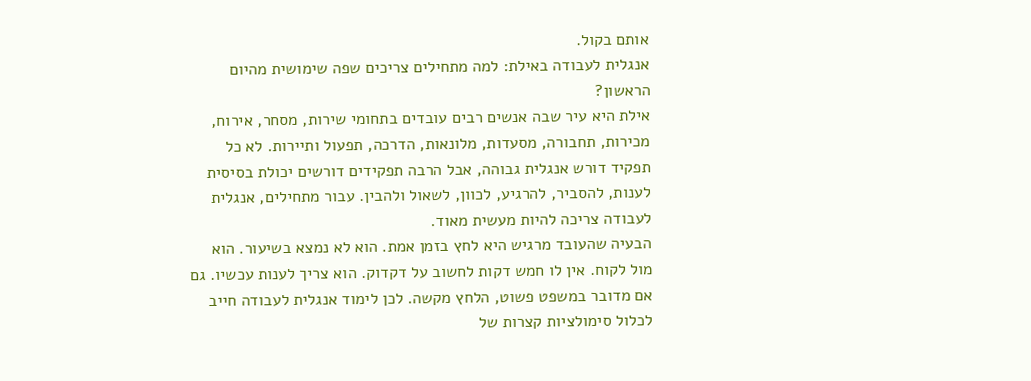אותם בקול.
אנגלית לעבודה באילת: למה מתחילים צריכים שפה שימושית מהיום הראשון?
אילת היא עיר שבה אנשים רבים עובדים בתחומי שירות, מסחר, אירוח, מכירות, תחבורה, מסעדות, מלונאות, הדרכה, תפעול ותיירות. לא כל תפקיד דורש אנגלית גבוהה, אבל הרבה תפקידים דורשים יכולת בסיסית לענות, להסביר, להרגיע, לכוון, לשאול ולהבין. עבור מתחילים, אנגלית לעבודה צריכה להיות מעשית מאוד.
הבעיה שהעובד מרגיש היא לחץ בזמן אמת. הוא לא נמצא בשיעור. הוא מול לקוח. אין לו חמש דקות לחשוב על דקדוק. הוא צריך לענות עכשיו. גם אם מדובר במשפט פשוט, הלחץ מקשה. לכן לימוד אנגלית לעבודה חייב לכלול סימולציות קצרות של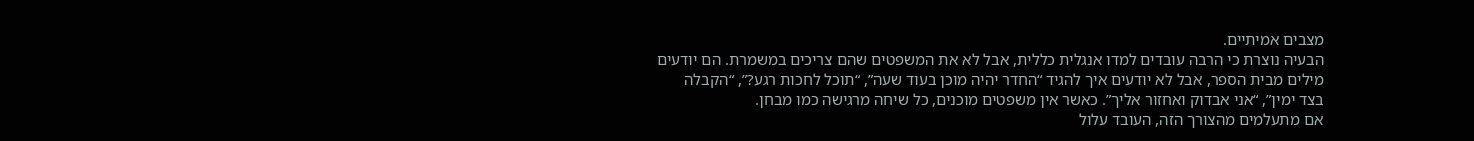מצבים אמיתיים.
הבעיה נוצרת כי הרבה עובדים למדו אנגלית כללית, אבל לא את המשפטים שהם צריכים במשמרת. הם יודעים מילים מבית הספר, אבל לא יודעים איך להגיד “החדר יהיה מוכן בעוד שעה”, “תוכל לחכות רגע?”, “הקבלה בצד ימין”, “אני אבדוק ואחזור אליך”. כאשר אין משפטים מוכנים, כל שיחה מרגישה כמו מבחן.
אם מתעלמים מהצורך הזה, העובד עלול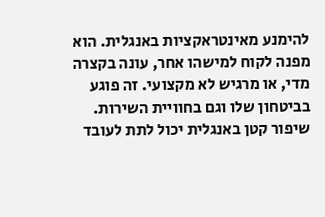להימנע מאינטראקציות באנגלית. הוא מפנה לקוח למישהו אחר, עונה בקצרה מדי, או מרגיש לא מקצועי. זה פוגע בביטחון שלו וגם בחוויית השירות. שיפור קטן באנגלית יכול לתת לעובד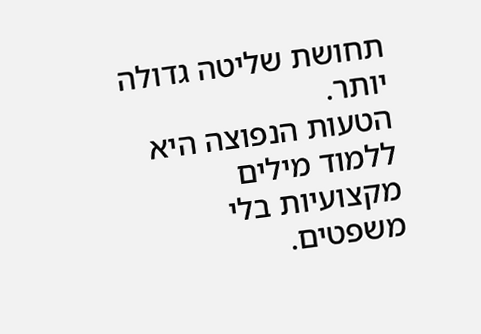תחושת שליטה גדולה יותר.
הטעות הנפוצה היא ללמוד מילים מקצועיות בלי משפטים.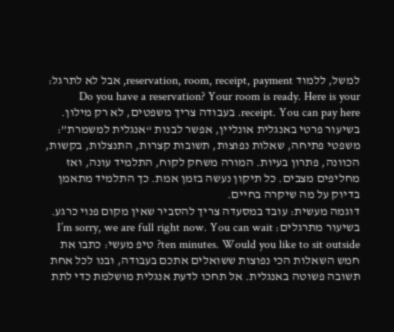למשל, ללמוד reservation, room, receipt, payment, אבל לא לתרגל: Do you have a reservation? Your room is ready. Here is your receipt. You can pay here. בעבודה צריך משפטים, לא רק מילון.
בשיעור פרטי באנגלית אונליין, אפשר לבנות “אנגלית למשמרת”: משפטי פתיחה, שאלות נפוצות, תשובות קצרות, התנצלות, בקשות, הכוונה, פתרון בעיות. המורה משחק לקוח, התלמיד עונה, ואז מחליפים מצבים. כל תיקון נעשה בזמן אמת. כך התלמיד מתאמן בדיוק על מה שיקרה בחיים.
דוגמה מעשית: עובד במסעדה צריך להסביר שאין מקום פנוי כרגע. בשיעור מתרגלים: I’m sorry, we are full right now. You can wait ten minutes. Would you like to sit outside? טיפ מעשי: כתבו את חמש השאלות הכי נפוצות ששואלים אתכם בעבודה, ובנו לכל אחת תשובה פשוטה באנגלית. אל תחכו לדעת אנגלית מושלמת כדי לתת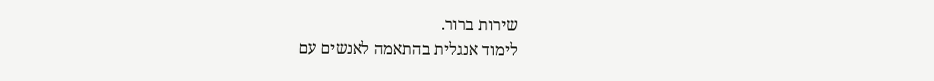שירות ברור.
לימוד אנגלית בהתאמה לאנשים עם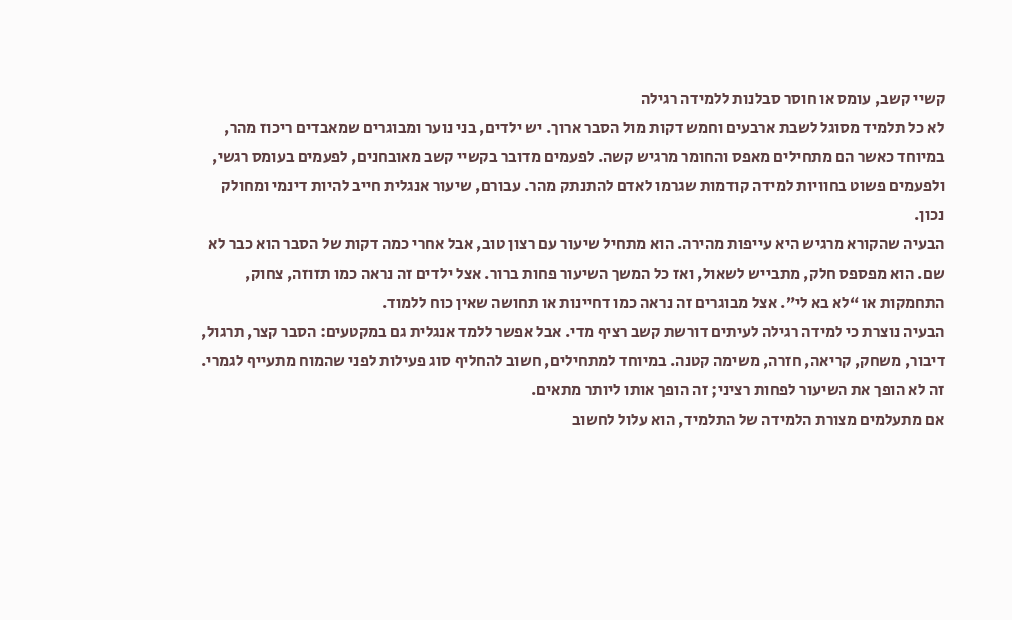קשיי קשב, עומס או חוסר סבלנות ללמידה רגילה
לא כל תלמיד מסוגל לשבת ארבעים וחמש דקות מול הסבר ארוך. יש ילדים, בני נוער ומבוגרים שמאבדים ריכוז מהר, במיוחד כאשר הם מתחילים מאפס והחומר מרגיש קשה. לפעמים מדובר בקשיי קשב מאובחנים, לפעמים בעומס רגשי, ולפעמים פשוט בחוויות למידה קודמות שגרמו לאדם להתנתק מהר. עבורם, שיעור אנגלית חייב להיות דינמי ומחולק נכון.
הבעיה שהקורא מרגיש היא עייפות מהירה. הוא מתחיל שיעור עם רצון טוב, אבל אחרי כמה דקות של הסבר הוא כבר לא שם. הוא מפספס חלק, מתבייש לשאול, ואז כל המשך השיעור פחות ברור. אצל ילדים זה נראה כמו תזוזה, צחוק, התחמקות או “לא בא לי”. אצל מבוגרים זה נראה כמו דחיינות או תחושה שאין כוח ללמוד.
הבעיה נוצרת כי למידה רגילה לעיתים דורשת קשב רציף מדי. אבל אפשר ללמד אנגלית גם במקטעים: הסבר קצר, תרגול, דיבור, משחק, קריאה, חזרה, משימה קטנה. במיוחד למתחילים, חשוב להחליף סוג פעילות לפני שהמוח מתעייף לגמרי. זה לא הופך את השיעור לפחות רציני; זה הופך אותו ליותר מתאים.
אם מתעלמים מצורת הלמידה של התלמיד, הוא עלול לחשוב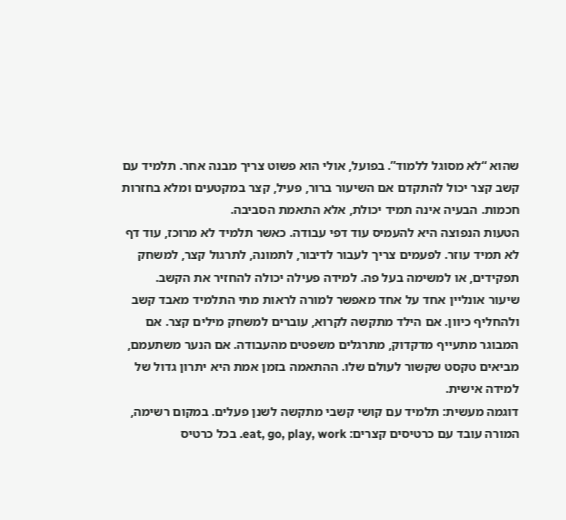שהוא “לא מסוגל ללמוד”. בפועל, אולי הוא פשוט צריך מבנה אחר. תלמיד עם קשב קצר יכול להתקדם אם השיעור ברור, פעיל, קצר במקטעים ומלא בחזרות חכמות. הבעיה אינה תמיד יכולת, אלא התאמת הסביבה.
הטעות הנפוצה היא להעמיס עוד דפי עבודה. כאשר תלמיד לא מרוכז, עוד דף לא תמיד עוזר. לפעמים צריך לעבור לדיבור, לתמונה, לתרגול קצר, למשחק תפקידים, או למשימה בעל פה. למידה פעילה יכולה להחזיר את הקשב.
שיעור אונליין אחד על אחד מאפשר למורה לראות מתי התלמיד מאבד קשב ולהחליף כיוון. אם הילד מתקשה לקרוא, עוברים למשחק מילים קצר. אם המבוגר מתעייף מדקדוק, מתרגלים משפטים מהעבודה. אם הנער משתעמם, מביאים טקסט שקשור לעולם שלו. ההתאמה בזמן אמת היא יתרון גדול של למידה אישית.
דוגמה מעשית: תלמיד עם קושי קשבי מתקשה לשנן פעלים. במקום רשימה, המורה עובד עם כרטיסים קצרים: eat, go, play, work. בכל כרטיס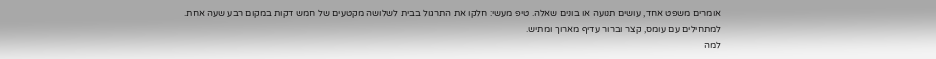אומרים משפט אחד, עושים תנועה או בונים שאלה. טיפ מעשי: חלקו את התרגול בבית לשלושה מקטעים של חמש דקות במקום רבע שעה אחת. למתחילים עם עומס, קצר וברור עדיף מארוך ומתיש.
למה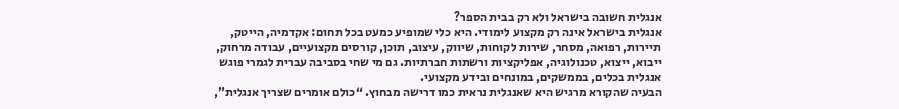אנגלית חשובה בישראל ולא רק בבית הספר?
אנגלית בישראל אינה רק מקצוע לימודי. היא כלי שמופיע כמעט בכל תחום: אקדמיה, הייטק, תיירות, רפואה, מסחר, שירות לקוחות, שיווק, עיצוב, תוכן, קורסים מקצועיים, עבודה מרחוק, ייבוא, ייצוא, טכנולוגיה, אפליקציות ורשתות חברתיות. גם מי שחי בסביבה עברית לגמרי פוגש אנגלית בכלים, בממשקים, במונחים ובידע מקצועי.
הבעיה שהקורא מרגיש היא שאנגלית נראית כמו דרישה מבחוץ. “כולם אומרים שצריך אנגלית”,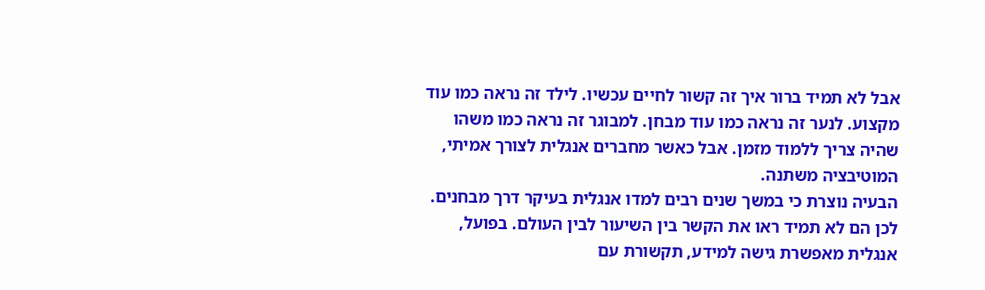אבל לא תמיד ברור איך זה קשור לחיים עכשיו. לילד זה נראה כמו עוד מקצוע. לנער זה נראה כמו עוד מבחן. למבוגר זה נראה כמו משהו שהיה צריך ללמוד מזמן. אבל כאשר מחברים אנגלית לצורך אמיתי, המוטיבציה משתנה.
הבעיה נוצרת כי במשך שנים רבים למדו אנגלית בעיקר דרך מבחנים. לכן הם לא תמיד ראו את הקשר בין השיעור לבין העולם. בפועל, אנגלית מאפשרת גישה למידע, תקשורת עם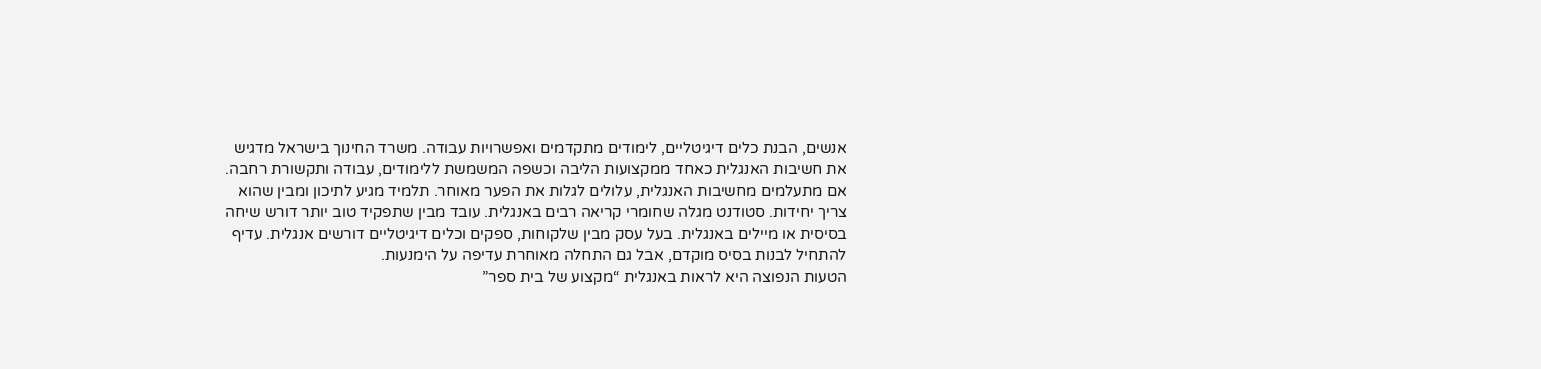אנשים, הבנת כלים דיגיטליים, לימודים מתקדמים ואפשרויות עבודה. משרד החינוך בישראל מדגיש את חשיבות האנגלית כאחד ממקצועות הליבה וכשפה המשמשת ללימודים, עבודה ותקשורת רחבה.
אם מתעלמים מחשיבות האנגלית, עלולים לגלות את הפער מאוחר. תלמיד מגיע לתיכון ומבין שהוא צריך יחידות. סטודנט מגלה שחומרי קריאה רבים באנגלית. עובד מבין שתפקיד טוב יותר דורש שיחה בסיסית או מיילים באנגלית. בעל עסק מבין שלקוחות, ספקים וכלים דיגיטליים דורשים אנגלית. עדיף להתחיל לבנות בסיס מוקדם, אבל גם התחלה מאוחרת עדיפה על הימנעות.
הטעות הנפוצה היא לראות באנגלית “מקצוע של בית ספר”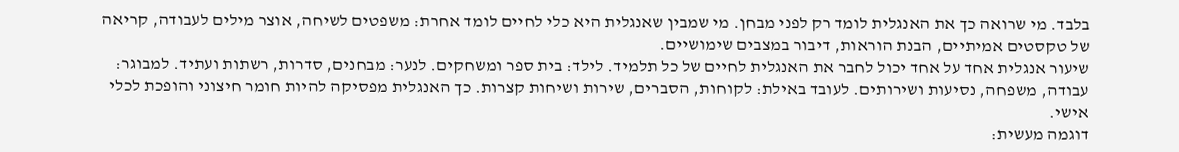בלבד. מי שרואה כך את האנגלית לומד רק לפני מבחן. מי שמבין שאנגלית היא כלי לחיים לומד אחרת: משפטים לשיחה, אוצר מילים לעבודה, קריאה של טקסטים אמיתיים, הבנת הוראות, דיבור במצבים שימושיים.
שיעור אנגלית אחד על אחד יכול לחבר את האנגלית לחיים של כל תלמיד. לילד: בית ספר ומשחקים. לנער: מבחנים, סדרות, רשתות ועתיד. למבוגר: עבודה, משפחה, נסיעות ושירותים. לעובד באילת: לקוחות, הסברים, שירות ושיחות קצרות. כך האנגלית מפסיקה להיות חומר חיצוני והופכת לכלי אישי.
דוגמה מעשית: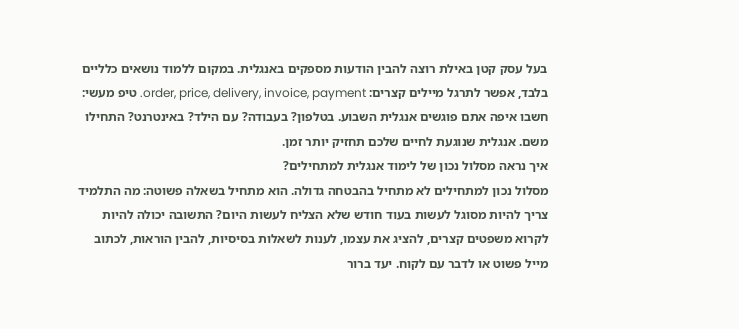בעל עסק קטן באילת רוצה להבין הודעות מספקים באנגלית. במקום ללמוד נושאים כלליים בלבד, אפשר לתרגל מיילים קצרים: order, price, delivery, invoice, payment. טיפ מעשי: חשבו איפה אתם פוגשים אנגלית השבוע. בטלפון? בעבודה? עם הילד? באינטרנט? התחילו משם. אנגלית שנוגעת לחיים שלכם תחזיק יותר זמן.
איך נראה מסלול נכון של לימוד אנגלית למתחילים?
מסלול נכון למתחילים לא מתחיל בהבטחה גדולה. הוא מתחיל בשאלה פשוטה: מה התלמיד צריך להיות מסוגל לעשות בעוד חודש שלא הצליח לעשות היום? התשובה יכולה להיות לקרוא משפטים קצרים, להציג את עצמו, לענות לשאלות בסיסיות, להבין הוראות, לכתוב מייל פשוט או לדבר עם לקוח. יעד ברור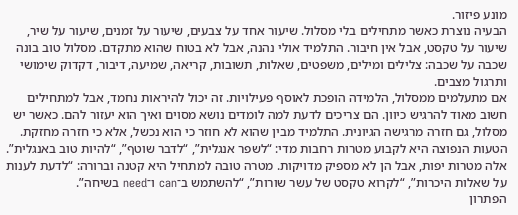מונע פיזור.
הבעיה נוצרת כאשר מתחילים בלי מסלול. שיעור אחד על צבעים, שיעור על זמנים, שיעור על שיר, שיעור על טקסט, אבל אין חיבור. התלמיד אולי נהנה, אבל לא בטוח שהוא מתקדם. מסלול טוב בונה שכבה על שכבה: צלילים ומילים, משפטים, שאלות, תשובות, קריאה, שמיעה, דיבור, דקדוק שימושי ותרגול מצבים.
אם מתעלמים ממסלול, הלמידה הופכת לאוסף פעילויות. זה יכול להיראות נחמד, אבל למתחילים חשוב מאוד להרגיש כיוון. הם צריכים לדעת למה לומדים נושא מסוים ואיך הוא יעזור להם. כאשר יש מסלול, גם חזרה מרגישה הגיונית. התלמיד מבין שהוא לא חוזר כי הוא נכשל, אלא כי חזרה מחזקת.
הטעות הנפוצה היא לקבוע מטרות רחבות מדי: “לשפר אנגלית”, “לדבר שוטף”, “להיות טוב באנגלית”. אלה מטרות יפות, אבל הן לא מספיק מדויקות. מטרה טובה למתחיל היא קטנה וברורה: “לדעת לענות על שאלות היכרות”, “לקרוא טקסט של עשר שורות”, “להשתמש ב־can ו־need בשיחה”.
הפתרון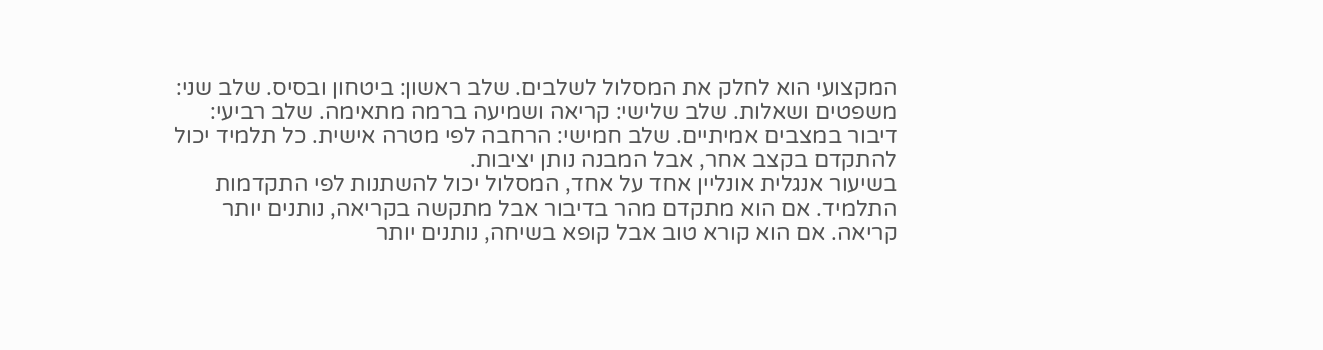המקצועי הוא לחלק את המסלול לשלבים. שלב ראשון: ביטחון ובסיס. שלב שני: משפטים ושאלות. שלב שלישי: קריאה ושמיעה ברמה מתאימה. שלב רביעי: דיבור במצבים אמיתיים. שלב חמישי: הרחבה לפי מטרה אישית. כל תלמיד יכול להתקדם בקצב אחר, אבל המבנה נותן יציבות.
בשיעור אנגלית אונליין אחד על אחד, המסלול יכול להשתנות לפי התקדמות התלמיד. אם הוא מתקדם מהר בדיבור אבל מתקשה בקריאה, נותנים יותר קריאה. אם הוא קורא טוב אבל קופא בשיחה, נותנים יותר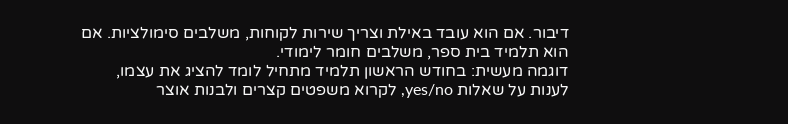דיבור. אם הוא עובד באילת וצריך שירות לקוחות, משלבים סימולציות. אם הוא תלמיד בית ספר, משלבים חומר לימודי.
דוגמה מעשית: בחודש הראשון תלמיד מתחיל לומד להציג את עצמו, לענות על שאלות yes/no, לקרוא משפטים קצרים ולבנות אוצר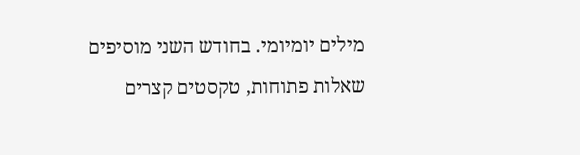מילים יומיומי. בחודש השני מוסיפים שאלות פתוחות, טקסטים קצרים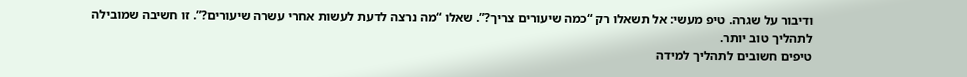ודיבור על שגרה. טיפ מעשי: אל תשאלו רק “כמה שיעורים צריך?”. שאלו “מה נרצה לדעת לעשות אחרי עשרה שיעורים?”. זו חשיבה שמובילה לתהליך טוב יותר.
טיפים חשובים לתהליך למידה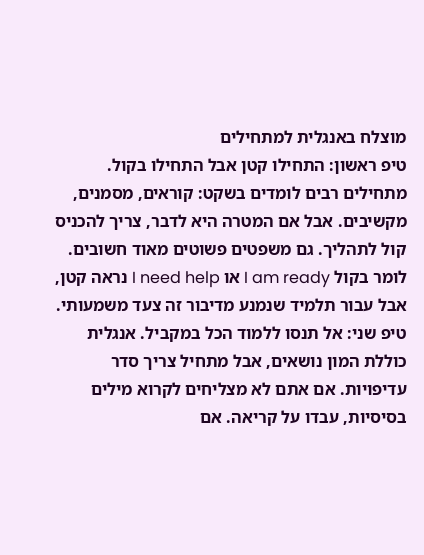מוצלח באנגלית למתחילים
טיפ ראשון: התחילו קטן אבל התחילו בקול. מתחילים רבים לומדים בשקט: קוראים, מסמנים, מקשיבים. אבל אם המטרה היא לדבר, צריך להכניס קול לתהליך. גם משפטים פשוטים מאוד חשובים. לומר בקול I am ready או I need help נראה קטן, אבל עבור תלמיד שנמנע מדיבור זה צעד משמעותי.
טיפ שני: אל תנסו ללמוד הכל במקביל. אנגלית כוללת המון נושאים, אבל מתחיל צריך סדר עדיפויות. אם אתם לא מצליחים לקרוא מילים בסיסיות, עבדו על קריאה. אם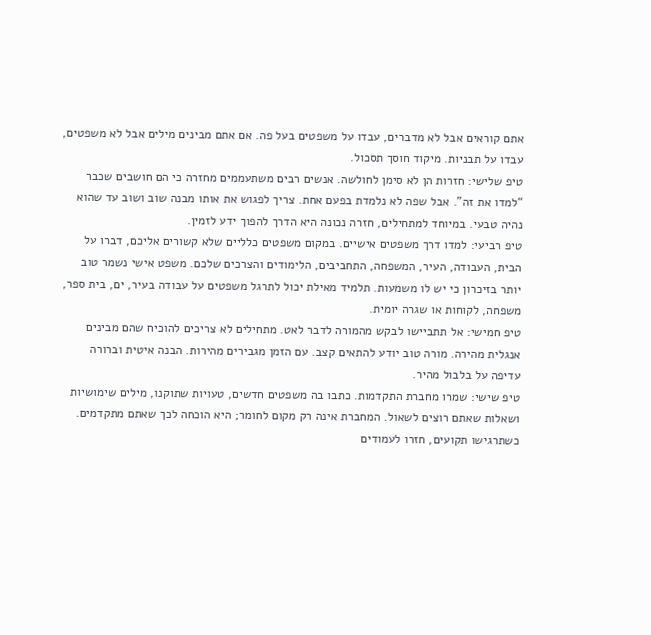אתם קוראים אבל לא מדברים, עבדו על משפטים בעל פה. אם אתם מבינים מילים אבל לא משפטים, עבדו על תבניות. מיקוד חוסך תסכול.
טיפ שלישי: חזרות הן לא סימן לחולשה. אנשים רבים משתעממים מחזרה כי הם חושבים שכבר “למדו את זה”. אבל שפה לא נלמדת בפעם אחת. צריך לפגוש את אותו מבנה שוב ושוב עד שהוא נהיה טבעי. במיוחד למתחילים, חזרה נכונה היא הדרך להפוך ידע לזמין.
טיפ רביעי: למדו דרך משפטים אישיים. במקום משפטים כלליים שלא קשורים אליכם, דברו על הבית, העבודה, העיר, המשפחה, התחביבים, הלימודים והצרכים שלכם. משפט אישי נשמר טוב יותר בזיכרון כי יש לו משמעות. תלמיד מאילת יכול לתרגל משפטים על עבודה בעיר, ים, בית ספר, משפחה, לקוחות או שגרה יומית.
טיפ חמישי: אל תתביישו לבקש מהמורה לדבר לאט. מתחילים לא צריכים להוכיח שהם מבינים אנגלית מהירה. מורה טוב יודע להתאים קצב. עם הזמן מגבירים מהירות. הבנה איטית וברורה עדיפה על בלבול מהיר.
טיפ שישי: שמרו מחברת התקדמות. כתבו בה משפטים חדשים, טעויות שתוקנו, מילים שימושיות ושאלות שאתם רוצים לשאול. המחברת אינה רק מקום לחומר; היא הוכחה לכך שאתם מתקדמים. כשתרגישו תקועים, חזרו לעמודים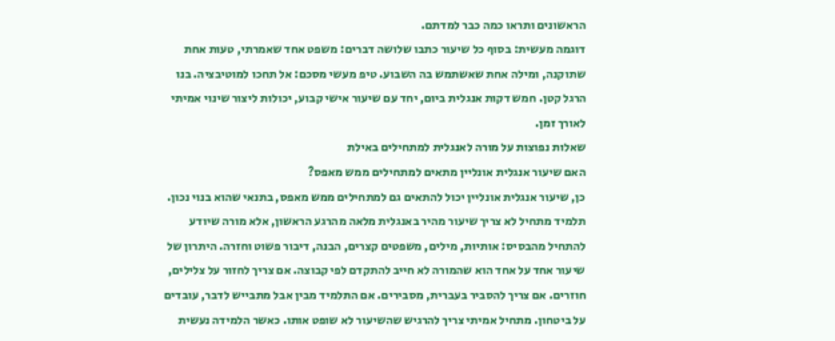הראשונים ותראו כמה כבר למדתם.
דוגמה מעשית: בסוף כל שיעור כתבו שלושה דברים: משפט אחד שאמרתי, טעות אחת שתוקנה, ומילה אחת שאשתמש בה השבוע. טיפ מעשי מסכם: אל תחכו למוטיבציה. בנו הרגל קטן. חמש דקות אנגלית ביום, יחד עם שיעור אישי קבוע, יכולות ליצור שינוי אמיתי לאורך זמן.
שאלות נפוצות על מורה לאנגלית למתחילים באילת
האם שיעור אנגלית אונליין מתאים למתחילים ממש מאפס?
כן, שיעור אנגלית אונליין יכול להתאים גם למתחילים ממש מאפס, בתנאי שהוא בנוי נכון. תלמיד מתחיל לא צריך שיעור מהיר באנגלית מלאה מהרגע הראשון, אלא מורה שיודע להתחיל מהבסיס: אותיות, מילים, משפטים קצרים, הבנה, דיבור פשוט וחזרה. היתרון של שיעור אחד על אחד הוא שהמורה לא חייב להתקדם לפי קבוצה. אם צריך לחזור על צלילים, חוזרים. אם צריך להסביר בעברית, מסבירים. אם התלמיד מבין אבל מתבייש לדבר, עובדים על ביטחון. מתחיל אמיתי צריך להרגיש שהשיעור לא שופט אותו. כאשר הלמידה נעשית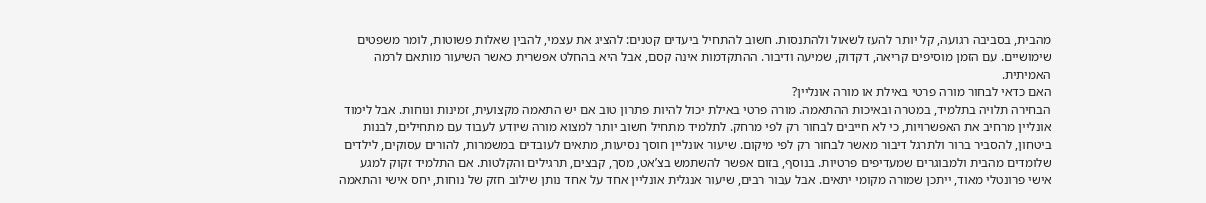מהבית, בסביבה רגועה, קל יותר להעז לשאול ולהתנסות. חשוב להתחיל ביעדים קטנים: להציג את עצמי, להבין שאלות פשוטות, לומר משפטים שימושיים. עם הזמן מוסיפים קריאה, דקדוק, שמיעה ודיבור. ההתקדמות אינה קסם, אבל היא בהחלט אפשרית כאשר השיעור מותאם לרמה האמיתית.
האם כדאי לבחור מורה פרטי באילת או מורה אונליין?
הבחירה תלויה בתלמיד, במטרה ובאיכות ההתאמה. מורה פרטי באילת יכול להיות פתרון טוב אם יש התאמה מקצועית, זמינות ונוחות. אבל לימוד אונליין מרחיב את האפשרויות, כי לא חייבים לבחור רק לפי מרחק. לתלמיד מתחיל חשוב יותר למצוא מורה שיודע לעבוד עם מתחילים, לבנות ביטחון, להסביר ברור ולתרגל דיבור מאשר לבחור רק לפי מיקום. שיעור אונליין חוסך נסיעות, מתאים לעובדים במשמרות, להורים עסוקים, לילדים שלומדים מהבית ולמבוגרים שמעדיפים פרטיות. בנוסף, בזום אפשר להשתמש בצ’אט, מסך, קבצים, תרגילים והקלטות. אם התלמיד זקוק למגע אישי פרונטלי מאוד, ייתכן שמורה מקומי יתאים. אבל עבור רבים, שיעור אנגלית אונליין אחד על אחד נותן שילוב חזק של נוחות, יחס אישי והתאמה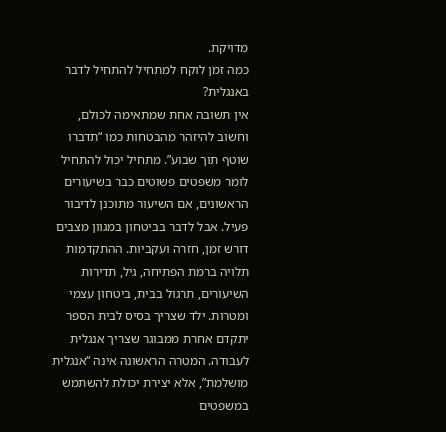מדויקת.
כמה זמן לוקח למתחיל להתחיל לדבר באנגלית?
אין תשובה אחת שמתאימה לכולם, וחשוב להיזהר מהבטחות כמו “תדברו שוטף תוך שבוע”. מתחיל יכול להתחיל לומר משפטים פשוטים כבר בשיעורים הראשונים, אם השיעור מתוכנן לדיבור פעיל. אבל לדבר בביטחון במגוון מצבים דורש זמן, חזרה ועקביות. ההתקדמות תלויה ברמת הפתיחה, גיל, תדירות השיעורים, תרגול בבית, ביטחון עצמי ומטרות. ילד שצריך בסיס לבית הספר יתקדם אחרת ממבוגר שצריך אנגלית לעבודה. המטרה הראשונה אינה “אנגלית מושלמת”, אלא יצירת יכולת להשתמש במשפטים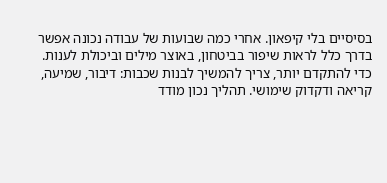בסיסיים בלי קיפאון. אחרי כמה שבועות של עבודה נכונה אפשר בדרך כלל לראות שיפור בביטחון, באוצר מילים וביכולת לענות. כדי להתקדם יותר, צריך להמשיך לבנות שכבות: דיבור, שמיעה, קריאה ודקדוק שימושי. תהליך נכון מודד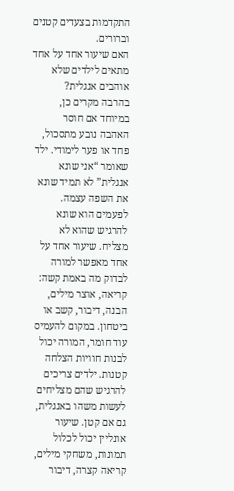התקדמות בצעדים קטנים וברורים.
האם שיעור אחד על אחד מתאים לילדים שלא אוהבים אנגלית?
בהרבה מקרים כן, במיוחד אם חוסר האהבה נובע מתסכול, פחד או פער לימודי. ילד שאומר “אני שונא אנגלית” לא תמיד שונא את השפה עצמה. לפעמים הוא שונא להרגיש שהוא לא מצליח. שיעור אחד על אחד מאפשר למורה לבדוק מה באמת קשה: קריאה, אוצר מילים, הבנה, דיבור, קשב או ביטחון. במקום להעמיס עוד חומר, המורה יכול לבנות חוויות הצלחה קטנות. ילדים צריכים להרגיש שהם מצליחים לעשות משהו באנגלית, גם אם קטן. שיעור אונליין יכול לכלול תמונות, משחקי מילים, קריאה קצרה, דיבור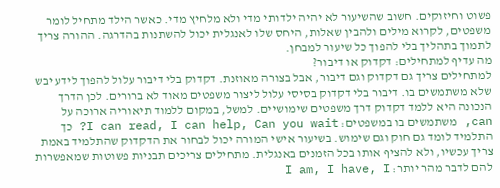פשוט וחיזוקים. חשוב שהשיעור לא יהיה ילדותי מדי ולא מלחיץ מדי. כאשר הילד מתחיל לומר משפטים, לקרוא מילים ולהבין שאלות, היחס שלו לאנגלית יכול להשתנות בהדרגה. ההורה צריך לתמוך בתהליך בלי להפוך כל שיעור למבחן.
מה עדיף למתחילים: דקדוק או דיבור?
למתחילים צריך גם דקדוק וגם דיבור, אבל בצורה מאוזנת. דקדוק בלי דיבור עלול להפוך לידע יבש שלא משתמשים בו. דיבור בלי דקדוק בסיסי עלול ליצור משפטים מאוד לא ברורים. לכן הדרך הנכונה היא ללמד דקדוק דרך משפטים שימושיים. למשל, במקום ללמוד תיאוריה ארוכה על can, משתמשים בו במשפטים: I can read, I can help, Can you wait? כך התלמיד לומד גם חוק וגם שימוש. בשיעור אישי המורה יכול לבחור את הדקדוק שהתלמיד באמת צריך עכשיו, ולא להציף אותו בכל הזמנים באנגלית. מתחילים צריכים תבניות פשוטות שמאפשרות להם לדבר מהר יותר: I am, I have, I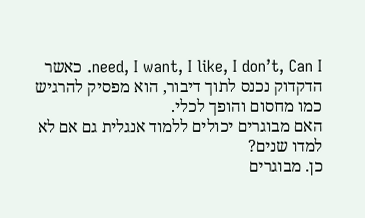need, I want, I like, I don’t, Can I. כאשר הדקדוק נכנס לתוך דיבור, הוא מפסיק להרגיש כמו מחסום והופך לכלי.
האם מבוגרים יכולים ללמוד אנגלית גם אם לא למדו שנים?
כן. מבוגרים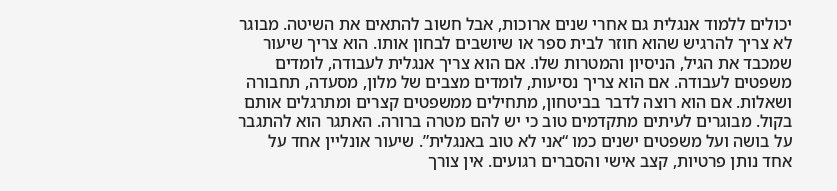יכולים ללמוד אנגלית גם אחרי שנים ארוכות, אבל חשוב להתאים את השיטה. מבוגר לא צריך להרגיש שהוא חוזר לבית ספר או שיושבים לבחון אותו. הוא צריך שיעור שמכבד את הגיל, הניסיון והמטרות שלו. אם הוא צריך אנגלית לעבודה, לומדים משפטים לעבודה. אם הוא צריך נסיעות, לומדים מצבים של מלון, מסעדה, תחבורה ושאלות. אם הוא רוצה לדבר בביטחון, מתחילים ממשפטים קצרים ומתרגלים אותם בקול. מבוגרים לעיתים מתקדמים טוב כי יש להם מטרה ברורה. האתגר הוא להתגבר על בושה ועל משפטים ישנים כמו “אני לא טוב באנגלית”. שיעור אונליין אחד על אחד נותן פרטיות, קצב אישי והסברים רגועים. אין צורך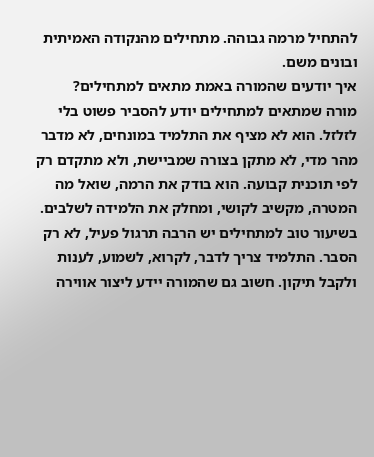להתחיל מרמה גבוהה. מתחילים מהנקודה האמיתית ובונים משם.
איך יודעים שהמורה באמת מתאים למתחילים?
מורה שמתאים למתחילים יודע להסביר פשוט בלי לזלזל. הוא לא מציף את התלמיד במונחים, לא מדבר מהר מדי, לא מתקן בצורה שמביישת, ולא מתקדם רק לפי תוכנית קבועה. הוא בודק את הרמה, שואל מה המטרה, מקשיב לקושי, ומחלק את הלמידה לשלבים. בשיעור טוב למתחילים יש הרבה תרגול פעיל, לא רק הסבר. התלמיד צריך לדבר, לקרוא, לשמוע, לענות ולקבל תיקון. חשוב גם שהמורה יידע ליצור אווירה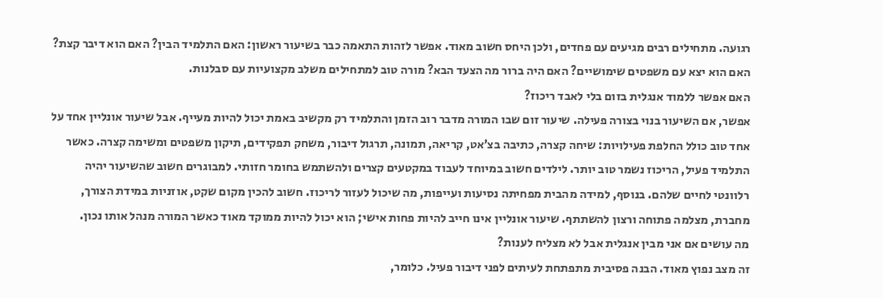רגועה. מתחילים רבים מגיעים עם פחדים, ולכן היחס חשוב מאוד. אפשר לזהות התאמה כבר בשיעור ראשון: האם התלמיד הבין? האם הוא דיבר קצת? האם הוא יצא עם משפטים שימושיים? האם היה ברור מה הצעד הבא? מורה טוב למתחילים משלב מקצועיות עם סבלנות.
האם אפשר ללמוד אנגלית בזום בלי לאבד ריכוז?
אפשר, אם השיעור בנוי בצורה פעילה. שיעור זום שבו המורה מדבר רוב הזמן והתלמיד רק מקשיב באמת יכול להיות מעייף. אבל שיעור אונליין אחד על אחד טוב כולל החלפת פעילויות: שיחה קצרה, כתיבה בצ’אט, קריאה, תמונה, תרגול דיבור, משחק תפקידים, תיקון משפטים ומשימה קצרה. כאשר התלמיד פעיל, הריכוז נשמר טוב יותר. לילדים חשוב במיוחד לעבוד במקטעים קצרים ולהשתמש בחומר חזותי. למבוגרים חשוב שהשיעור יהיה רלוונטי לחיים שלהם. בנוסף, למידה מהבית מפחיתה נסיעות ועייפות, מה שיכול לעזור לריכוז. חשוב להכין מקום שקט, אוזניות במידת הצורך, מחברת, מצלמה פתוחה ורצון להשתתף. שיעור אונליין אינו חייב להיות פחות אישי; הוא יכול להיות ממוקד מאוד כאשר המורה מנהל אותו נכון.
מה עושים אם אני מבין אנגלית אבל לא מצליח לענות?
זה מצב נפוץ מאוד. הבנה פסיבית מתפתחת לעיתים לפני דיבור פעיל. כלומר,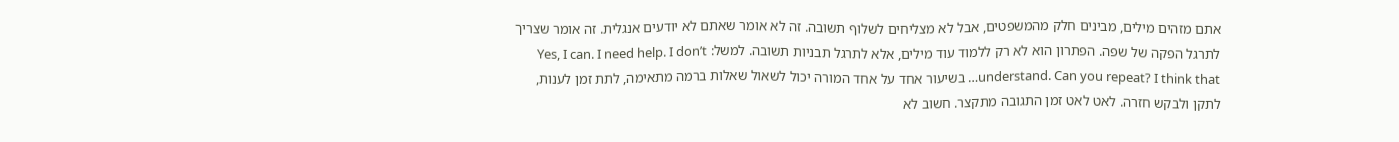אתם מזהים מילים, מבינים חלק מהמשפטים, אבל לא מצליחים לשלוף תשובה. זה לא אומר שאתם לא יודעים אנגלית. זה אומר שצריך לתרגל הפקה של שפה. הפתרון הוא לא רק ללמוד עוד מילים, אלא לתרגל תבניות תשובה. למשל: Yes, I can. I need help. I don’t understand. Can you repeat? I think that… בשיעור אחד על אחד המורה יכול לשאול שאלות ברמה מתאימה, לתת זמן לענות, לתקן ולבקש חזרה. לאט לאט זמן התגובה מתקצר. חשוב לא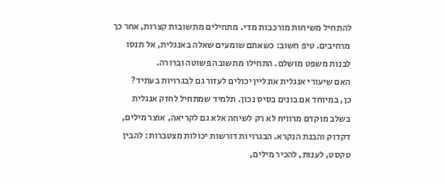להתחיל משיחות מורכבות מדי. מתחילים מתשובות קצרות, אחר כך מרחיבים. טיפ חשוב: כשאתם שומעים שאלה באנגלית, אל תנסו לבנות משפט מושלם. התחילו מתשובה פשוטה וברורה.
האם שיעורי אנגלית אונליין יכולים לעזור גם לבגרויות בעתיד?
כן, במיוחד אם בונים בסיס נכון. תלמיד שמתחיל לחזק אנגלית בשלב מוקדם מרוויח לא רק לשיחה אלא גם לקריאה, אוצר מילים, דקדוק והבנת הנקרא. הבגרויות דורשות יכולות מצטברות: להבין טקסט, לענות, להכיר מילים,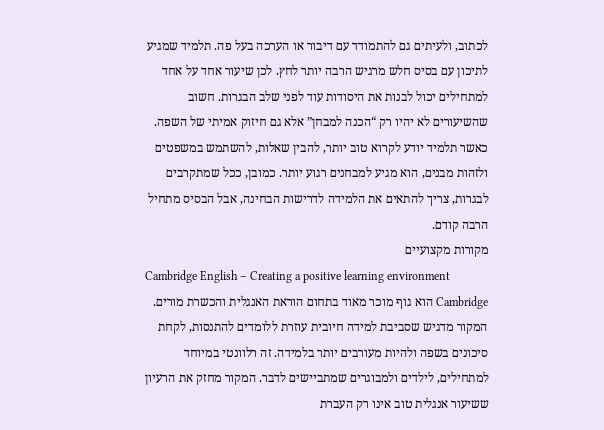לכתוב, ולעיתים גם להתמודד עם דיבור או הערכה בעל פה. תלמיד שמגיע לתיכון עם בסיס חלש מרגיש הרבה יותר לחץ. לכן שיעור אחד על אחד למתחילים יכול לבנות את היסודות עוד לפני שלב הבגרות. חשוב שהשיעורים לא יהיו רק “הכנה למבחן” אלא גם חיזוק אמיתי של השפה. כאשר תלמיד יודע לקרוא טוב יותר, להבין שאלות, להשתמש במשפטים ולזהות מבנים, הוא מגיע למבחנים רגוע יותר. כמובן, ככל שמתקרבים לבגרות, צריך להתאים את הלמידה לדרישות הבחינה, אבל הבסיס מתחיל הרבה קודם.
מקורות מקצועיים
Cambridge English – Creating a positive learning environment
Cambridge הוא גוף מוכר מאוד בתחום הוראת האנגלית והכשרת מורים. המקור מדגיש שסביבת למידה חיובית עוזרת ללומדים להתנסות, לקחת סיכונים בשפה ולהיות מעורבים יותר בלמידה. זה רלוונטי במיוחד למתחילים, לילדים ולמבוגרים שמתביישים לדבר. המקור מחזק את הרעיון ששיעור אנגלית טוב אינו רק העברת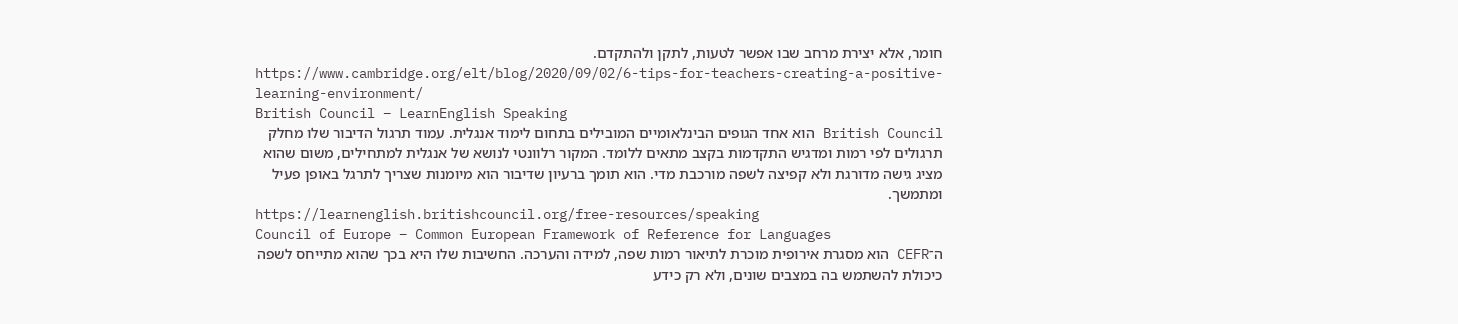חומר, אלא יצירת מרחב שבו אפשר לטעות, לתקן ולהתקדם.
https://www.cambridge.org/elt/blog/2020/09/02/6-tips-for-teachers-creating-a-positive-learning-environment/
British Council – LearnEnglish Speaking
British Council הוא אחד הגופים הבינלאומיים המובילים בתחום לימוד אנגלית. עמוד תרגול הדיבור שלו מחלק תרגולים לפי רמות ומדגיש התקדמות בקצב מתאים ללומד. המקור רלוונטי לנושא של אנגלית למתחילים, משום שהוא מציג גישה מדורגת ולא קפיצה לשפה מורכבת מדי. הוא תומך ברעיון שדיבור הוא מיומנות שצריך לתרגל באופן פעיל ומתמשך.
https://learnenglish.britishcouncil.org/free-resources/speaking
Council of Europe – Common European Framework of Reference for Languages
ה־CEFR הוא מסגרת אירופית מוכרת לתיאור רמות שפה, למידה והערכה. החשיבות שלו היא בכך שהוא מתייחס לשפה כיכולת להשתמש בה במצבים שונים, ולא רק כידע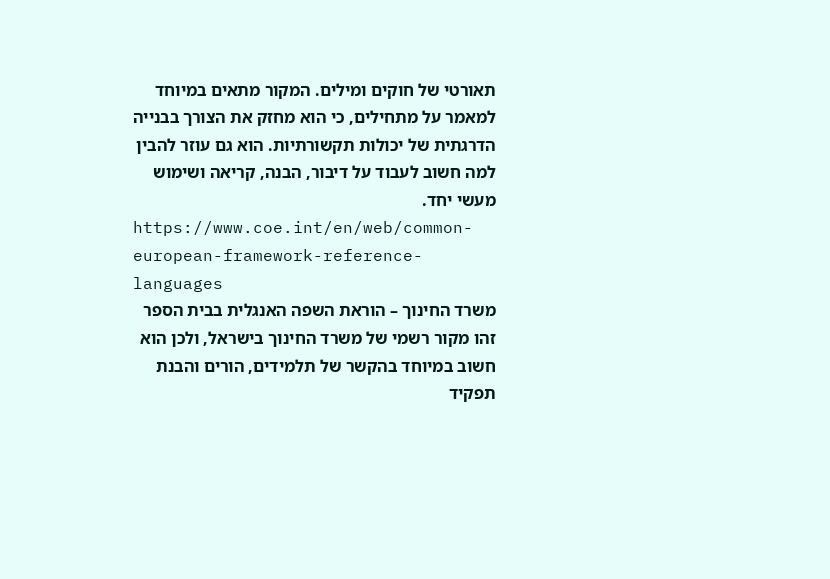תאורטי של חוקים ומילים. המקור מתאים במיוחד למאמר על מתחילים, כי הוא מחזק את הצורך בבנייה הדרגתית של יכולות תקשורתיות. הוא גם עוזר להבין למה חשוב לעבוד על דיבור, הבנה, קריאה ושימוש מעשי יחד.
https://www.coe.int/en/web/common-european-framework-reference-languages
משרד החינוך – הוראת השפה האנגלית בבית הספר
זהו מקור רשמי של משרד החינוך בישראל, ולכן הוא חשוב במיוחד בהקשר של תלמידים, הורים והבנת תפקיד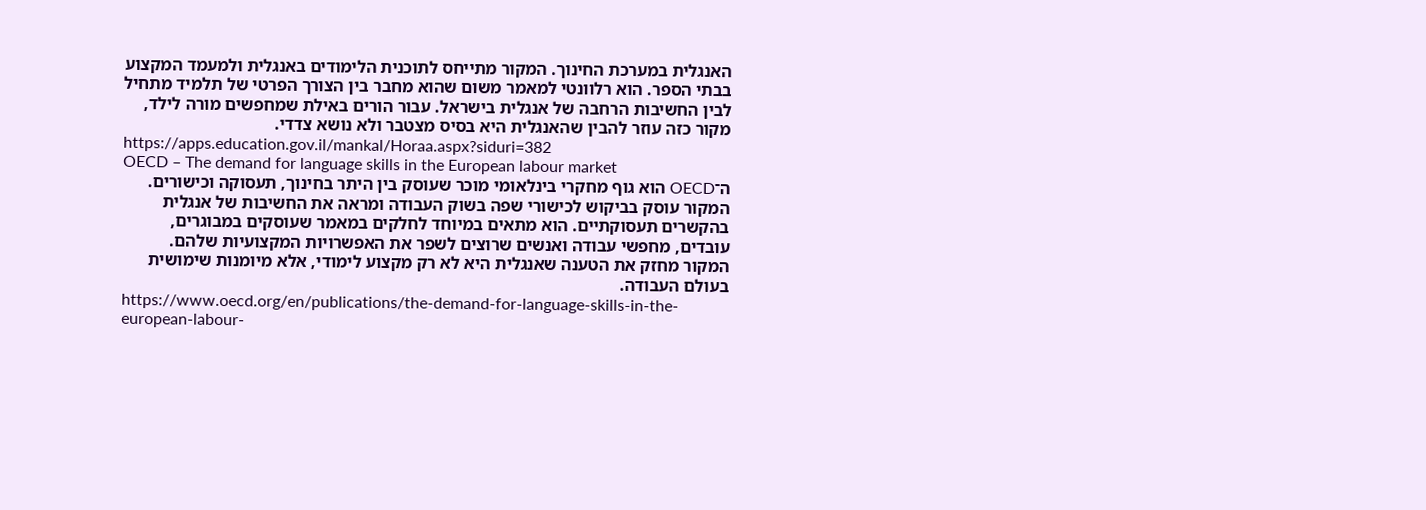האנגלית במערכת החינוך. המקור מתייחס לתוכנית הלימודים באנגלית ולמעמד המקצוע בבתי הספר. הוא רלוונטי למאמר משום שהוא מחבר בין הצורך הפרטי של תלמיד מתחיל לבין החשיבות הרחבה של אנגלית בישראל. עבור הורים באילת שמחפשים מורה לילד, מקור כזה עוזר להבין שהאנגלית היא בסיס מצטבר ולא נושא צדדי.
https://apps.education.gov.il/mankal/Horaa.aspx?siduri=382
OECD – The demand for language skills in the European labour market
ה־OECD הוא גוף מחקרי בינלאומי מוכר שעוסק בין היתר בחינוך, תעסוקה וכישורים. המקור עוסק בביקוש לכישורי שפה בשוק העבודה ומראה את החשיבות של אנגלית בהקשרים תעסוקתיים. הוא מתאים במיוחד לחלקים במאמר שעוסקים במבוגרים, עובדים, מחפשי עבודה ואנשים שרוצים לשפר את האפשרויות המקצועיות שלהם. המקור מחזק את הטענה שאנגלית היא לא רק מקצוע לימודי, אלא מיומנות שימושית בעולם העבודה.
https://www.oecd.org/en/publications/the-demand-for-language-skills-in-the-european-labour-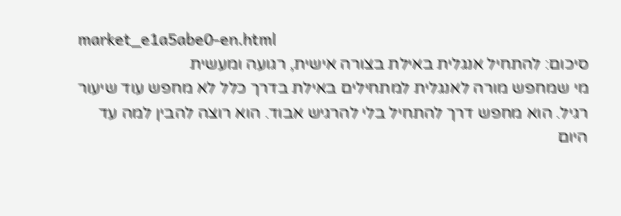market_e1a5abe0-en.html
סיכום: להתחיל אנגלית באילת בצורה אישית, רגועה ומעשית
מי שמחפש מורה לאנגלית למתחילים באילת בדרך כלל לא מחפש עוד שיעור רגיל. הוא מחפש דרך להתחיל בלי להרגיש אבוד. הוא רוצה להבין למה עד היום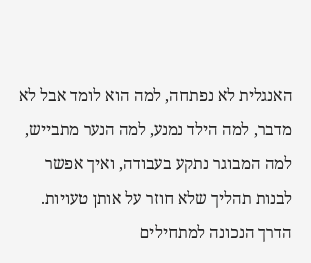האנגלית לא נפתחה, למה הוא לומד אבל לא מדבר, למה הילד נמנע, למה הנער מתבייש, למה המבוגר נתקע בעבודה, ואיך אפשר לבנות תהליך שלא חוזר על אותן טעויות.
הדרך הנכונה למתחילים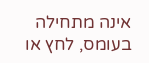אינה מתחילה בעומס, לחץ או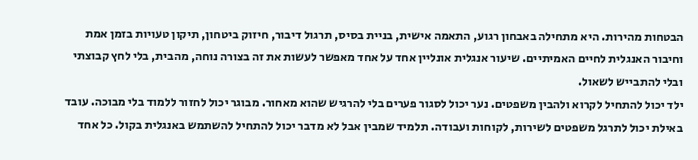הבטחות מהירות. היא מתחילה באבחון רגוע, התאמה אישית, בניית בסיס, תרגול דיבור, חיזוק ביטחון, תיקון טעויות בזמן אמת וחיבור האנגלית לחיים האמיתיים. שיעור אנגלית אונליין אחד על אחד מאפשר לעשות את זה בצורה נוחה, מהבית, בלי לחץ קבוצתי ובלי להתבייש לשאול.
ילד יכול להתחיל לקרוא ולהבין משפטים. נער יכול לסגור פערים בלי להרגיש שהוא מאחור. מבוגר יכול לחזור ללמוד בלי מבוכה. עובד באילת יכול לתרגל משפטים לשירות, לקוחות ועבודה. תלמיד שמבין אבל לא מדבר יכול להתחיל להשתמש באנגלית בקול. כל אחד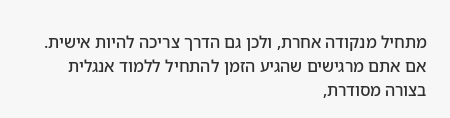מתחיל מנקודה אחרת, ולכן גם הדרך צריכה להיות אישית.
אם אתם מרגישים שהגיע הזמן להתחיל ללמוד אנגלית בצורה מסודרת,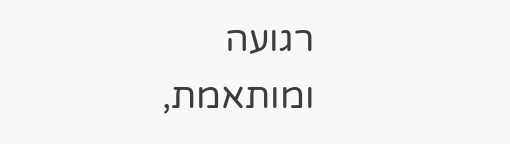רגועה ומותאמת,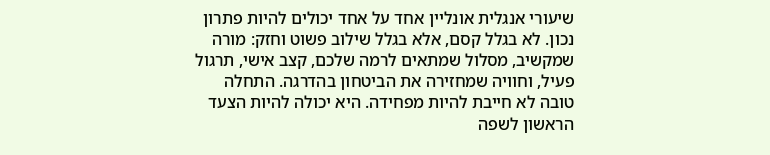שיעורי אנגלית אונליין אחד על אחד יכולים להיות פתרון נכון. לא בגלל קסם, אלא בגלל שילוב פשוט וחזק: מורה שמקשיב, מסלול שמתאים לרמה שלכם, קצב אישי, תרגול פעיל, וחוויה שמחזירה את הביטחון בהדרגה. התחלה טובה לא חייבת להיות מפחידה. היא יכולה להיות הצעד הראשון לשפה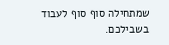שמתחילה סוף סוף לעבוד בשבילכם.